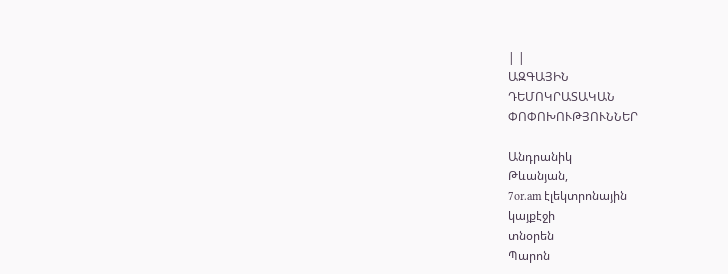| |
ԱԶԳԱՅԻՆ
ԴԵՄՈԿՐԱՏԱԿԱՆ
ՓՈՓՈԽՈՒԹՅՈՒՆՆԵՐ

Անդրանիկ
Թևանյան,
7or.am էլեկտրոնային
կայքէջի
տնօրեն
Պարոն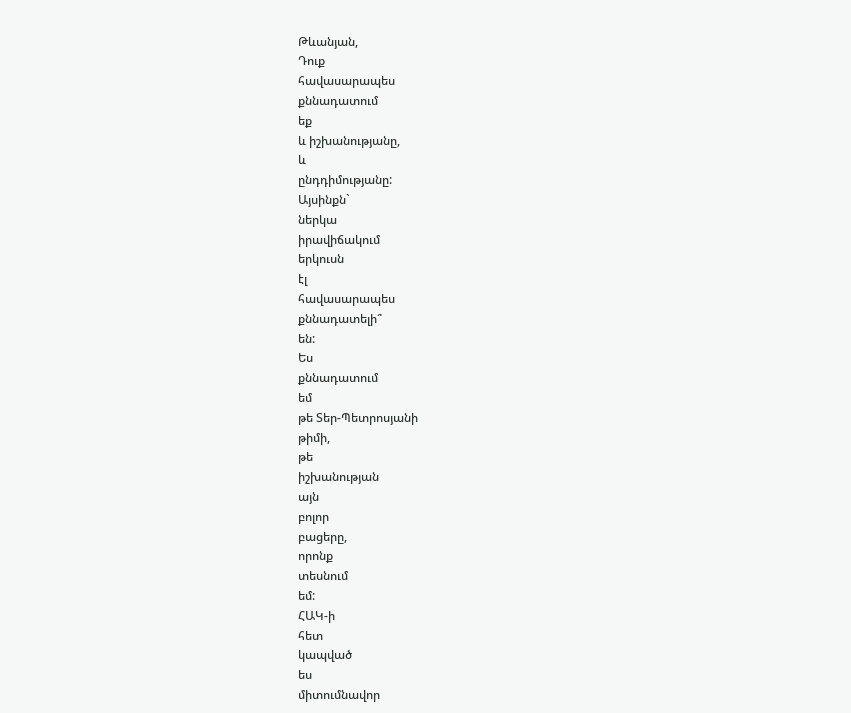Թևանյան,
Դուք
հավասարապես
քննադատում
եք
և իշխանությանը,
և
ընդդիմությանը:
Այսինքն`
ներկա
իրավիճակում
երկուսն
էլ
հավասարապես
քննադատելի՞
են:
Ես
քննադատում
եմ
թե Տեր-Պետրոսյանի
թիմի,
թե
իշխանության
այն
բոլոր
բացերը,
որոնք
տեսնում
եմ:
ՀԱԿ-ի
հետ
կապված
ես
միտումնավոր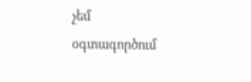չեմ
օգտագործում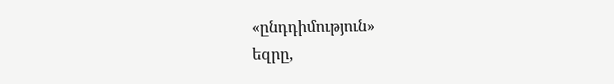«ընդդիմություն»
եզրը,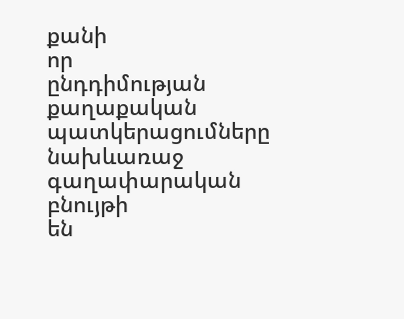քանի
որ
ընդդիմության
քաղաքական
պատկերացումները
նախևառաջ
գաղափարական
բնույթի
են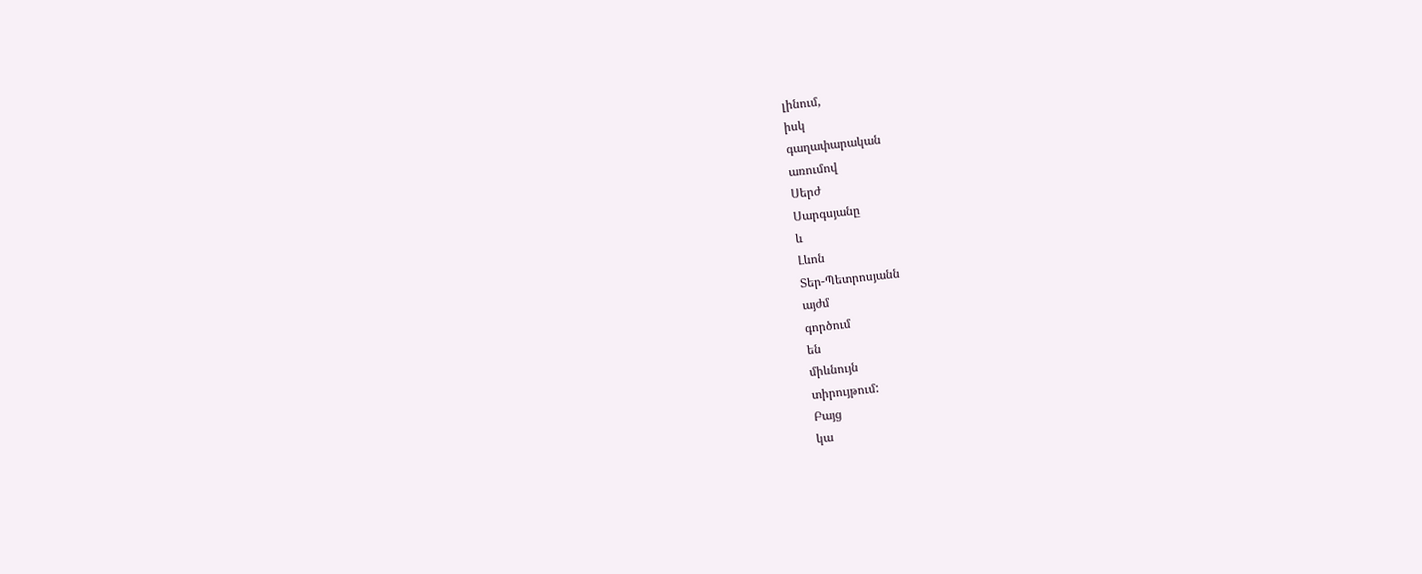լինում,
իսկ
գաղափարական
առումով
Սերժ
Սարգսյանը
և
Լևոն
Տեր-Պետրոսյանն
այժմ
գործում
են
միևնույն
տիրույթում:
Բայց
կա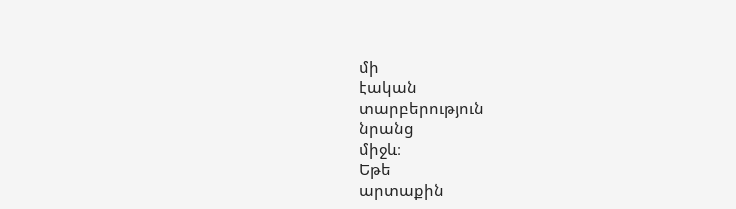մի
էական
տարբերություն
նրանց
միջև։
Եթե
արտաքին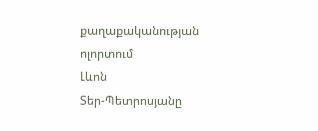քաղաքականության
ոլորտում
Լևոն
Տեր-Պետրոսյանը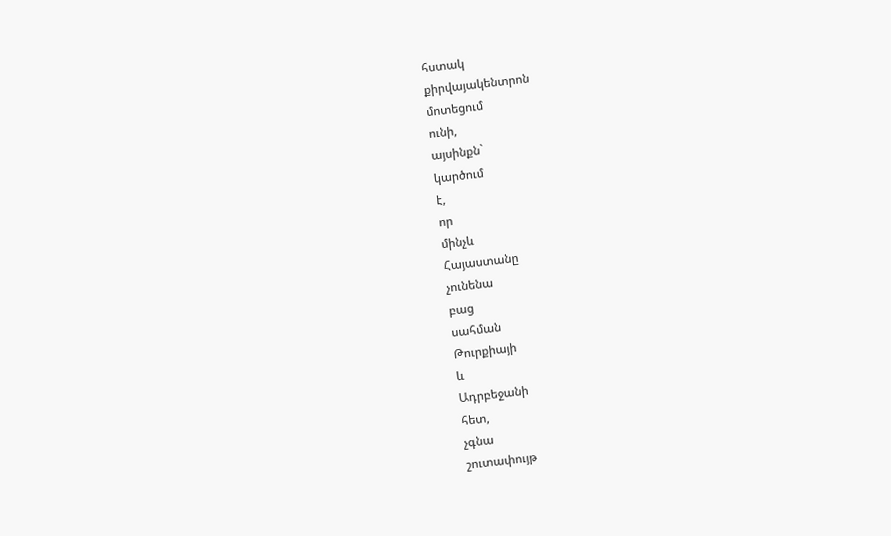հստակ
քիրվայակենտրոն
մոտեցում
ունի,
այսինքն`
կարծում
է,
որ
մինչև
Հայաստանը
չունենա
բաց
սահման
Թուրքիայի
և
Ադրբեջանի
հետ,
չգնա
շուտափույթ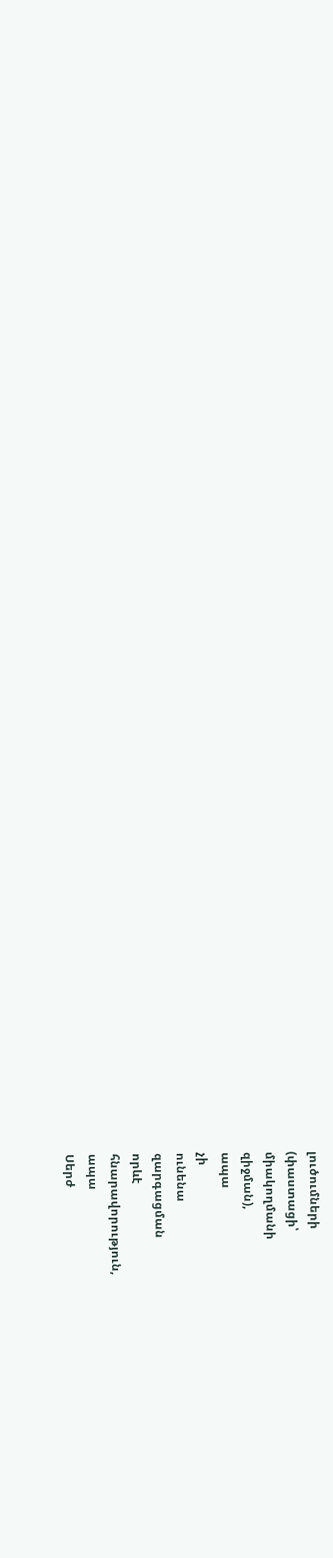լուծումների
(փաստացի՝
միակողմանի
զիջման),
ապա
չի
ունենա
զարգացման
որևէ
հնարավորություն,
ապա
Սերժ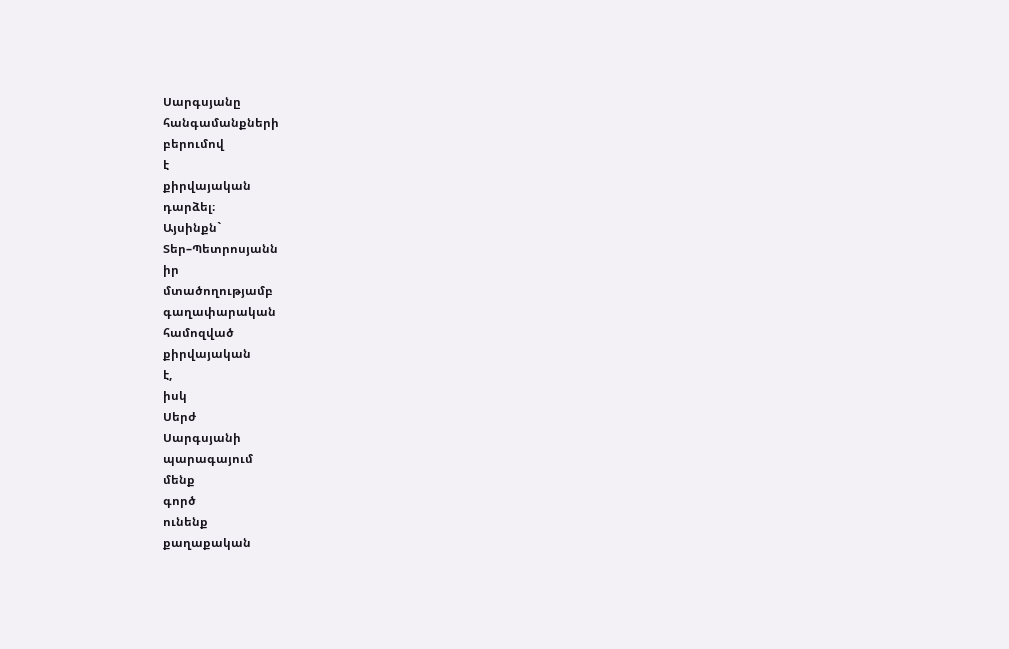Սարգսյանը
հանգամանքների
բերումով
է
քիրվայական
դարձել։
Այսինքն`
Տեր–Պետրոսյանն
իր
մտածողությամբ
գաղափարական
համոզված
քիրվայական
է,
իսկ
Սերժ
Սարգսյանի
պարագայում
մենք
գործ
ունենք
քաղաքական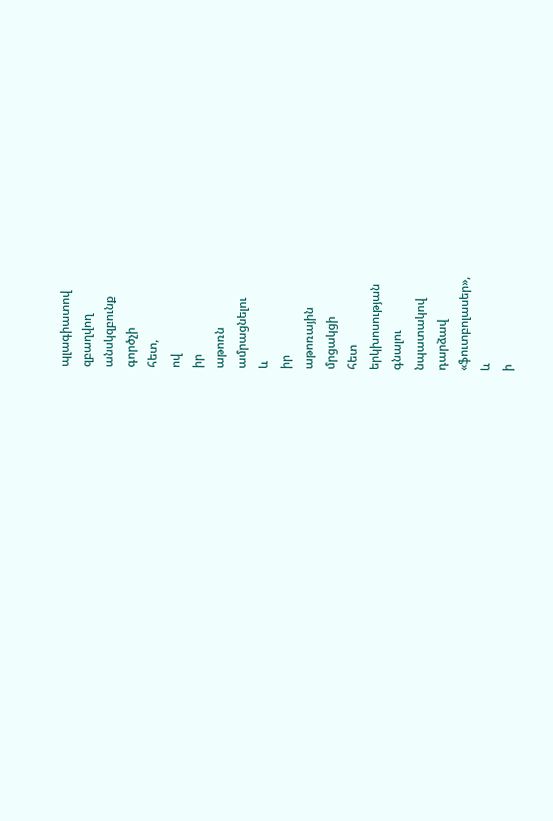պլագիատով
զբաղվող
անսկզբունք
գործչի
հետ,
ով
իր
աթոռն
ամրացնելու
և
իր
աթոռային
մրցակցի
հետ
երկխոսության
գնալու
նպատակով
դարձավ
«ֆուտբոլասեր»,
և
ի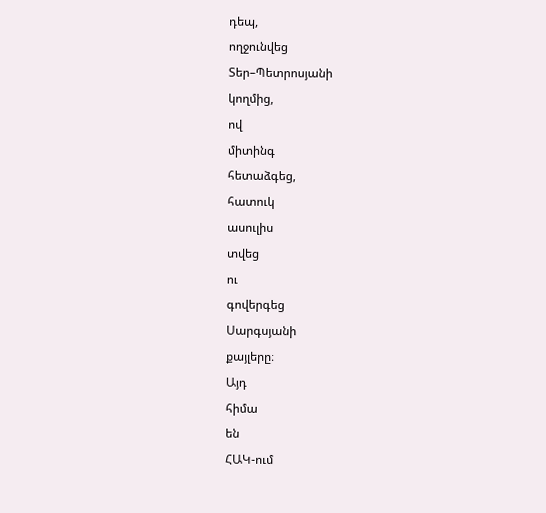դեպ,
ողջունվեց
Տեր–Պետրոսյանի
կողմից,
ով
միտինգ
հետաձգեց,
հատուկ
ասուլիս
տվեց
ու
գովերգեց
Սարգսյանի
քայլերը։
Այդ
հիմա
են
ՀԱԿ-ում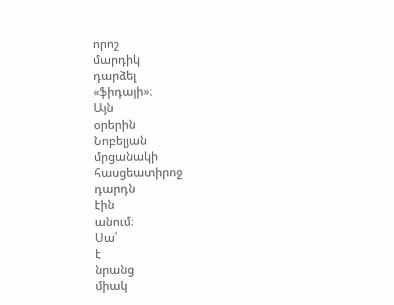որոշ
մարդիկ
դարձել
«ֆիդայի»։
Այն
օրերին
Նոբելյան
մրցանակի
հասցեատիրոջ
դարդն
էին
անում։
Սա՛
է
նրանց
միակ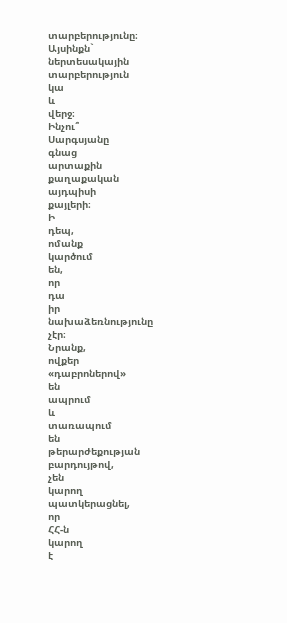տարբերությունը։
Այսինքն`
ներտեսակային
տարբերություն
կա
և
վերջ։
Ինչու՞
Սարգսյանը
գնաց
արտաքին
քաղաքական
այդպիսի
քայլերի։
Ի
դեպ,
ոմանք
կարծում
են,
որ
դա
իր
նախաձեռնությունը
չէր։
Նրանք,
ովքեր
«դաբրոներով»
են
ապրում
և
տառապում
են
թերարժեքության
բարդույթով,
չեն
կարող
պատկերացնել,
որ
ՀՀ-ն
կարող
է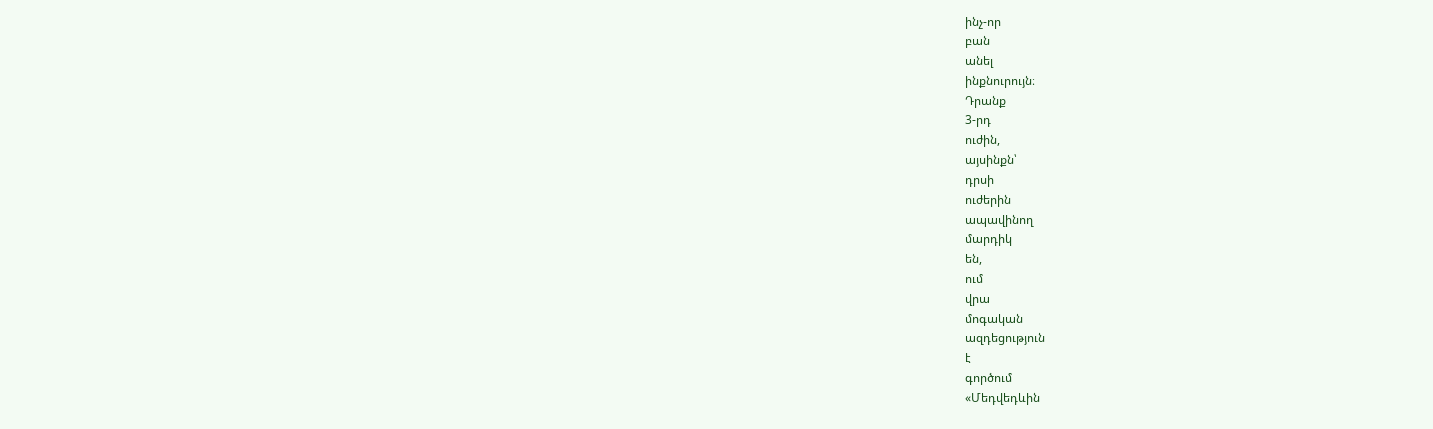ինչ-որ
բան
անել
ինքնուրույն։
Դրանք
3-րդ
ուժին,
այսինքն՝
դրսի
ուժերին
ապավինող
մարդիկ
են,
ում
վրա
մոգական
ազդեցություն
է
գործում
«Մեդվեդևին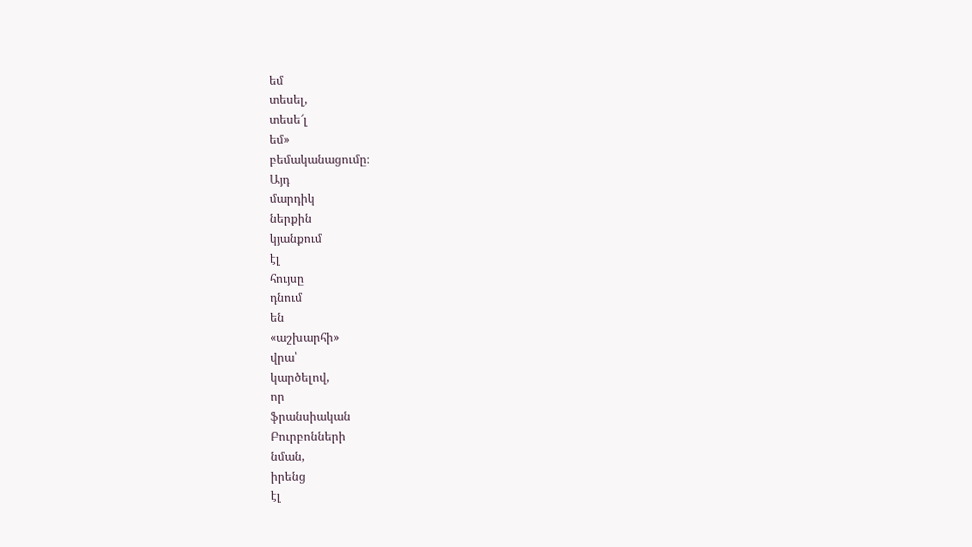եմ
տեսել,
տեսե՜լ
եմ»
բեմականացումը։
Այդ
մարդիկ
ներքին
կյանքում
էլ
հույսը
դնում
են
«աշխարհի»
վրա՝
կարծելով,
որ
ֆրանսիական
Բուրբոնների
նման,
իրենց
էլ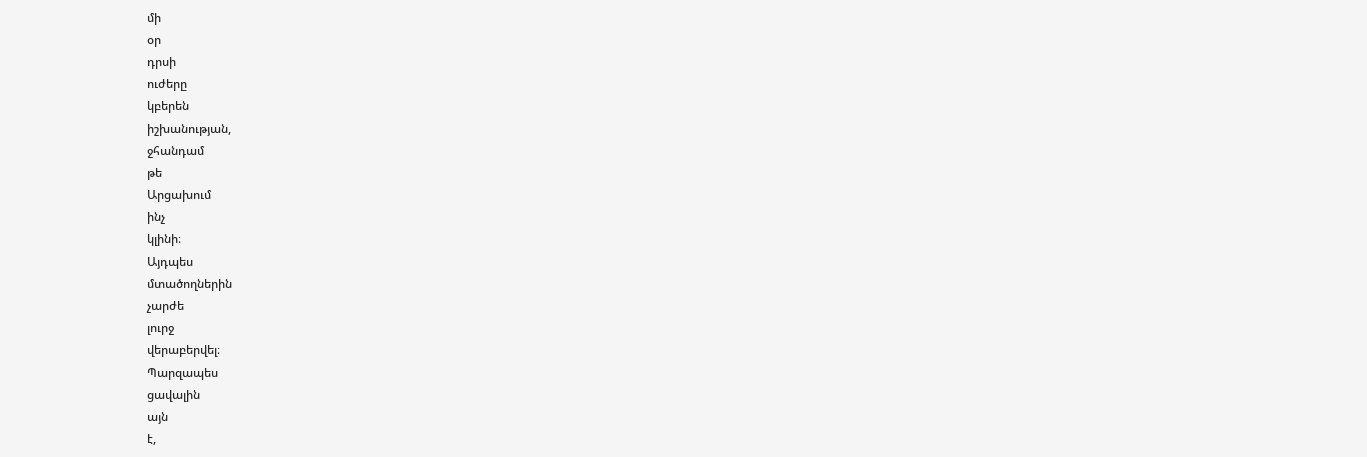մի
օր
դրսի
ուժերը
կբերեն
իշխանության,
ջհանդամ
թե
Արցախում
ինչ
կլինի։
Այդպես
մտածողներին
չարժե
լուրջ
վերաբերվել։
Պարզապես
ցավալին
այն
է,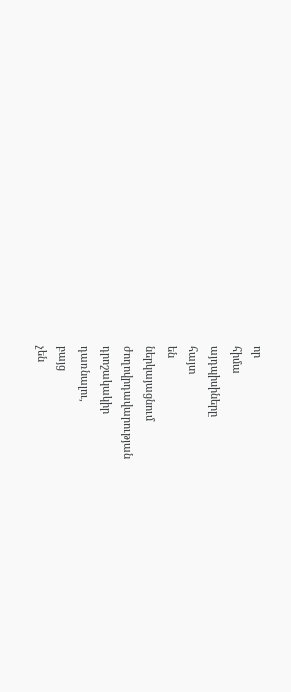որ
հիմա
այդպիսիները
հայտ
են
ներկայացնում
ժողովրդավարության
դրոշակակիր
դառնալու,
բայց
չեն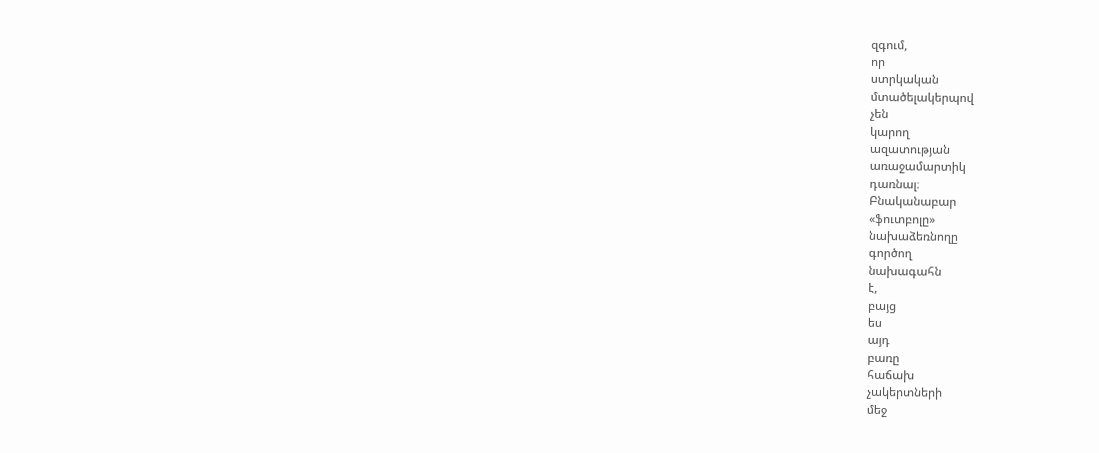զգում,
որ
ստրկական
մտածելակերպով
չեն
կարող
ազատության
առաջամարտիկ
դառնալ։
Բնականաբար
«ֆուտբոլը»
նախաձեռնողը
գործող
նախագահն
է,
բայց
ես
այդ
բառը
հաճախ
չակերտների
մեջ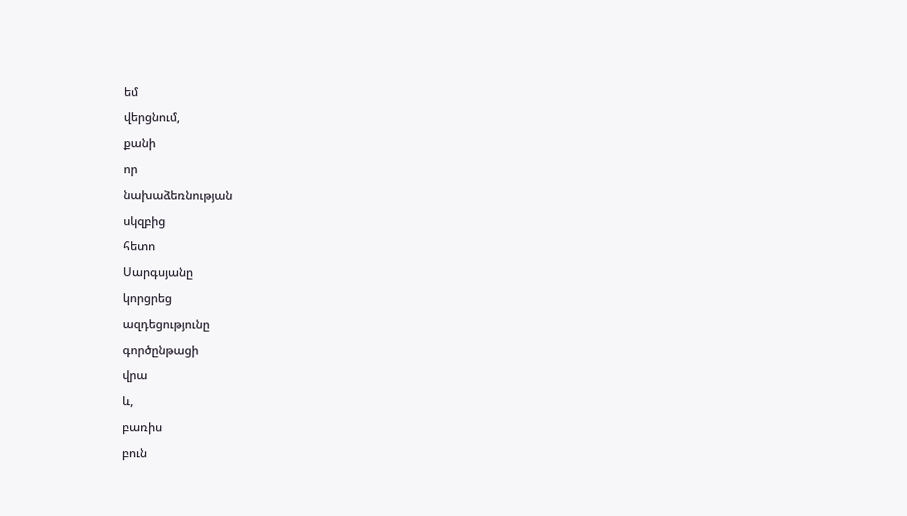եմ
վերցնում,
քանի
որ
նախաձեռնության
սկզբից
հետո
Սարգսյանը
կորցրեց
ազդեցությունը
գործընթացի
վրա
և,
բառիս
բուն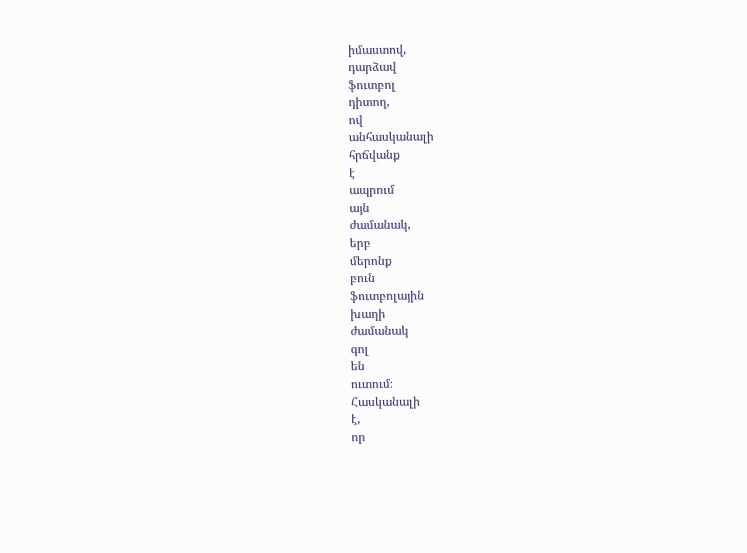իմաստով,
դարձավ
ֆուտբոլ
դիտող,
ով
անհասկանալի
հրճվանք
է
ապրում
այն
ժամանակ,
երբ
մերոնք
բուն
ֆուտբոլային
խաղի
ժամանակ
գոլ
են
ուտում։
Հասկանալի
է,
որ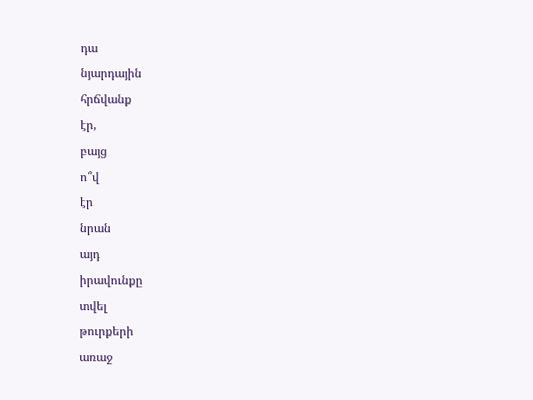դա
նյարդային
հրճվանք
էր,
բայց
ո՞վ
էր
նրան
այդ
իրավունքը
տվել
թուրքերի
առաջ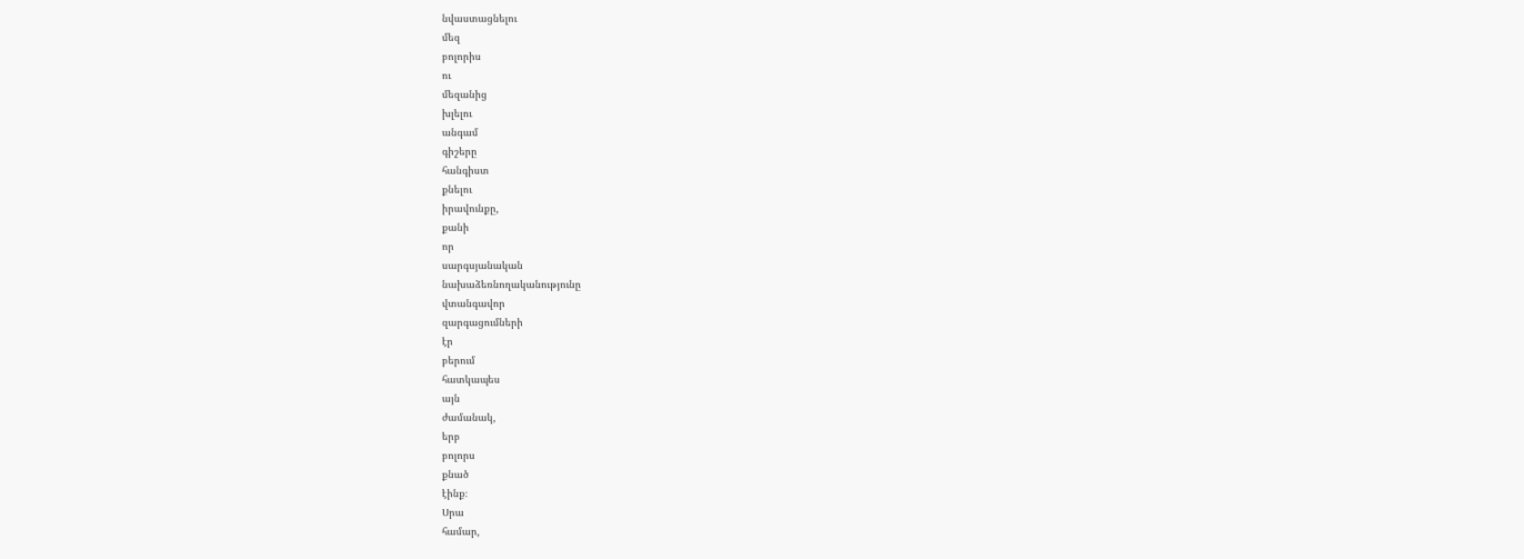նվաստացնելու
մեզ
բոլորիս
ու
մեզանից
խլելու
անգամ
գիշերը
հանգիստ
քնելու
իրավունքը,
քանի
որ
սարգսյանական
նախաձեռնողականությունը
վտանգավոր
զարգացումների
էր
բերում
հատկապես
այն
ժամանակ,
երբ
բոլորս
քնած
էինք։
Սրա
համար,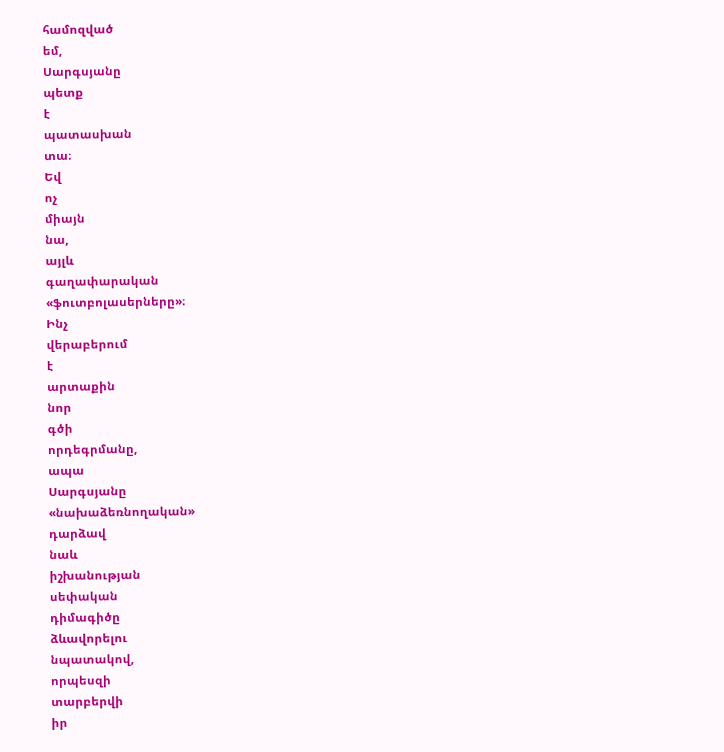համոզված
եմ,
Սարգսյանը
պետք
է
պատասխան
տա։
Եվ
ոչ
միայն
նա,
այլև
գաղափարական
«ֆուտբոլասերները»։
Ինչ
վերաբերում
է
արտաքին
նոր
գծի
որդեգրմանը,
ապա
Սարգսյանը
«նախաձեռնողական»
դարձավ
նաև
իշխանության
սեփական
դիմագիծը
ձևավորելու
նպատակով,
որպեսզի
տարբերվի
իր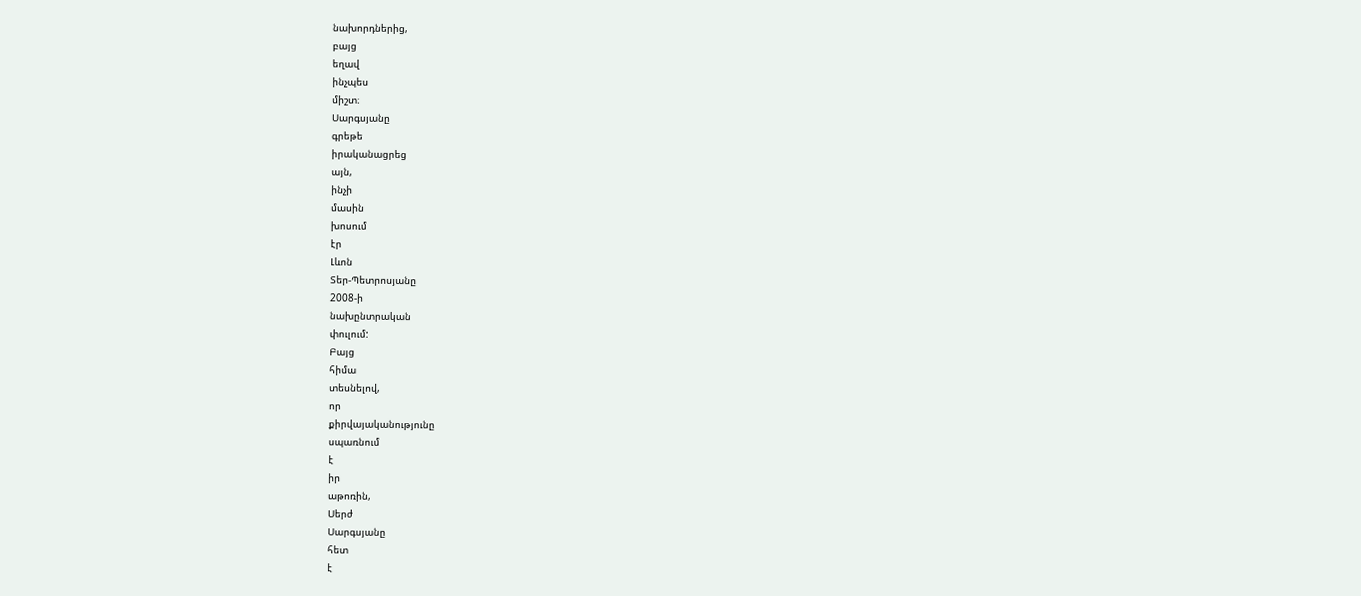նախորդներից,
բայց
եղավ
ինչպես
միշտ։
Սարգսյանը
գրեթե
իրականացրեց
այն,
ինչի
մասին
խոսում
էր
Լևոն
Տեր-Պետրոսյանը
2008-ի
նախընտրական
փուլում:
Բայց
հիմա
տեսնելով,
որ
քիրվայականությունը
սպառնում
է
իր
աթոռին,
Սերժ
Սարգսյանը
հետ
է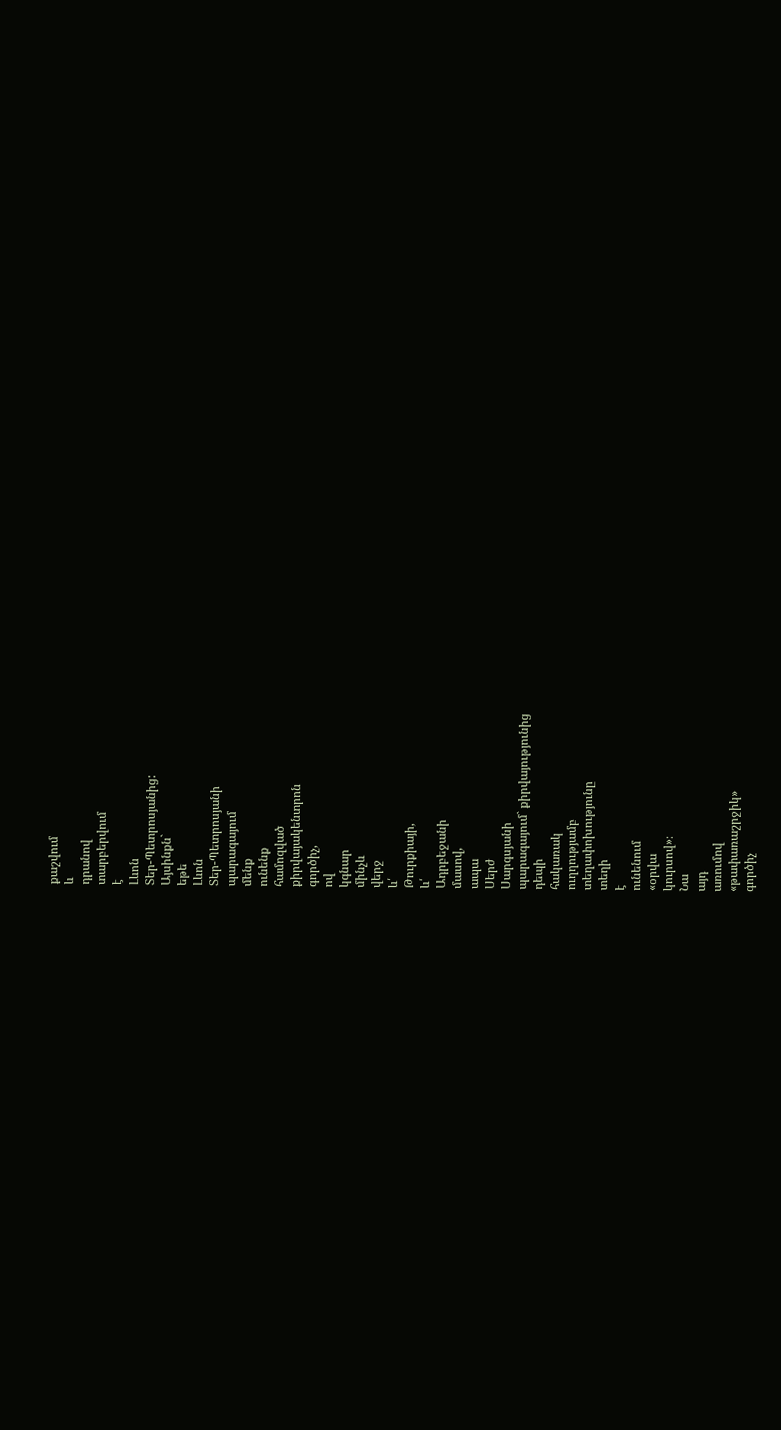քաշվում
և
դրանով
տարբերվում
է
Լևոն
Տեր-Պետրոսյանից:
Այսինքն`
եթե
Լևոն
Տեր-Պետրոսյանի
պարագայում
մենք
ունենք
համոզված
քիրվայակենտրոն
գործիչ,
ով
կգնար
մինչև
վերջ
և՛
Թուրքիայի,
և՛
Ադրբեջանի
մասով,
ապա
Սերժ
Սարգսյանի
պարագայում` քիրվայությունից
դեպի
հակառակ
ուղղությամբ
տեղափոխությունը
տեղի
է
ունենում
«օրվա
կուրսով»։
Նա
այդ
առումով
«թափառաշրջիկ»
գործիչ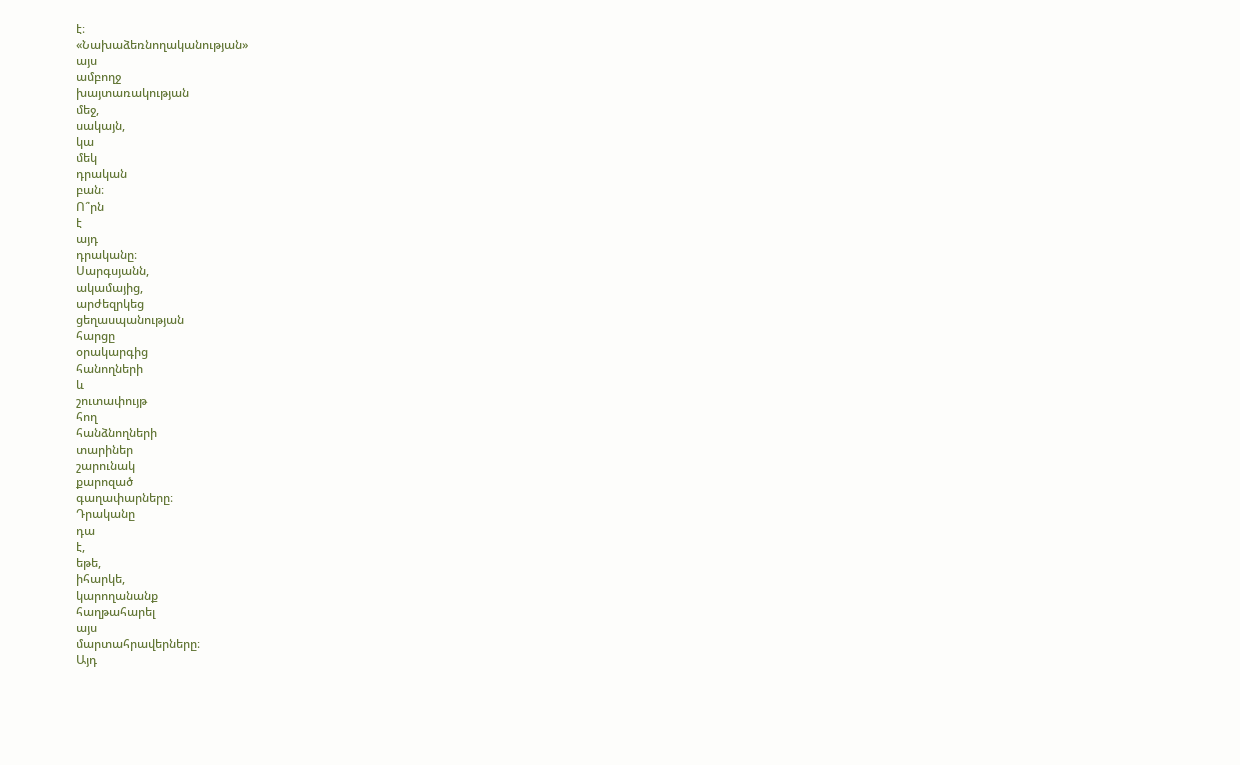է։
«Նախաձեռնողականության»
այս
ամբողջ
խայտառակության
մեջ,
սակայն,
կա
մեկ
դրական
բան։
Ո՞րն
է
այդ
դրականը։
Սարգսյանն,
ակամայից,
արժեզրկեց
ցեղասպանության
հարցը
օրակարգից
հանողների
և
շուտափույթ
հող
հանձնողների
տարիներ
շարունակ
քարոզած
գաղափարները։
Դրականը
դա
է,
եթե,
իհարկե,
կարողանանք
հաղթահարել
այս
մարտահրավերները։
Այդ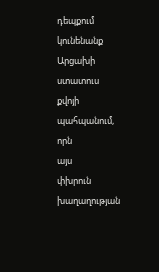դեպքում
կունենանք
Արցախի
ստատուս
քվոյի
պահպանում,
որն
այս
փխրուն
խաղաղության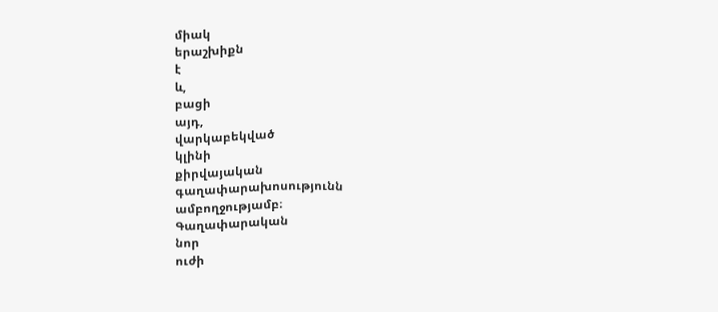միակ
երաշխիքն
է
և,
բացի
այդ,
վարկաբեկված
կլինի
քիրվայական
գաղափարախոսությունն
ամբողջությամբ։
Գաղափարական
նոր
ուժի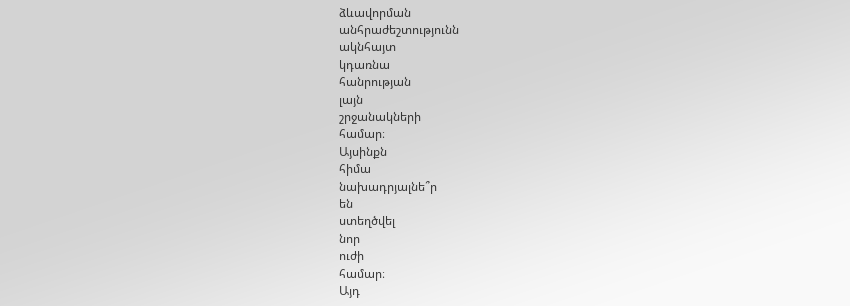ձևավորման
անհրաժեշտությունն
ակնհայտ
կդառնա
հանրության
լայն
շրջանակների
համար։
Այսինքն
հիմա
նախադրյալնե՞ր
են
ստեղծվել
նոր
ուժի
համար։
Այդ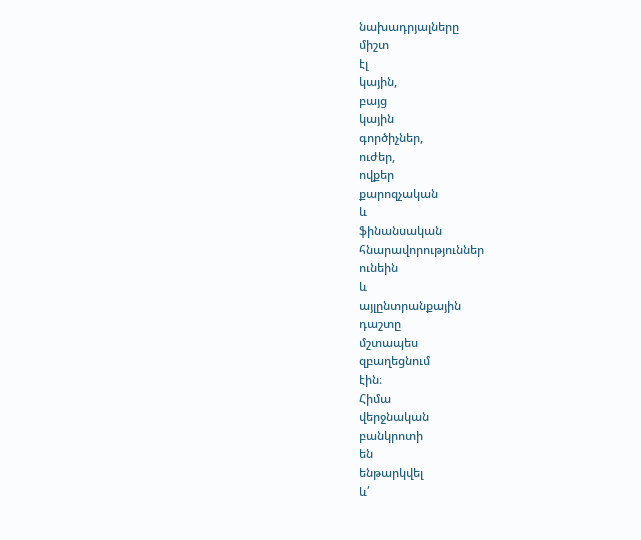նախադրյալները
միշտ
էլ
կային,
բայց
կային
գործիչներ,
ուժեր,
ովքեր
քարոզչական
և
ֆինանսական
հնարավորություններ
ունեին
և
այլընտրանքային
դաշտը
մշտապես
զբաղեցնում
էին։
Հիմա
վերջնական
բանկրոտի
են
ենթարկվել
և՛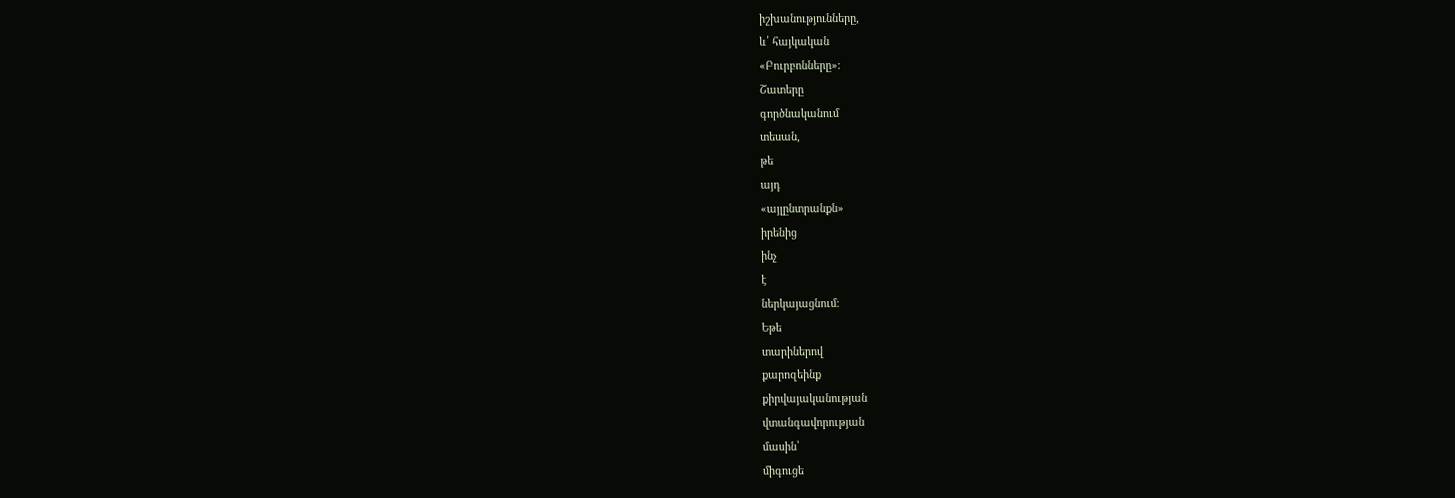իշխանությունները,
և՛ հայկական
«Բուրբոնները»։
Շատերը
գործնականում
տեսան,
թե
այդ
«այլընտրանքն»
իրենից
ինչ
է
ներկայացնում։
Եթե
տարիներով
քարոզեինք
քիրվայականության
վտանգավորության
մասին՝
միգուցե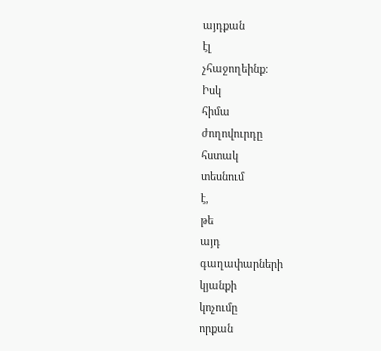այդքան
էլ
չհաջողեինք։
Իսկ
հիմա
ժողովուրդը
հստակ
տեսնում
է,
թե
այդ
գաղափարների
կյանքի
կոչումը
որքան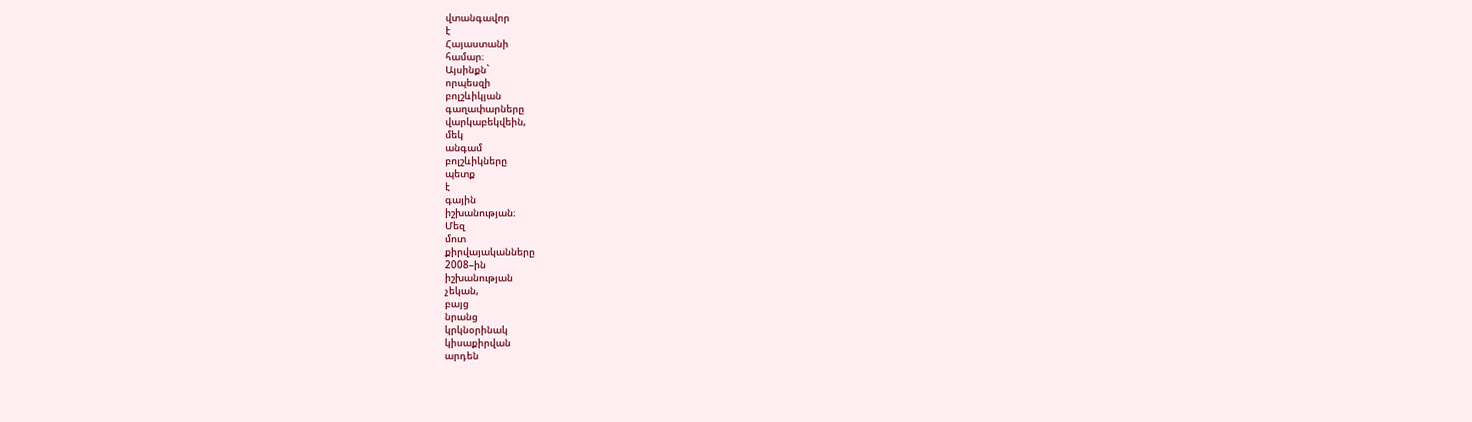վտանգավոր
է
Հայաստանի
համար։
Այսինքն`
որպեսզի
բոլշևիկյան
գաղափարները
վարկաբեկվեին,
մեկ
անգամ
բոլշևիկները
պետք
է
գային
իշխանության։
Մեզ
մոտ
քիրվայականները
2008–ին
իշխանության
չեկան,
բայց
նրանց
կրկնօրինակ
կիսաքիրվան
արդեն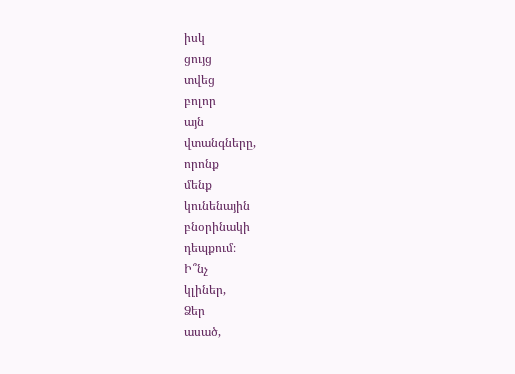իսկ
ցույց
տվեց
բոլոր
այն
վտանգները,
որոնք
մենք
կունենային
բնօրինակի
դեպքում։
Ի՞նչ
կլիներ,
Ձեր
ասած,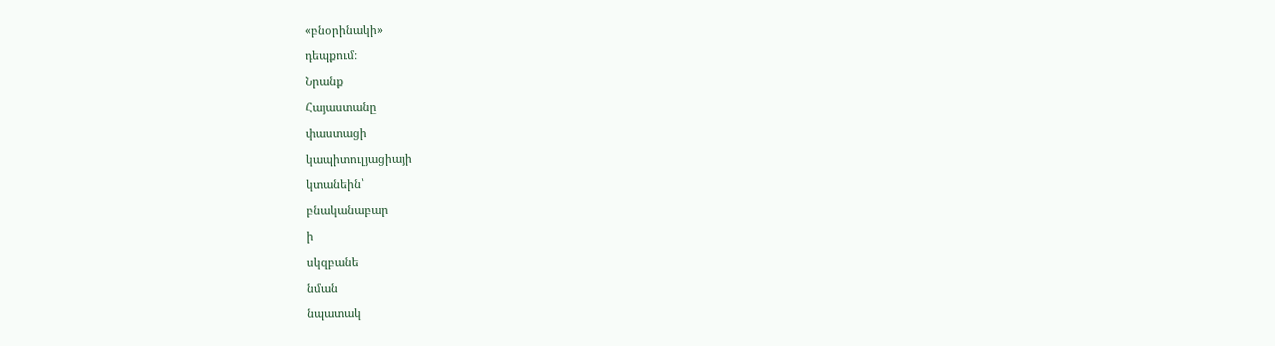«բնօրինակի»
դեպքում։
Նրանք
Հայաստանը
փաստացի
կապիտուլյացիայի
կտանեին՝
բնականաբար
ի
սկզբանե
նման
նպատակ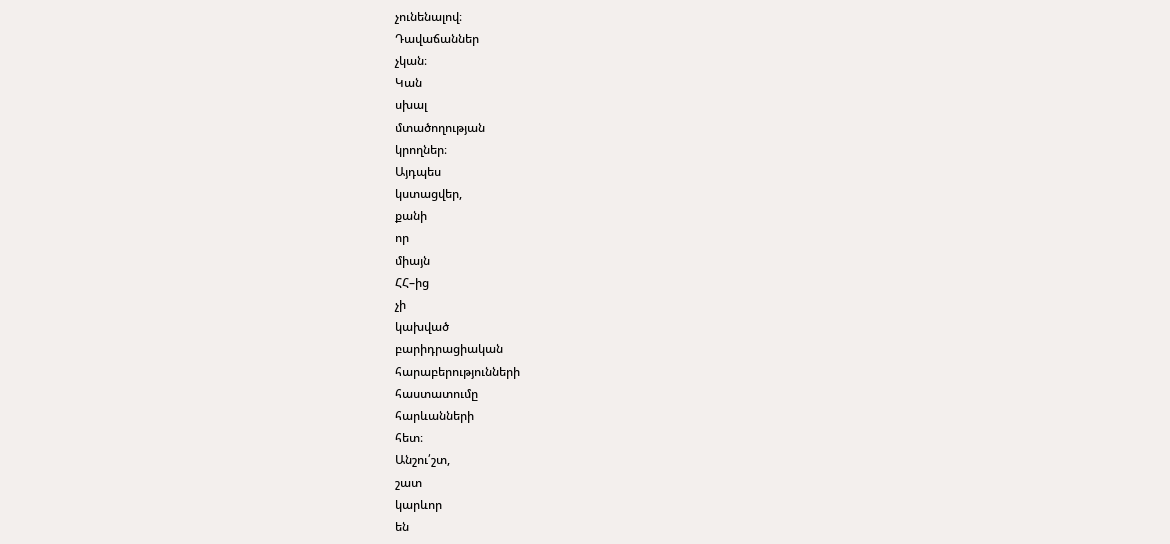չունենալով։
Դավաճաններ
չկան։
Կան
սխալ
մտածողության
կրողներ։
Այդպես
կստացվեր,
քանի
որ
միայն
ՀՀ–ից
չի
կախված
բարիդրացիական
հարաբերությունների
հաստատումը
հարևանների
հետ։
Անշու՛շտ,
շատ
կարևոր
են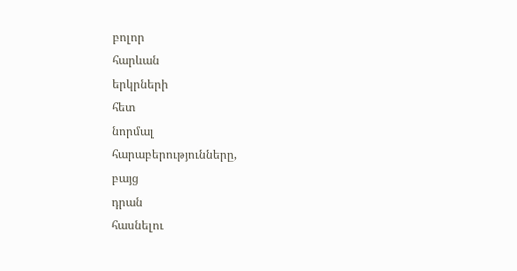բոլոր
հարևան
երկրների
հետ
նորմալ
հարաբերությունները,
բայց
դրան
հասնելու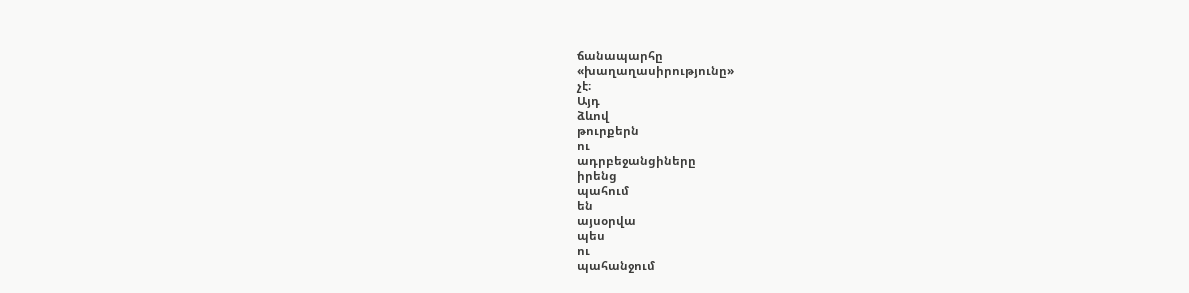ճանապարհը
«խաղաղասիրությունը»
չէ։
Այդ
ձևով
թուրքերն
ու
ադրբեջանցիները
իրենց
պահում
են
այսօրվա
պես
ու
պահանջում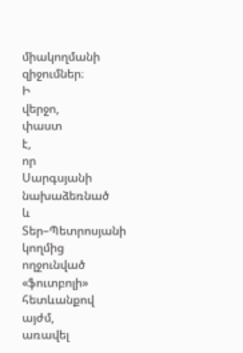միակողմանի
զիջումներ։
Ի
վերջո,
փաստ
է,
որ
Սարգսյանի
նախաձեռնած
և
Տեր–Պետրոսյանի
կողմից
ողջունված
«ֆուտբոլի»
հետևանքով
այժմ,
առավել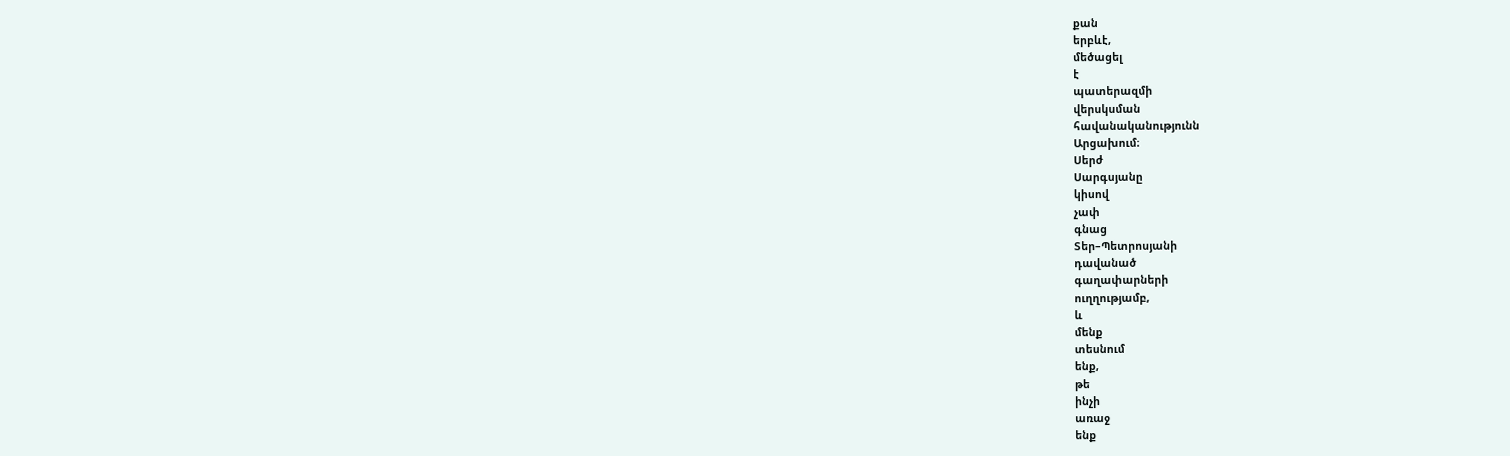քան
երբևէ,
մեծացել
է
պատերազմի
վերսկսման
հավանականությունն
Արցախում։
Սերժ
Սարգսյանը
կիսով
չափ
գնաց
Տեր–Պետրոսյանի
դավանած
գաղափարների
ուղղությամբ,
և
մենք
տեսնում
ենք,
թե
ինչի
առաջ
ենք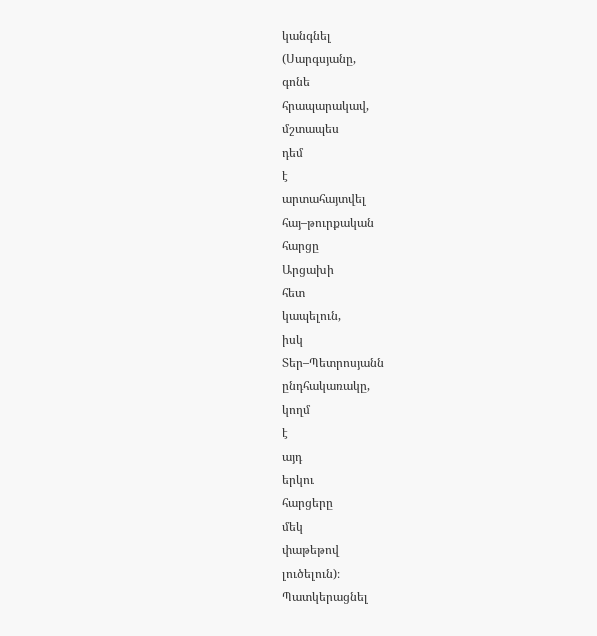կանգնել
(Սարգսյանը,
գոնե
հրապարակավ,
մշտապես
դեմ
է
արտահայտվել
հայ–թուրքական
հարցը
Արցախի
հետ
կապելուն,
իսկ
Տեր–Պետրոսյանն
ընդհակառակը,
կողմ
է
այդ
երկու
հարցերը
մեկ
փաթեթով
լուծելուն)։
Պատկերացնել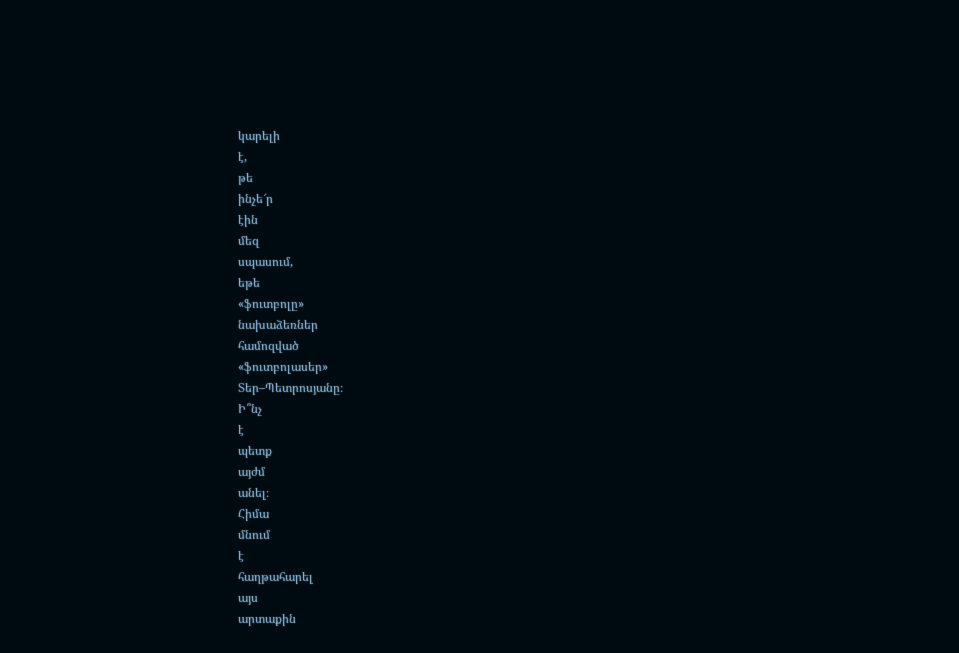կարելի
է,
թե
ինչե՜ր
էին
մեզ
սպասում,
եթե
«ֆուտբոլը»
նախաձեռներ
համոզված
«ֆուտբոլասեր»
Տեր–Պետրոսյանը։
Ի՞նչ
է
պետք
այժմ
անել։
Հիմա
մնում
է
հաղթահարել
այս
արտաքին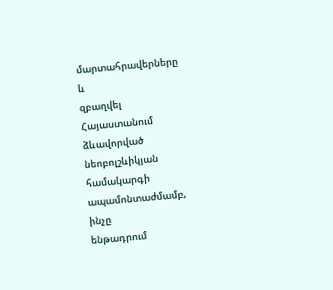մարտահրավերները
և
զբաղվել
Հայաստանում
ձևավորված
նեոբոլշևիկյան
համակարգի
ապամոնտաժմամբ,
ինչը
ենթադրում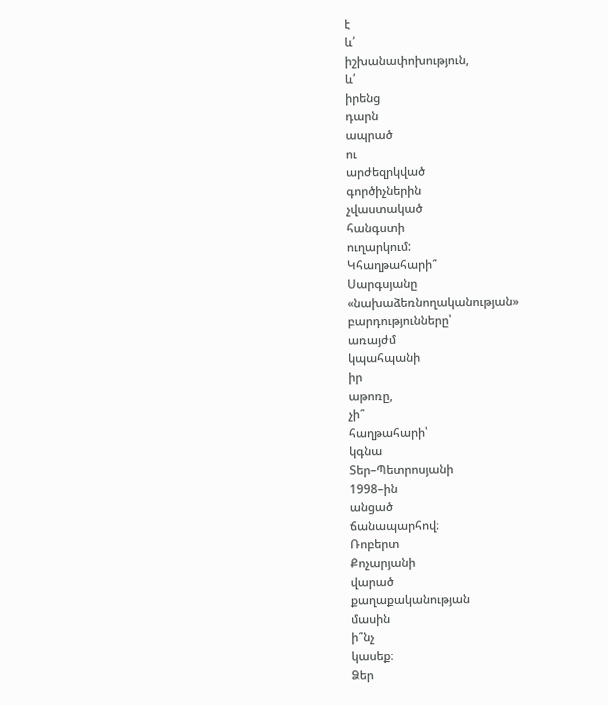է
և՛
իշխանափոխություն,
և՛
իրենց
դարն
ապրած
ու
արժեզրկված
գործիչներին
չվաստակած
հանգստի
ուղարկում:
Կհաղթահարի՞
Սարգսյանը
«նախաձեռնողականության»
բարդությունները՝
առայժմ
կպահպանի
իր
աթոռը,
չի՞
հաղթահարի՝
կգնա
Տեր–Պետրոսյանի
1998–ին
անցած
ճանապարհով։
Ռոբերտ
Քոչարյանի
վարած
քաղաքականության
մասին
ի՞նչ
կասեք։
Ձեր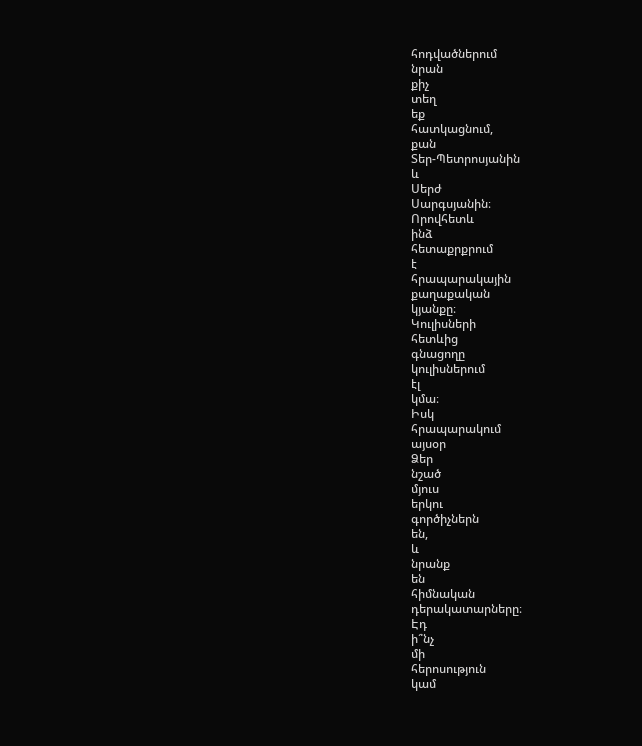հոդվածներում
նրան
քիչ
տեղ
եք
հատկացնում,
քան
Տեր-Պետրոսյանին
և
Սերժ
Սարգսյանին։
Որովհետև
ինձ
հետաքրքրում
է
հրապարակային
քաղաքական
կյանքը։
Կուլիսների
հետևից
գնացողը
կուլիսներում
էլ
կմա։
Իսկ
հրապարակում
այսօր
Ձեր
նշած
մյուս
երկու
գործիչներն
են,
և
նրանք
են
հիմնական
դերակատարները։
Էդ
ի՞նչ
մի
հերոսություն
կամ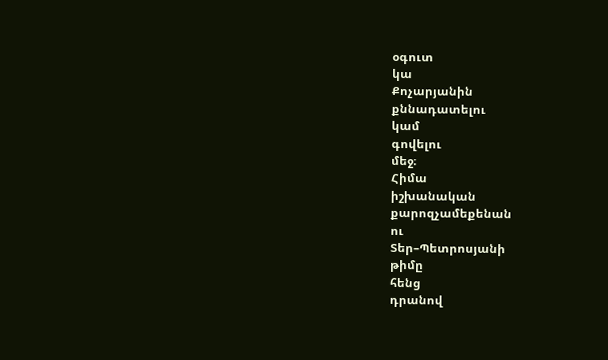օգուտ
կա
Քոչարյանին
քննադատելու
կամ
գովելու
մեջ։
Հիմա
իշխանական
քարոզչամեքենան
ու
Տեր–Պետրոսյանի
թիմը
հենց
դրանով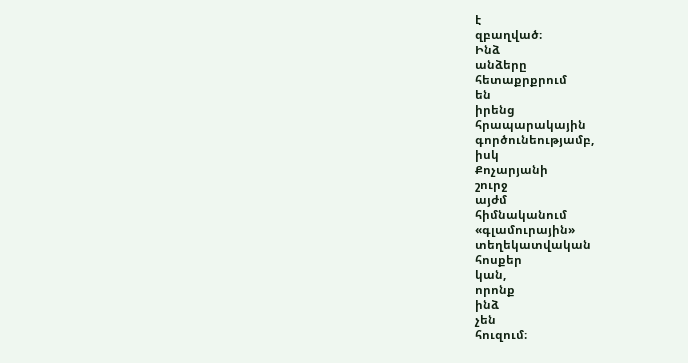է
զբաղված։
Ինձ
անձերը
հետաքրքրում
են
իրենց
հրապարակային
գործունեությամբ,
իսկ
Քոչարյանի
շուրջ
այժմ
հիմնականում
«գլամուրային»
տեղեկատվական
հոսքեր
կան,
որոնք
ինձ
չեն
հուզում։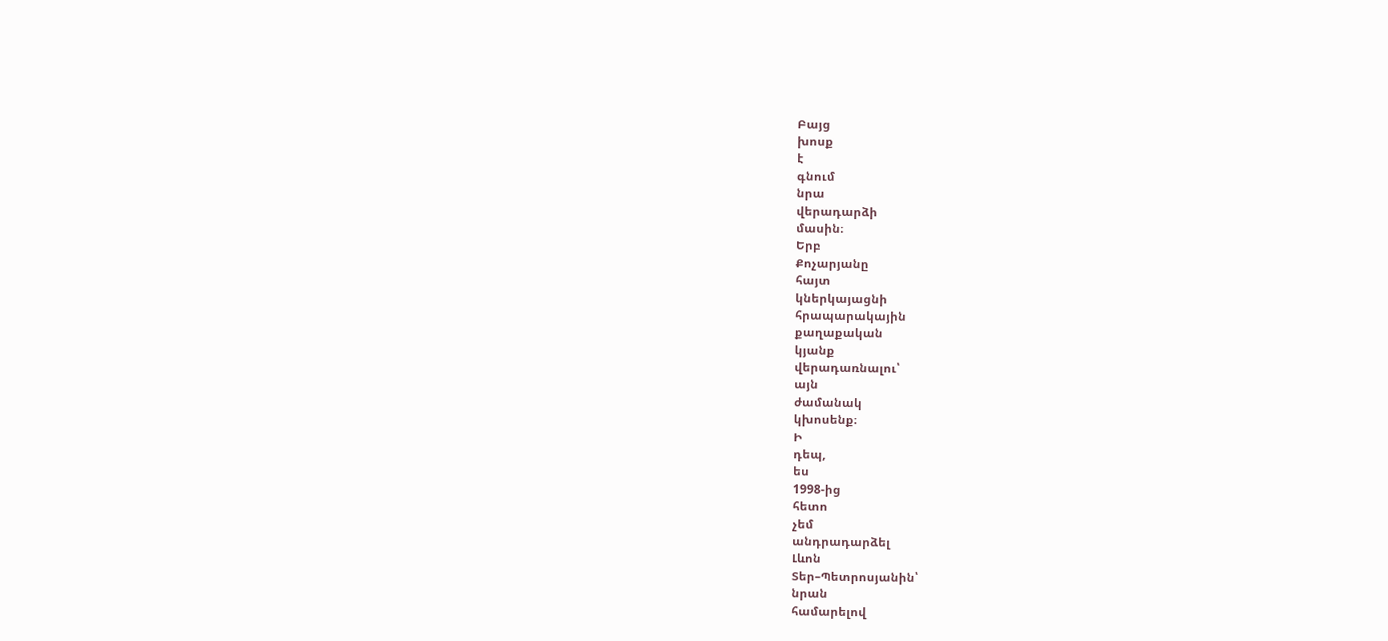Բայց
խոսք
է
գնում
նրա
վերադարձի
մասին։
Երբ
Քոչարյանը
հայտ
կներկայացնի
հրապարակային
քաղաքական
կյանք
վերադառնալու՝
այն
ժամանակ
կխոսենք։
Ի
դեպ,
ես
1998-ից
հետո
չեմ
անդրադարձել
Լևոն
Տեր–Պետրոսյանին՝
նրան
համարելով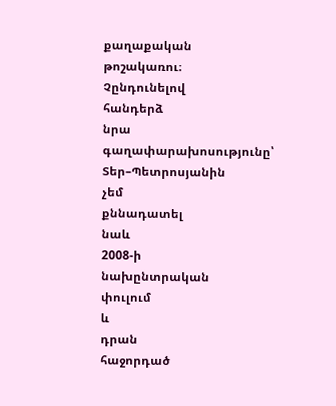քաղաքական
թոշակառու։
Չընդունելով
հանդերձ
նրա
գաղափարախոսությունը՝
Տեր–Պետրոսյանին
չեմ
քննադատել
նաև
2008-ի
նախընտրական
փուլում
և
դրան
հաջորդած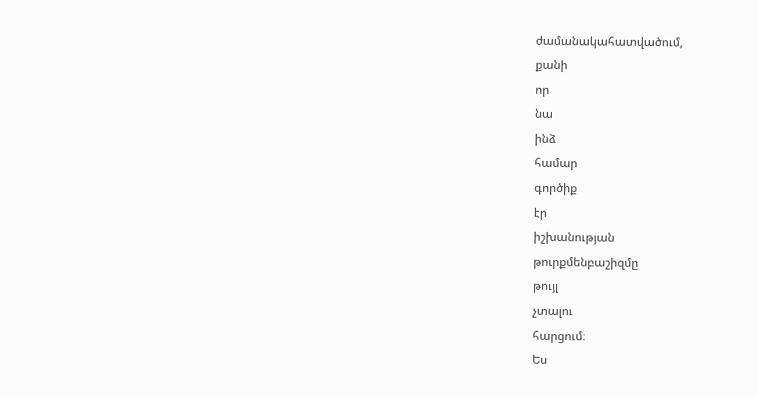ժամանակահատվածում,
քանի
որ
նա
ինձ
համար
գործիք
էր
իշխանության
թուրքմենբաշիզմը
թույլ
չտալու
հարցում։
Ես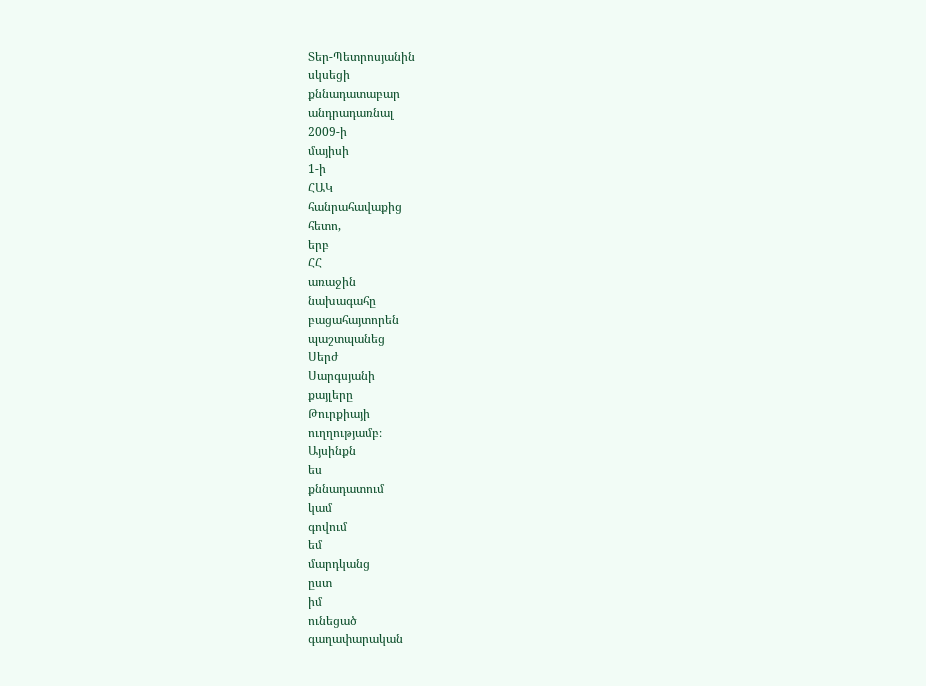Տեր-Պետրոսյանին
սկսեցի
քննադատաբար
անդրադառնալ
2009-ի
մայիսի
1-ի
ՀԱԿ
հանրահավաքից
հետո,
երբ
ՀՀ
առաջին
նախագահը
բացահայտորեն
պաշտպանեց
Սերժ
Սարգսյանի
քայլերը
Թուրքիայի
ուղղությամբ։
Այսինքն
ես
քննադատում
կամ
գովում
եմ
մարդկանց
ըստ
իմ
ունեցած
գաղափարական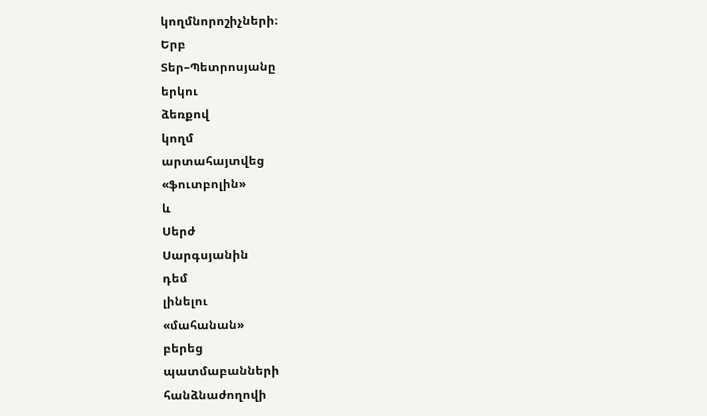կողմնորոշիչների։
Երբ
Տեր–Պետրոսյանը
երկու
ձեռքով
կողմ
արտահայտվեց
«ֆուտբոլին»
և
Սերժ
Սարգսյանին
դեմ
լինելու
«մահանան»
բերեց
պատմաբանների
հանձնաժողովի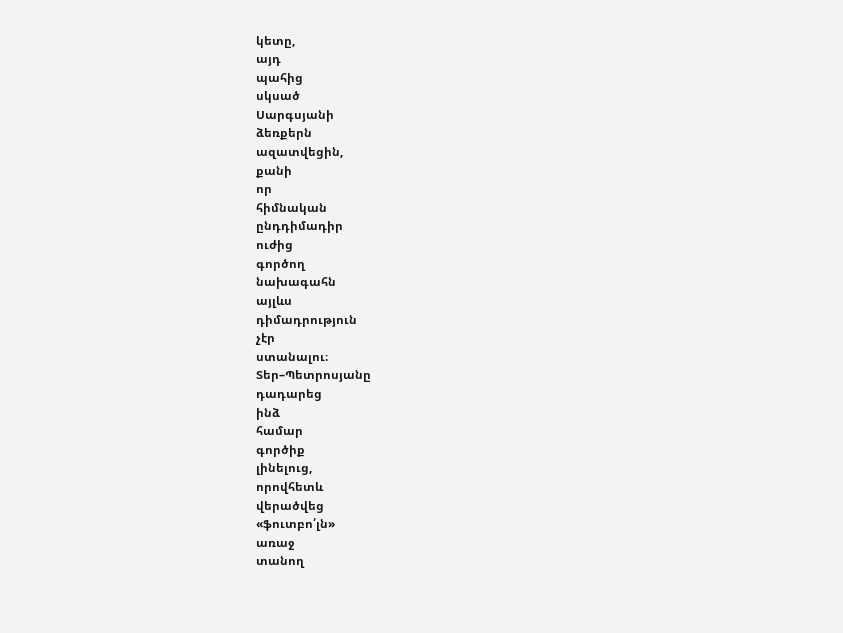կետը,
այդ
պահից
սկսած
Սարգսյանի
ձեռքերն
ազատվեցին,
քանի
որ
հիմնական
ընդդիմադիր
ուժից
գործող
նախագահն
այլևս
դիմադրություն
չէր
ստանալու։
Տեր–Պետրոսյանը
դադարեց
ինձ
համար
գործիք
լինելուց,
որովհետև
վերածվեց
«ֆուտբո՛լն»
առաջ
տանող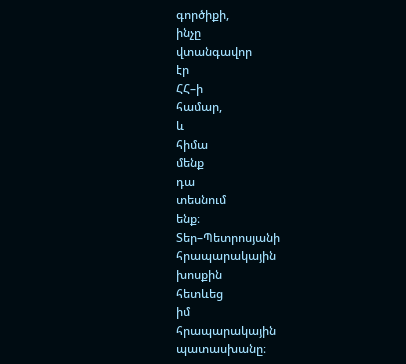գործիքի,
ինչը
վտանգավոր
էր
ՀՀ–ի
համար,
և
հիմա
մենք
դա
տեսնում
ենք։
Տեր–Պետրոսյանի
հրապարակային
խոսքին
հետևեց
իմ
հրապարակային
պատասխանը։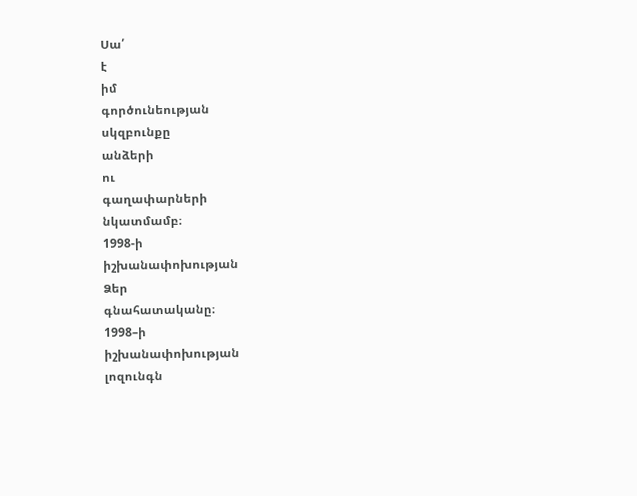Սա՛
է
իմ
գործունեության
սկզբունքը
անձերի
ու
գաղափարների
նկատմամբ։
1998-ի
իշխանափոխության
Ձեր
գնահատականը։
1998–ի
իշխանափոխության
լոզունգն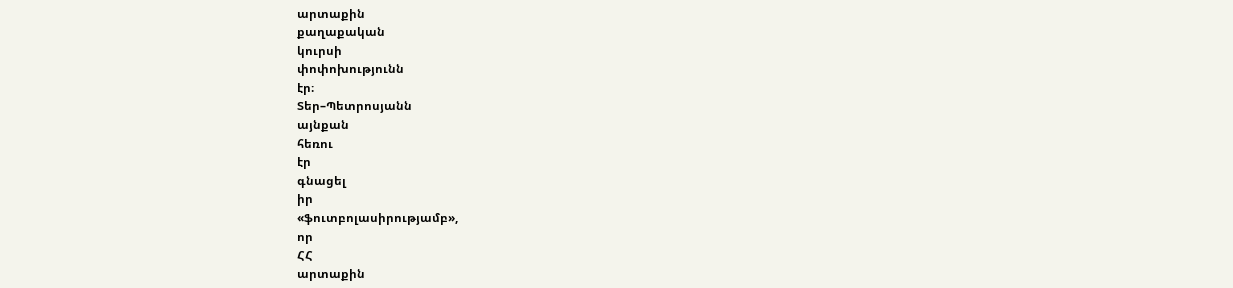արտաքին
քաղաքական
կուրսի
փոփոխությունն
էր։
Տեր–Պետրոսյանն
այնքան
հեռու
էր
գնացել
իր
«ֆուտբոլասիրությամբ»,
որ
ՀՀ
արտաքին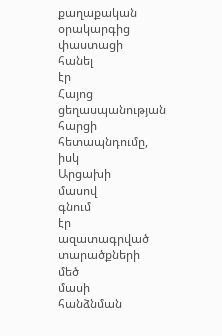քաղաքական
օրակարգից
փաստացի
հանել
էր
Հայոց
ցեղասպանության
հարցի
հետապնդումը,
իսկ
Արցախի
մասով
գնում
էր
ազատագրված
տարածքների
մեծ
մասի
հանձնման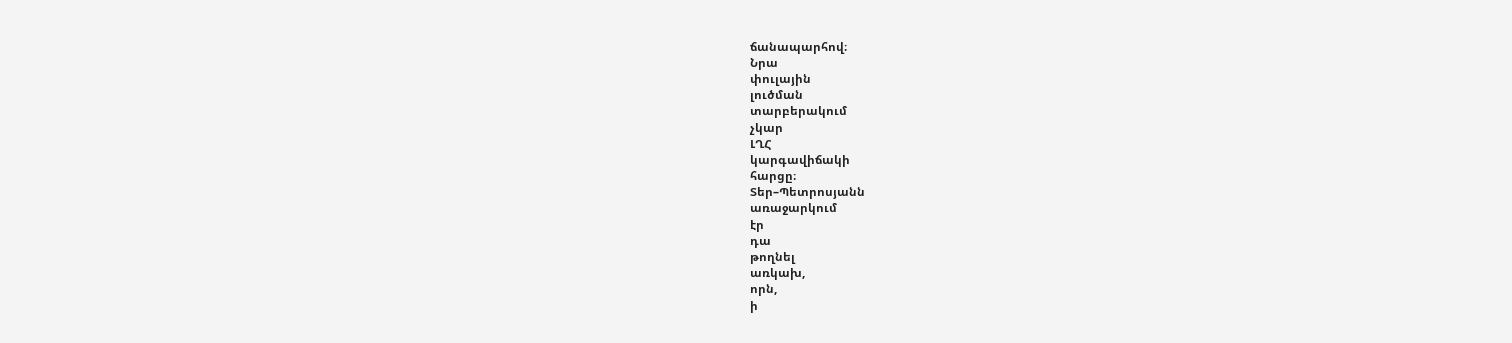ճանապարհով։
Նրա
փուլային
լուծման
տարբերակում
չկար
ԼՂՀ
կարգավիճակի
հարցը։
Տեր–Պետրոսյանն
առաջարկում
էր
դա
թողնել
առկախ,
որն,
ի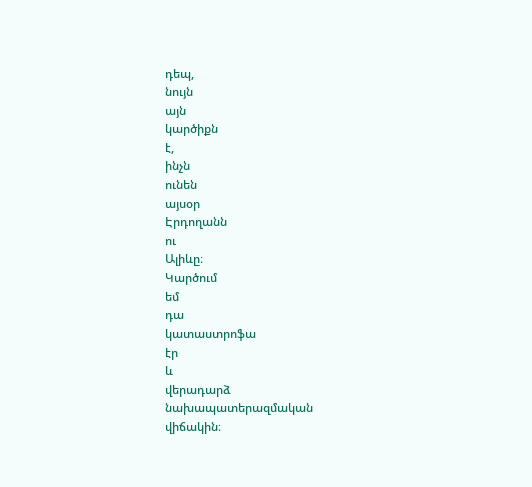դեպ,
նույն
այն
կարծիքն
է,
ինչն
ունեն
այսօր
Էրդողանն
ու
Ալիևը։
Կարծում
եմ
դա
կատաստրոֆա
էր
և
վերադարձ
նախապատերազմական
վիճակին։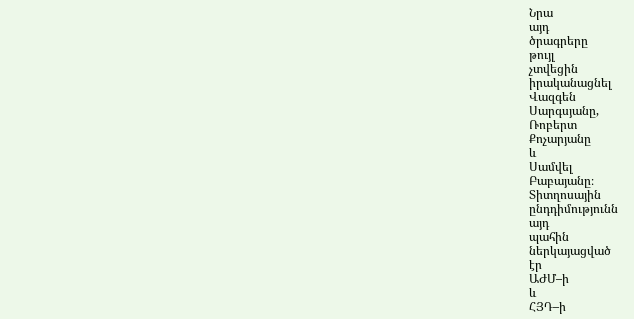Նրա
այդ
ծրագրերը
թույլ
չտվեցին
իրականացնել
Վազգեն
Սարգսյանը,
Ռոբերտ
Քոչարյանը
և
Սամվել
Բաբայանը։
Տիտղոսային
ընդդիմությունն
այդ
պահին
ներկայացված
էր
ԱԺՄ–ի
և
ՀՅԴ–ի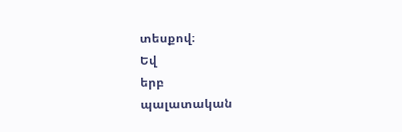տեսքով։
Եվ
երբ
պալատական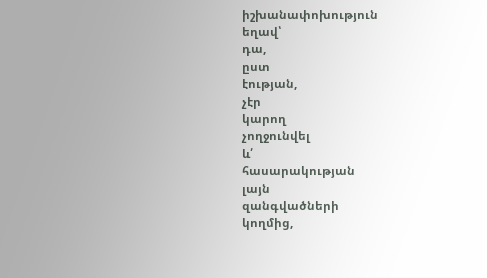իշխանափոխություն
եղավ՝
դա,
ըստ
էության,
չէր
կարող
չողջունվել
և՛
հասարակության
լայն
զանգվածների
կողմից,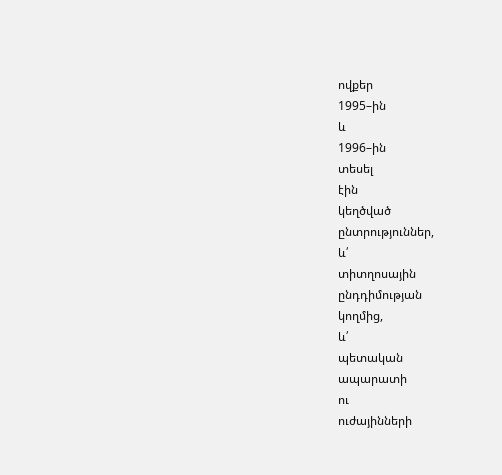ովքեր
1995–ին
և
1996–ին
տեսել
էին
կեղծված
ընտրություններ,
և՛
տիտղոսային
ընդդիմության
կողմից,
և՛
պետական
ապարատի
ու
ուժայինների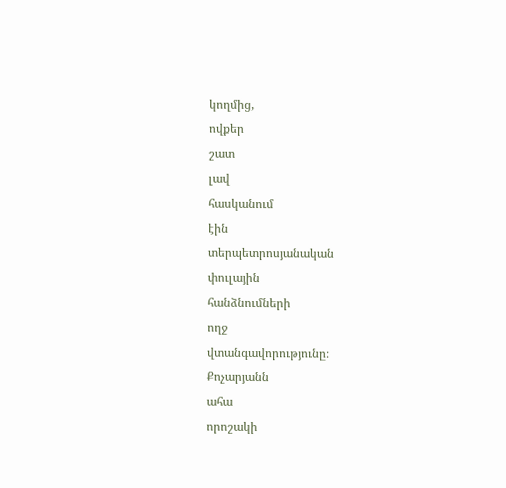կողմից,
ովքեր
շատ
լավ
հասկանում
էին
տերպետրոսյանական
փուլային
հանձնումների
ողջ
վտանգավորությունը։
Քոչարյանն
ահա
որոշակի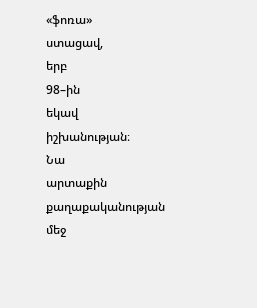«ֆոռա»
ստացավ,
երբ
98–ին
եկավ
իշխանության։
Նա
արտաքին
քաղաքականության
մեջ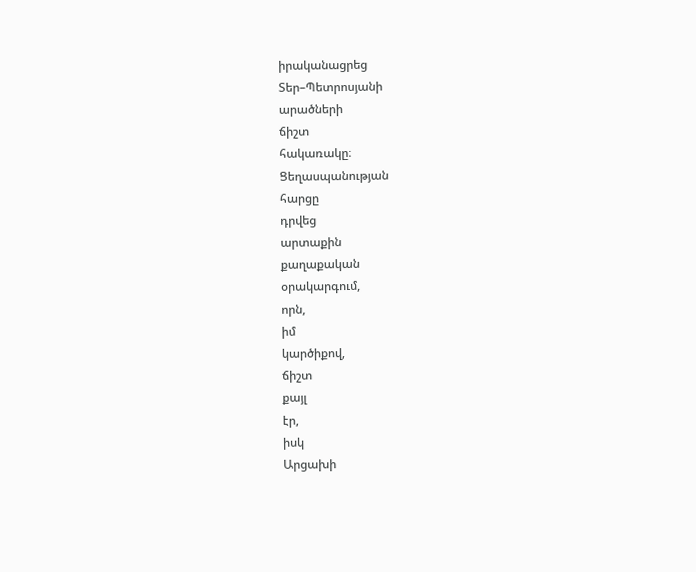իրականացրեց
Տեր–Պետրոսյանի
արածների
ճիշտ
հակառակը։
Ցեղասպանության
հարցը
դրվեց
արտաքին
քաղաքական
օրակարգում,
որն,
իմ
կարծիքով,
ճիշտ
քայլ
էր,
իսկ
Արցախի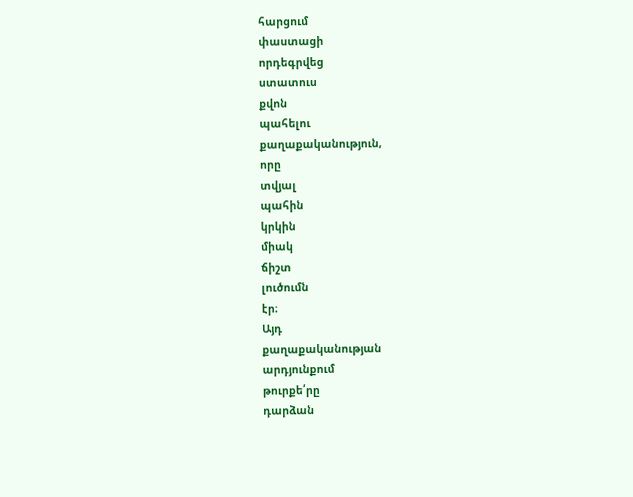հարցում
փաստացի
որդեգրվեց
ստատուս
քվոն
պահելու
քաղաքականություն,
որը
տվյալ
պահին
կրկին
միակ
ճիշտ
լուծումն
էր։
Այդ
քաղաքականության
արդյունքում
թուրքե՛րը
դարձան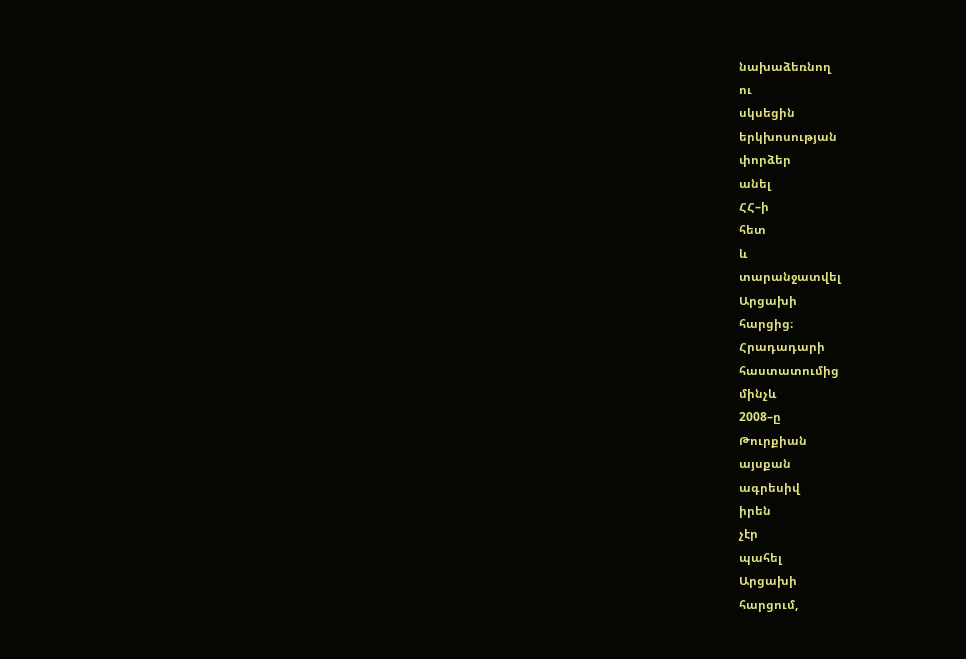նախաձեռնող
ու
սկսեցին
երկխոսության
փորձեր
անել
ՀՀ–ի
հետ
և
տարանջատվել
Արցախի
հարցից։
Հրադադարի
հաստատումից
մինչև
2008–ը
Թուրքիան
այսքան
ագրեսիվ
իրեն
չէր
պահել
Արցախի
հարցում,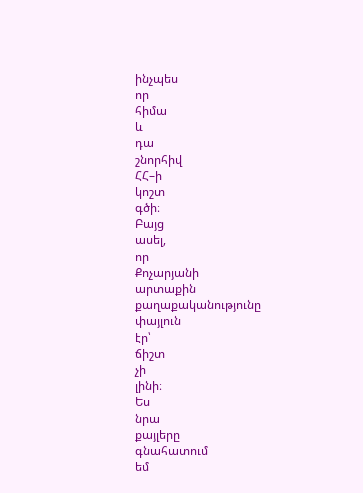ինչպես
որ
հիմա
և
դա
շնորհիվ
ՀՀ–ի
կոշտ
գծի։
Բայց
ասել,
որ
Քոչարյանի
արտաքին
քաղաքականությունը
փայլուն
էր՝
ճիշտ
չի
լինի։
Ես
նրա
քայլերը
գնահատում
եմ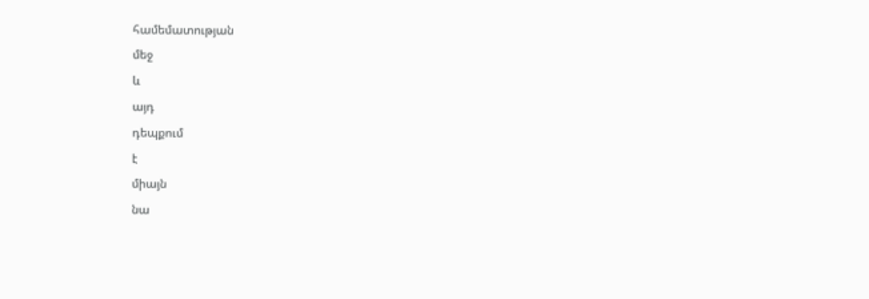համեմատության
մեջ
և
այդ
դեպքում
է
միայն
նա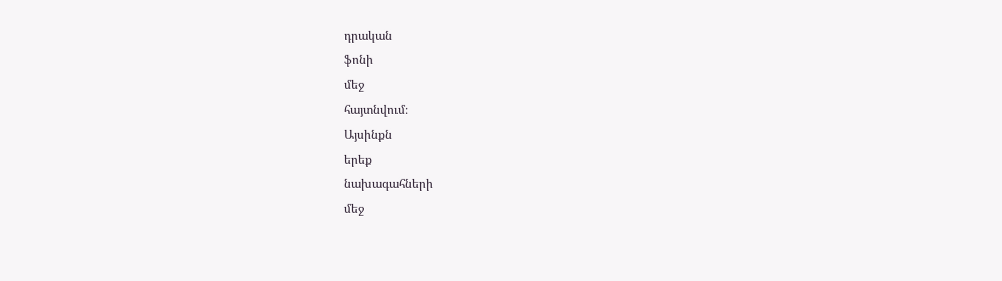դրական
ֆոնի
մեջ
հայտնվում։
Այսինքն
երեք
նախագահների
մեջ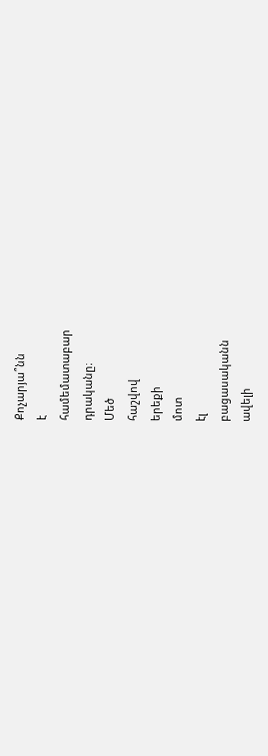Քոչարյա՞նն
է
համեմատաբար
դրականը։
Մեծ
հաշվով
երեքի
մոտ
էլ
բացասականն
ավելի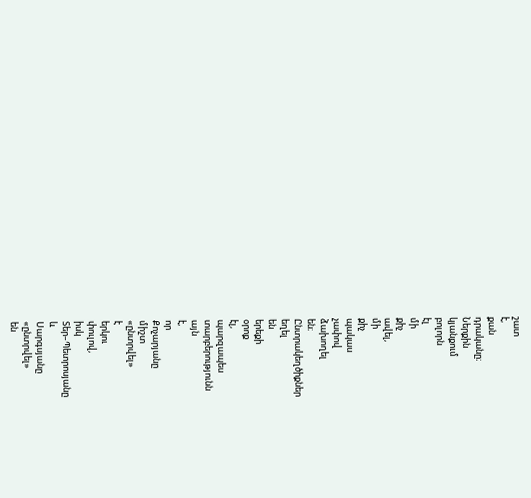շատ
է,
քան
դրականը։
Ներքին
կյանքում
բոլորն
էլ
մի
քիչ
ավել,
մի
քիչ
պակաս
չափով
ձախողել
են։
Ընտրակեղծիքներ
եղել
են
երեքի
օրոք
էլ,
պարզապես
տարբերությունն
այն
է,
որ
Քոչարյանը
միշտ
«ընտրվել»
է
երկու
փուլով,
իսկ
Տեր–Պետրոսյանը
և
Սարգսյանը
«ընտրվել»
են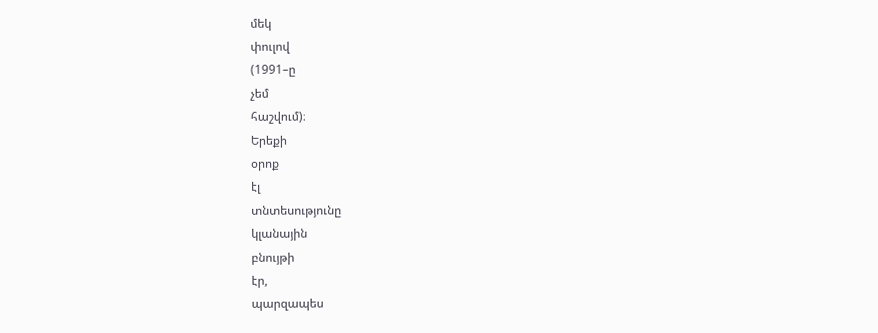մեկ
փուլով
(1991–ը
չեմ
հաշվում)։
Երեքի
օրոք
էլ
տնտեսությունը
կլանային
բնույթի
էր,
պարզապես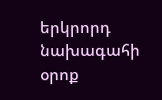երկրորդ
նախագահի
օրոք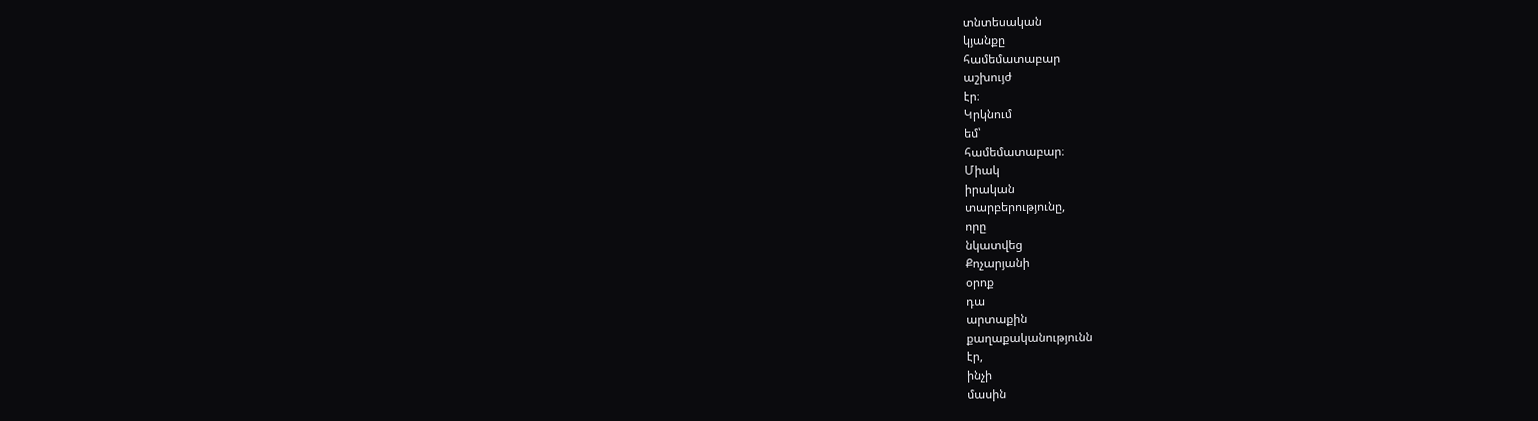տնտեսական
կյանքը
համեմատաբար
աշխույժ
էր։
Կրկնում
եմ՝
համեմատաբար։
Միակ
իրական
տարբերությունը,
որը
նկատվեց
Քոչարյանի
օրոք
դա
արտաքին
քաղաքականությունն
էր,
ինչի
մասին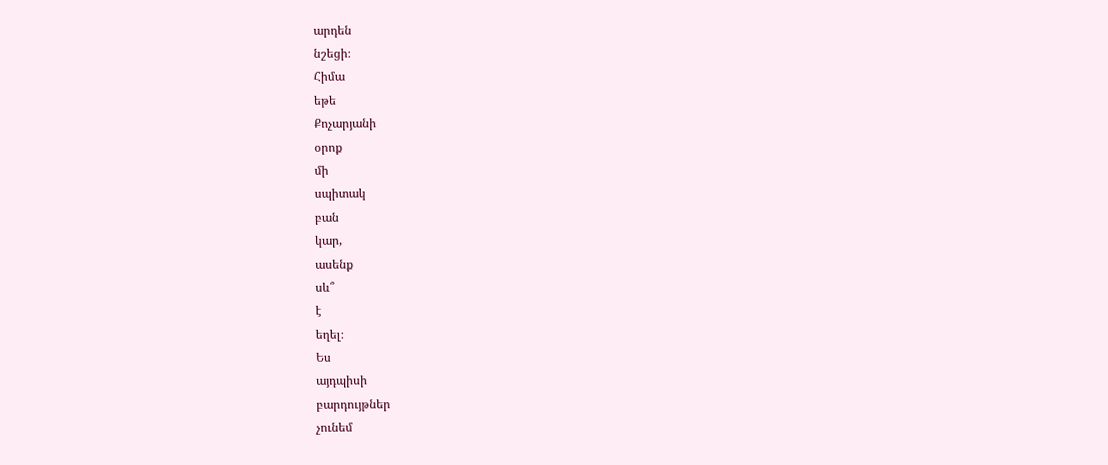արդեն
նշեցի։
Հիմա
եթե
Քոչարյանի
օրոք
մի
սպիտակ
բան
կար,
ասենք
սև՞
է
եղել։
Ես
այդպիսի
բարդույթներ
չունեմ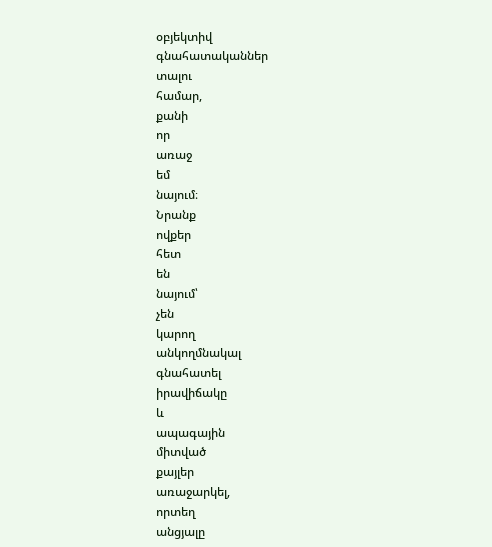օբյեկտիվ
գնահատականներ
տալու
համար,
քանի
որ
առաջ
եմ
նայում։
Նրանք
ովքեր
հետ
են
նայում՝
չեն
կարող
անկողմնակալ
գնահատել
իրավիճակը
և
ապագային
միտված
քայլեր
առաջարկել,
որտեղ
անցյալը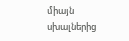միայն
սխալներից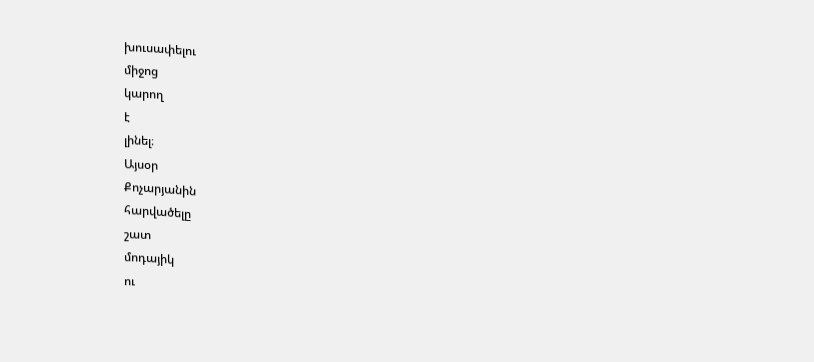խուսափելու
միջոց
կարող
է
լինել։
Այսօր
Քոչարյանին
հարվածելը
շատ
մոդայիկ
ու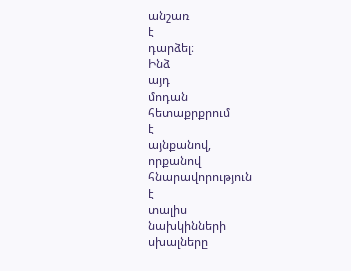անշառ
է
դարձել։
Ինձ
այդ
մոդան
հետաքրքրում
է
այնքանով,
որքանով
հնարավորություն
է
տալիս
նախկինների
սխալները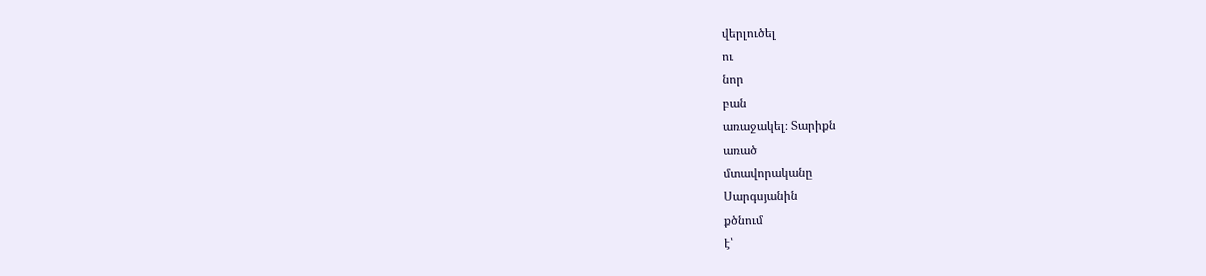վերլուծել
ու
նոր
բան
առաջակել։ Տարիքն
առած
մտավորականը
Սարգսյանին
քծնում
է՝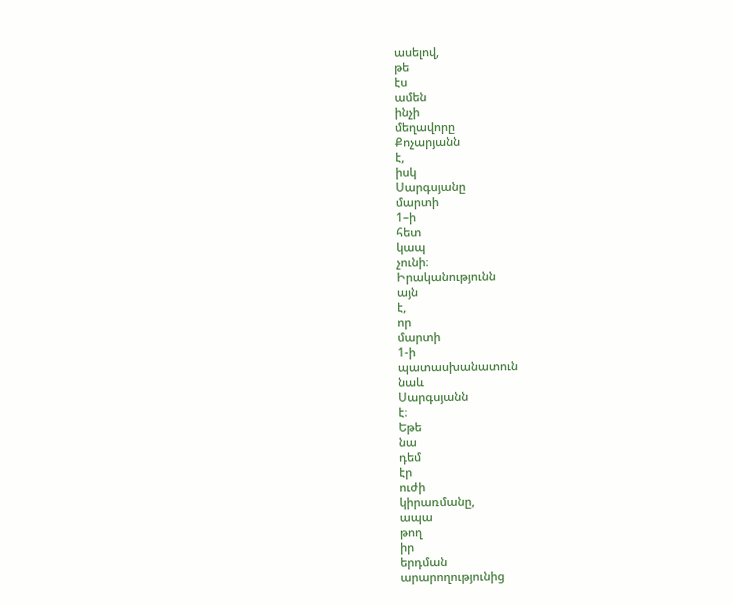ասելով,
թե
էս
ամեն
ինչի
մեղավորը
Քոչարյանն
է,
իսկ
Սարգսյանը
մարտի
1–ի
հետ
կապ
չունի։
Իրականությունն
այն
է,
որ
մարտի
1-ի
պատասխանատուն
նաև
Սարգսյանն
է։
Եթե
նա
դեմ
էր
ուժի
կիրառմանը,
ապա
թող
իր
երդման
արարողությունից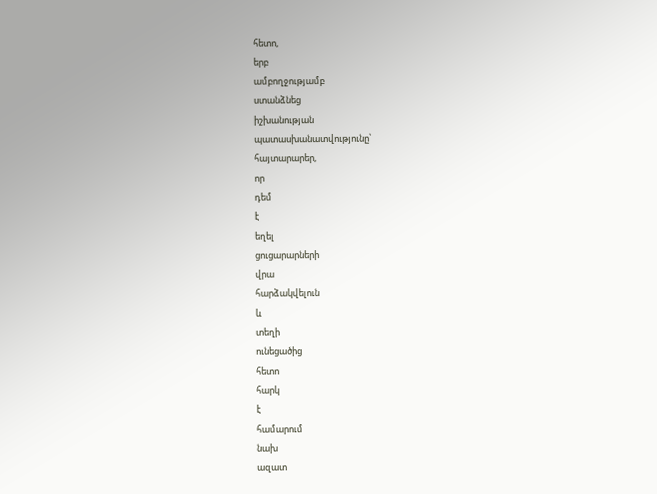հետո,
երբ
ամբողջությամբ
ստանձնեց
իշխանության
պատասխանատվությունը՝
հայտարարեր,
որ
դեմ
է
եղել
ցուցարարների
վրա
հարձակվելուն
և
տեղի
ունեցածից
հետո
հարկ
է
համարում
նախ
ազատ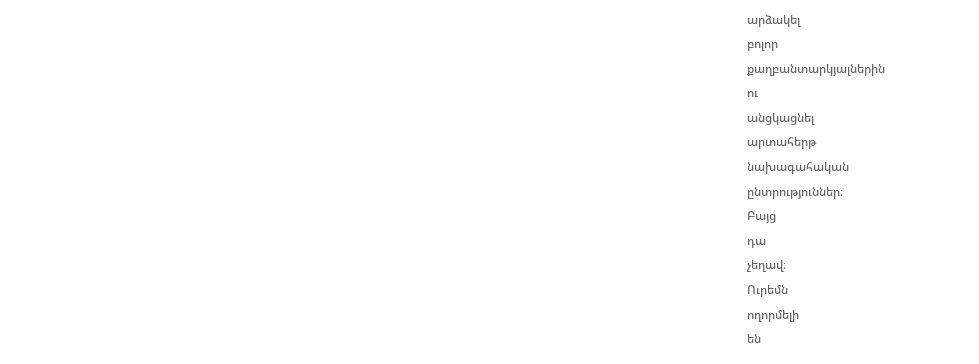արձակել
բոլոր
քաղբանտարկյալներին
ու
անցկացնել
արտահերթ
նախագահական
ընտրություններ։
Բայց
դա
չեղավ։
Ուրեմն
ողորմելի
են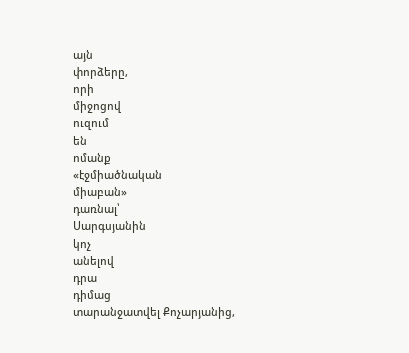այն
փորձերը,
որի
միջոցով
ուզում
են
ոմանք
«էջմիածնական
միաբան»
դառնալ՝
Սարգսյանին
կոչ
անելով
դրա
դիմաց
տարանջատվել Քոչարյանից,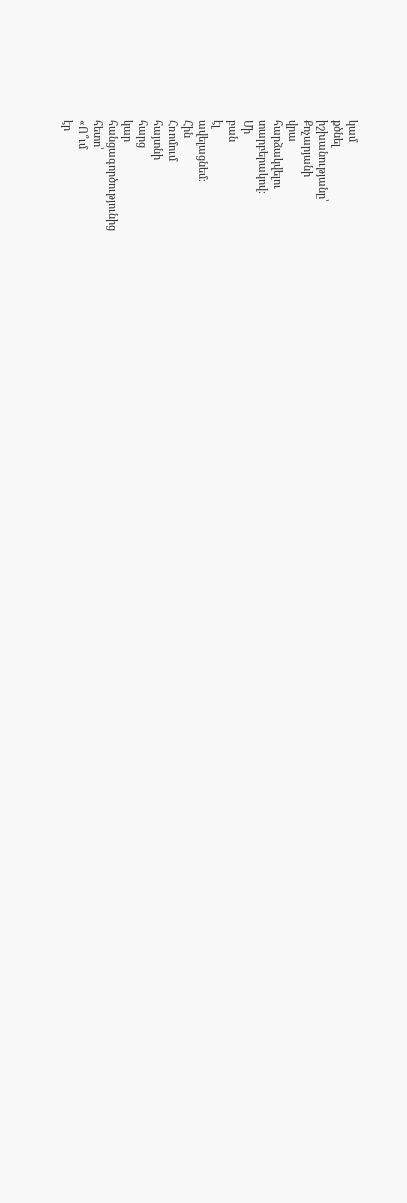կամ
քծնել
իշխանությանը՝
Քոչարյանի
վրա
հարձակվելու
տարբերակով։
Մի
բան
էլ
ավելացնեմ։
Հին
Հռոմում
հայտնի
հարց
կար
հանցագործությունից
հետո՝
«Ո՞ւմ
էր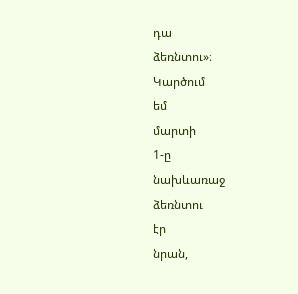դա
ձեռնտու»։
Կարծում
եմ
մարտի
1-ը
նախևառաջ
ձեռնտու
էր
նրան,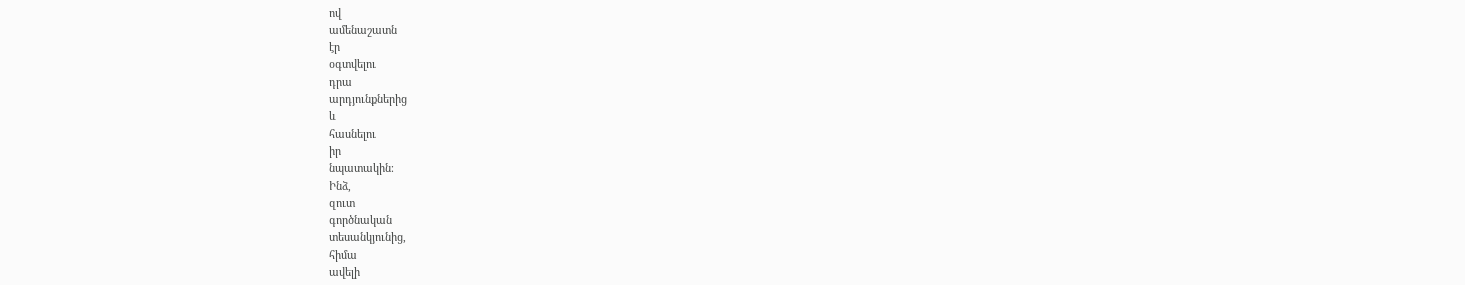ով
ամենաշատն
էր
օգտվելու
դրա
արդյունքներից
և
հասնելու
իր
նպատակին։
Ինձ,
զուտ
գործնական
տեսանկյունից,
հիմա
ավելի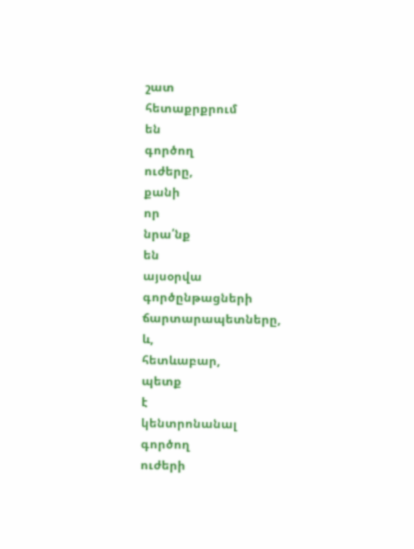շատ
հետաքրքրում
են
գործող
ուժերը,
քանի
որ
նրա՛նք
են
այսօրվա
գործընթացների
ճարտարապետները,
և,
հետևաբար,
պետք
է
կենտրոնանալ
գործող
ուժերի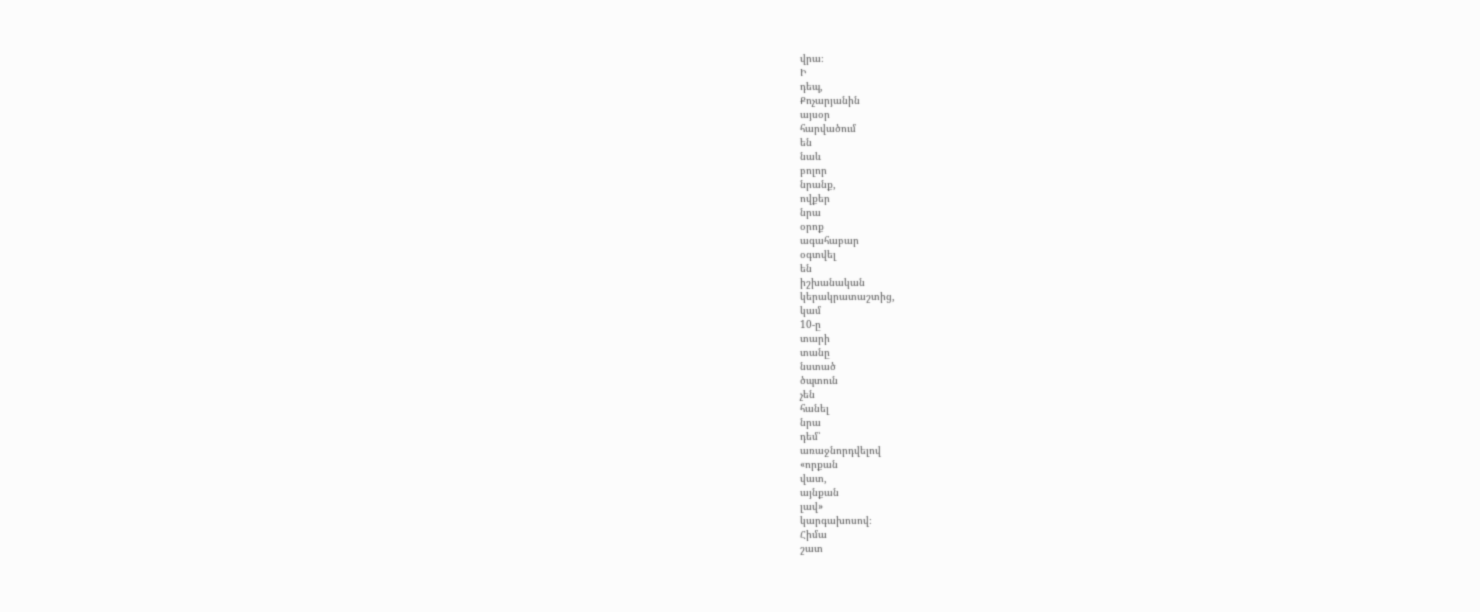վրա։
Ի
դեպ,
Քոչարյանին
այսօր
հարվածում
են
նաև
բոլոր
նրանք,
ովքեր
նրա
օրոք
ագահաբար
օգտվել
են
իշխանական
կերակրատաշտից,
կամ
10-ը
տարի
տանը
նստած
ծպտուն
չեն
հանել
նրա
դեմ՝
առաջնորդվելով
«որքան
վատ,
այնքան
լավ»
կարգախոսով։
Հիմա
շատ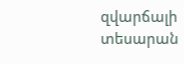զվարճալի
տեսարան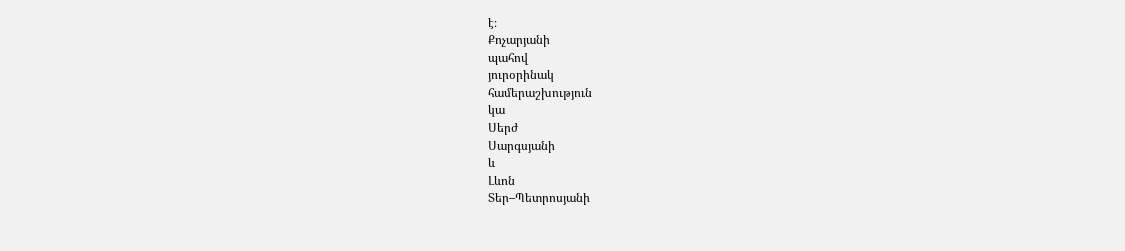է։
Քոչարյանի
պահով
յուրօրինակ
համերաշխություն
կա
Սերժ
Սարգսյանի
և
Լևոն
Տեր–Պետրոսյանի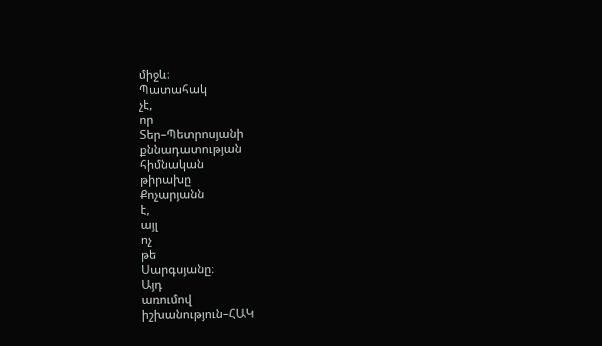միջև։
Պատահակ
չէ,
որ
Տեր–Պետրոսյանի
քննադատության
հիմնական
թիրախը
Քոչարյանն
է,
այլ
ոչ
թե
Սարգսյանը։
Այդ
առումով
իշխանություն–ՀԱԿ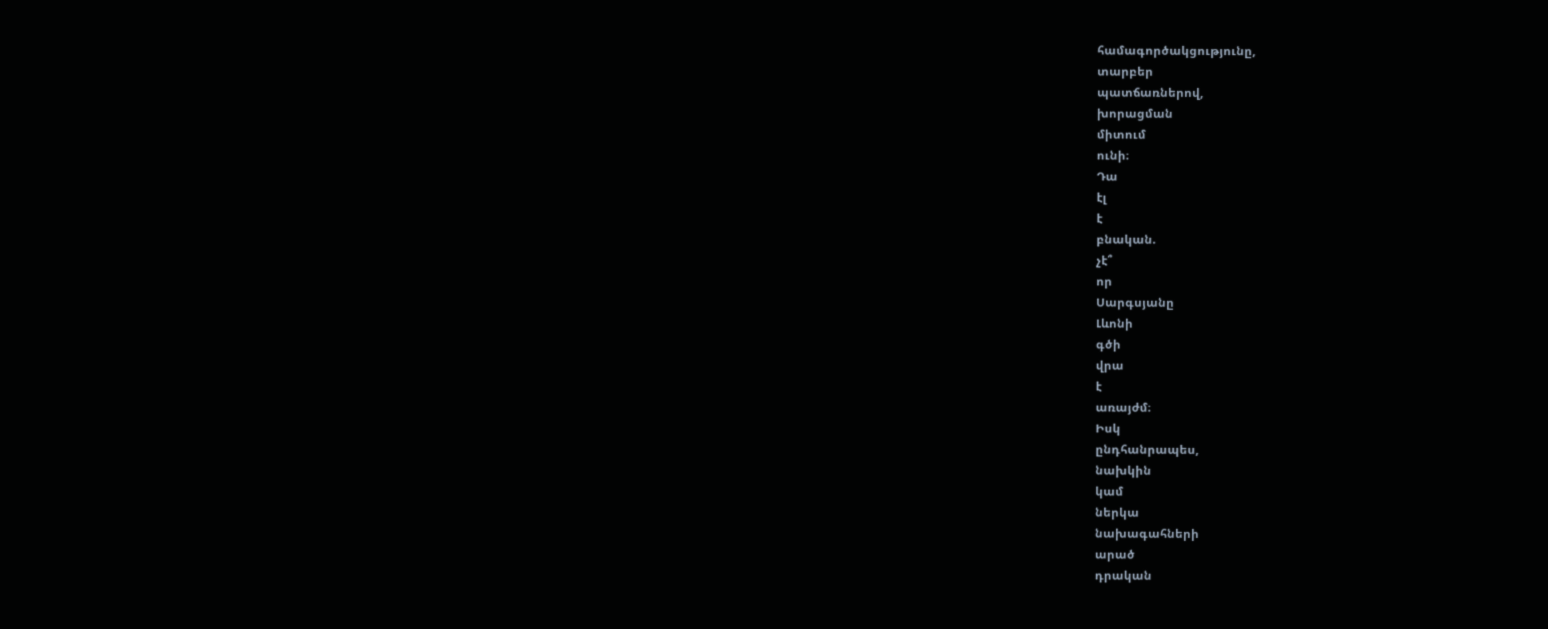համագործակցությունը,
տարբեր
պատճառներով,
խորացման
միտում
ունի։
Դա
էլ
է
բնական.
չէ՞
որ
Սարգսյանը
Լևոնի
գծի
վրա
է
առայժմ։
Իսկ
ընդհանրապես,
նախկին
կամ
ներկա
նախագահների
արած
դրական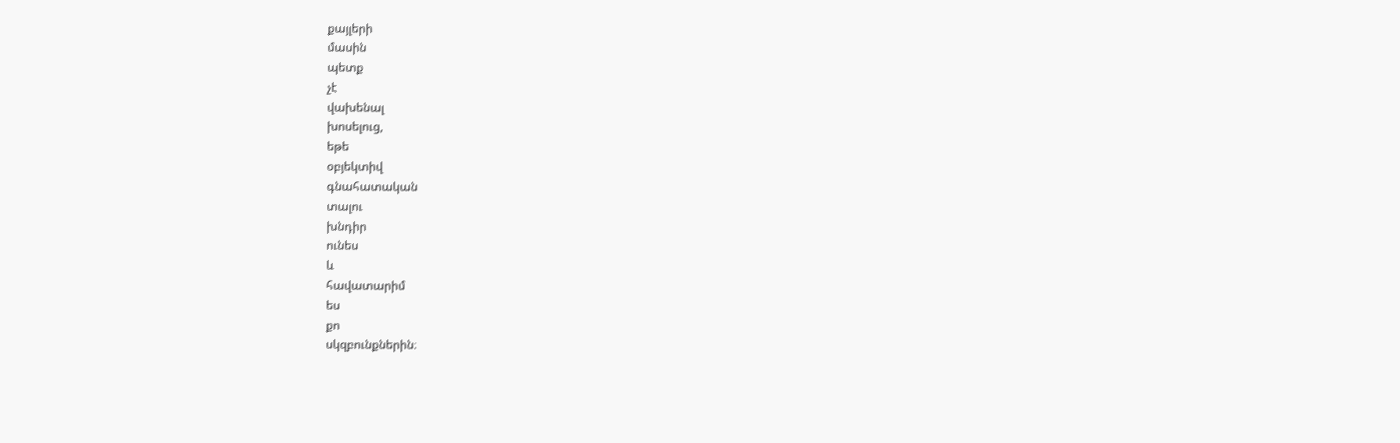քայլերի
մասին
պետք
չէ
վախենալ
խոսելուց,
եթե
օբյեկտիվ
գնահատական
տալու
խնդիր
ունես
և
հավատարիմ
ես
քո
սկզբունքներին։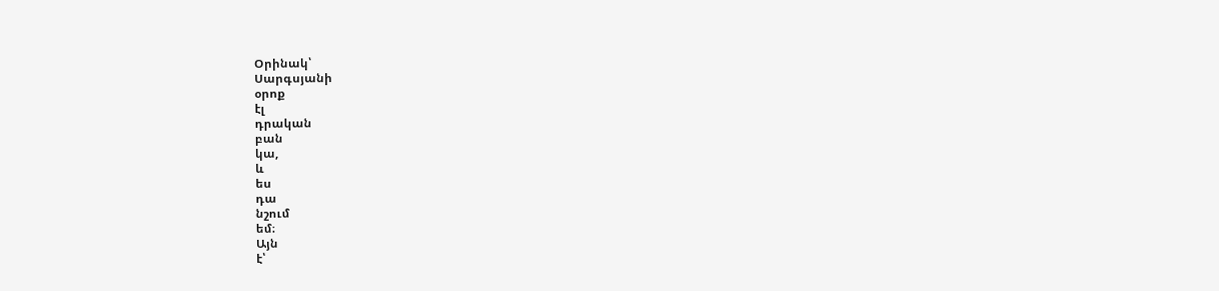Օրինակ՝
Սարգսյանի
օրոք
էլ
դրական
բան
կա,
և
ես
դա
նշում
եմ։
Այն
է՝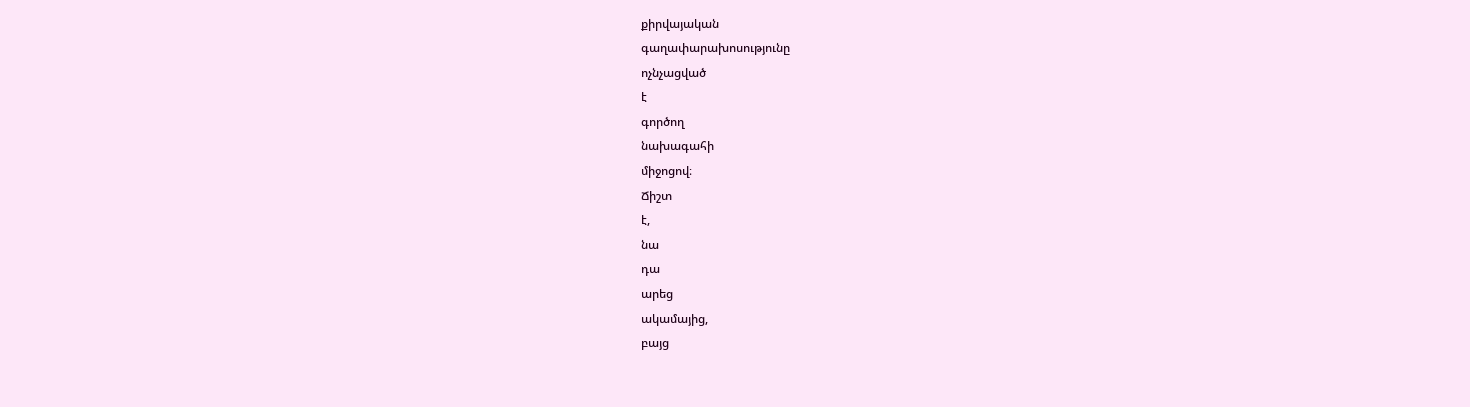քիրվայական
գաղափարախոսությունը
ոչնչացված
է
գործող
նախագահի
միջոցով։
Ճիշտ
է,
նա
դա
արեց
ակամայից,
բայց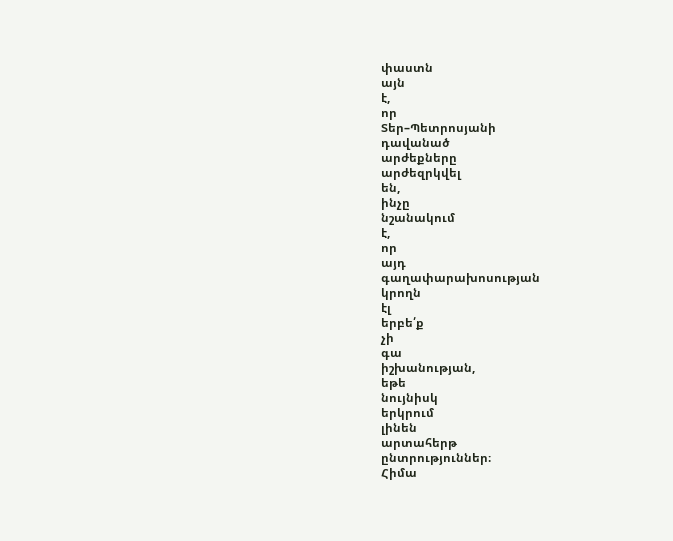փաստն
այն
է,
որ
Տեր–Պետրոսյանի
դավանած
արժեքները
արժեզրկվել
են,
ինչը
նշանակում
է,
որ
այդ
գաղափարախոսության
կրողն
էլ
երբե՛ք
չի
գա
իշխանության,
եթե
նույնիսկ
երկրում
լինեն
արտահերթ
ընտրություններ։
Հիմա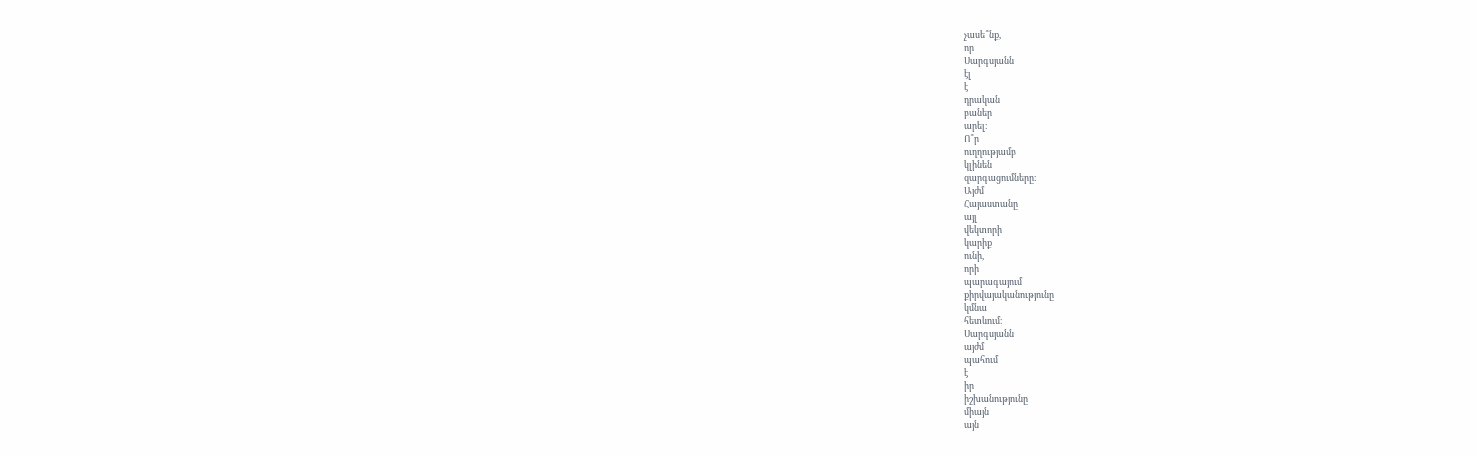չասե՞նք,
որ
Սարգսյանն
էլ
է
դրական
բաներ
արել։
Ո՞ր
ուղղությամբ
կլինեն
զարգացումները։
Այժմ
Հայաստանը
այլ
վեկտորի
կարիք
ունի,
որի
պարագայում
քիրվայականությունը
կմնա
հետևում։
Սարգսյանն
այժմ
պահում
է
իր
իշխանությունը
միայն
այն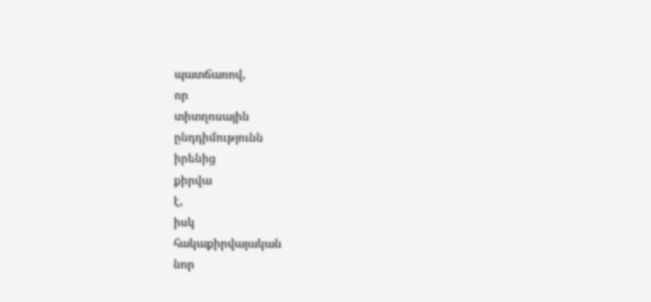պատճառով,
որ
տիտղոսային
ընդդիմությունն
իրենից
քիրվա
է,
իսկ
հակաքիրվայական
նոր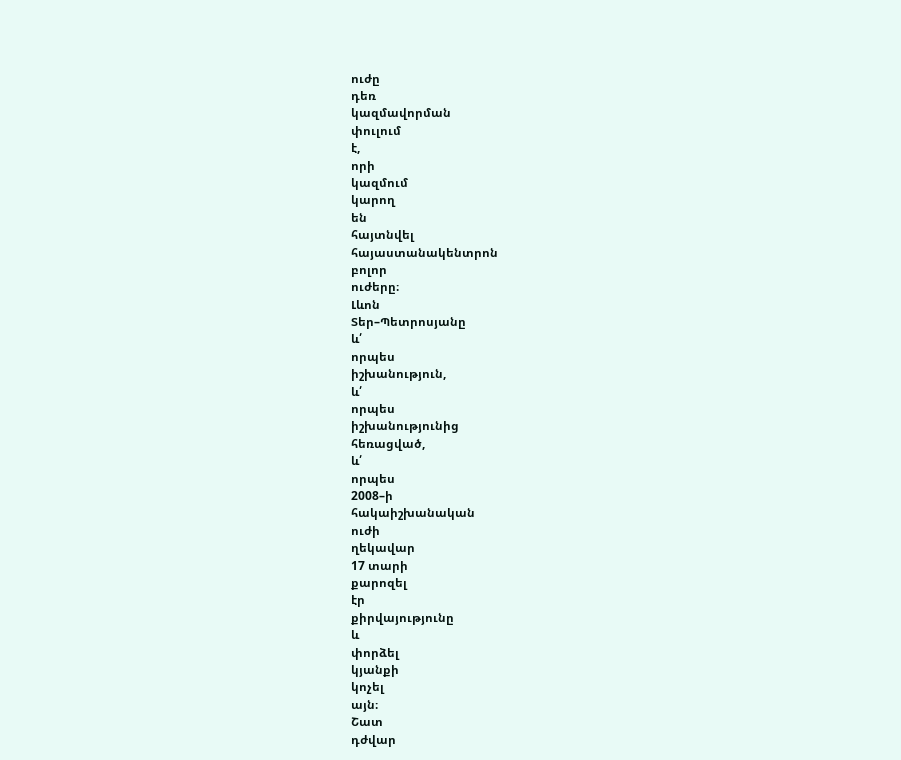ուժը
դեռ
կազմավորման
փուլում
է,
որի
կազմում
կարող
են
հայտնվել
հայաստանակենտրոն
բոլոր
ուժերը։
Լևոն
Տեր–Պետրոսյանը
և՛
որպես
իշխանություն,
և՛
որպես
իշխանությունից
հեռացված,
և՛
որպես
2008–ի
հակաիշխանական
ուժի
ղեկավար
17 տարի
քարոզել
էր
քիրվայությունը
և
փորձել
կյանքի
կոչել
այն։
Շատ
դժվար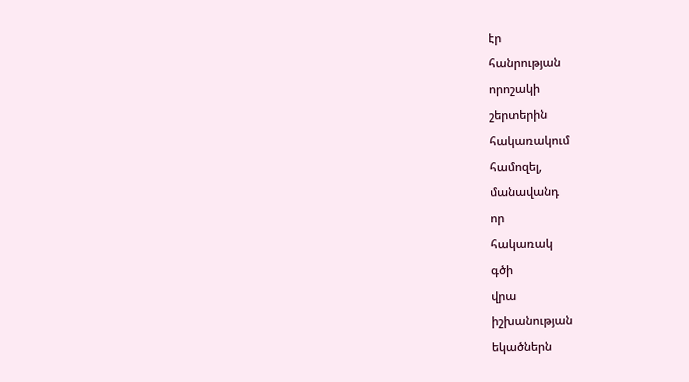էր
հանրության
որոշակի
շերտերին
հակառակում
համոզել,
մանավանդ
որ
հակառակ
գծի
վրա
իշխանության
եկածներն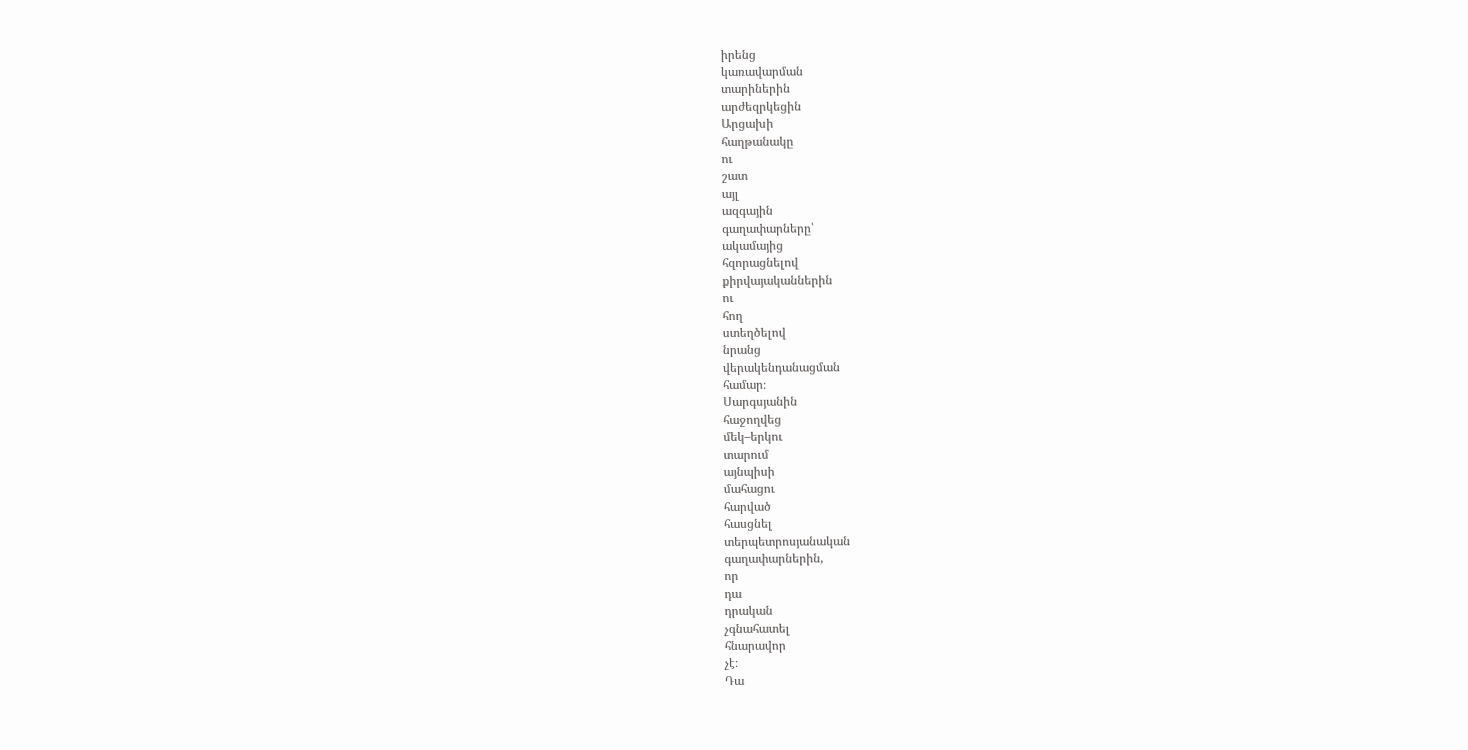իրենց
կառավարման
տարիներին
արժեզրկեցին
Արցախի
հաղթանակը
ու
շատ
այլ
ազգային
գաղափարները՝
ակամայից
հզորացնելով
քիրվայականներին
ու
հող
ստեղծելով
նրանց
վերակենդանացման
համար։
Սարգսյանին
հաջողվեց
մեկ–երկու
տարում
այնպիսի
մահացու
հարված
հասցնել
տերպետրոսյանական
գաղափարներին,
որ
դա
դրական
չգնահատել
հնարավոր
չէ։
Դա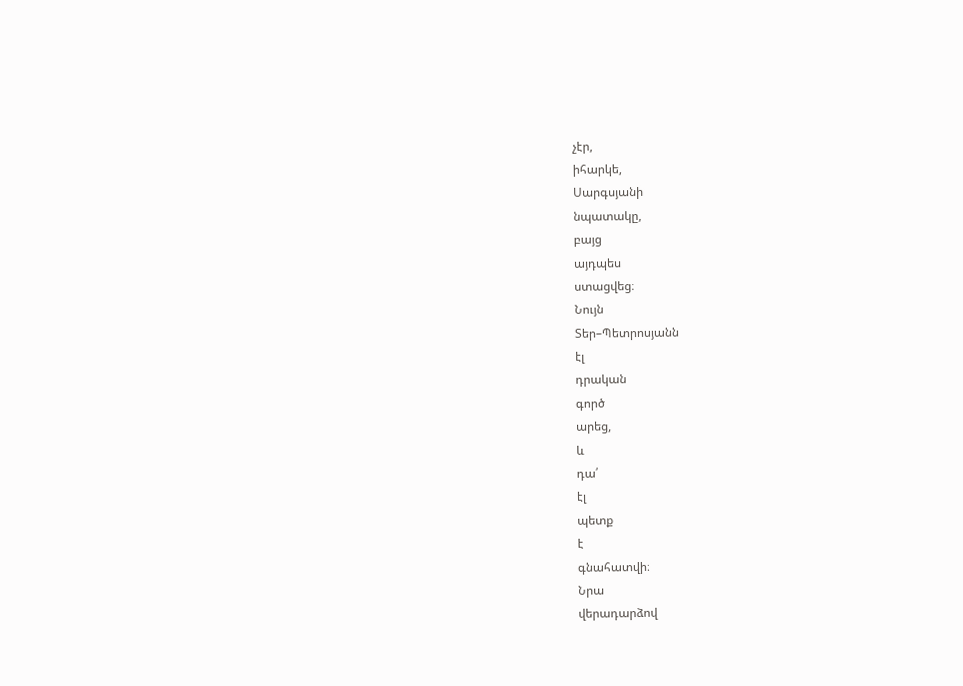չէր,
իհարկե,
Սարգսյանի
նպատակը,
բայց
այդպես
ստացվեց։
Նույն
Տեր–Պետրոսյանն
էլ
դրական
գործ
արեց,
և
դա՛
էլ
պետք
է
գնահատվի։
Նրա
վերադարձով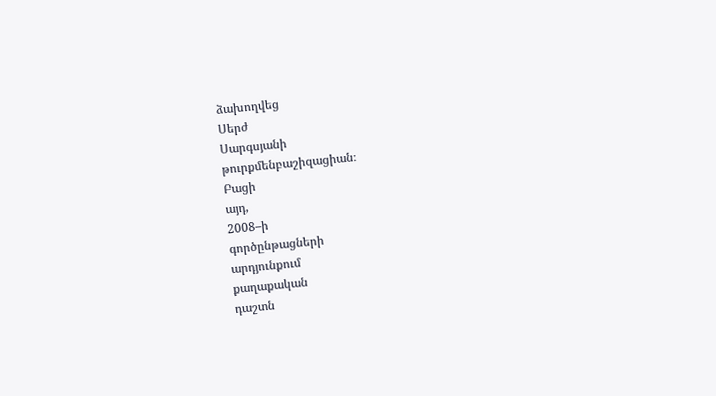ձախողվեց
Սերժ
Սարգսյանի
թուրքմենբաշիզացիան։
Բացի
այդ,
2008–ի
գործընթացների
արդյունքում
քաղաքական
դաշտն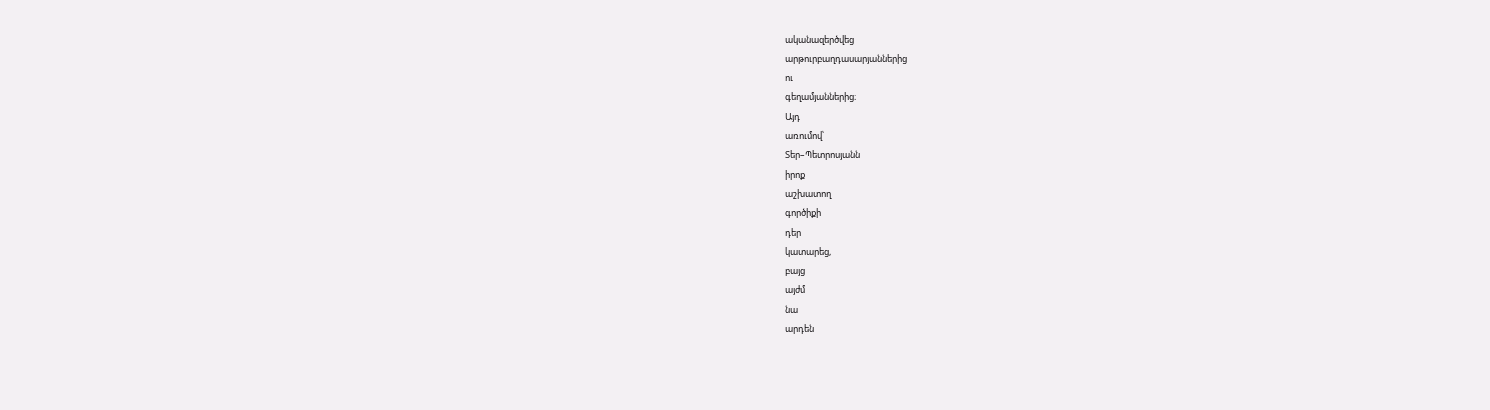ականազերծվեց
արթուրբաղդասարյաններից
ու
գեղամյաններից։
Այդ
առումով՝
Տեր–Պետրոսյանն
իրոք
աշխատող
գործիքի
դեր
կատարեց,
բայց
այժմ
նա
արդեն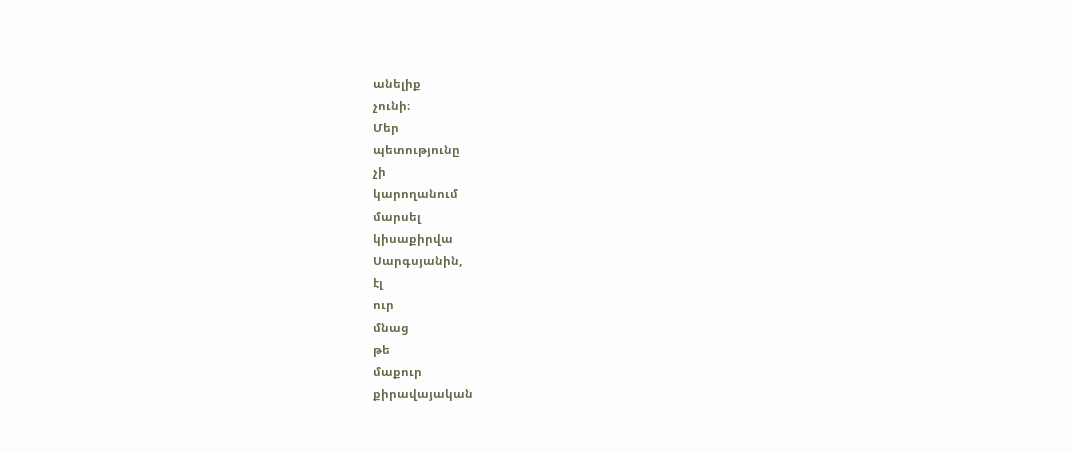անելիք
չունի։
Մեր
պետությունը
չի
կարողանում
մարսել
կիսաքիրվա
Սարգսյանին,
էլ
ուր
մնաց
թե
մաքուր
քիրավայական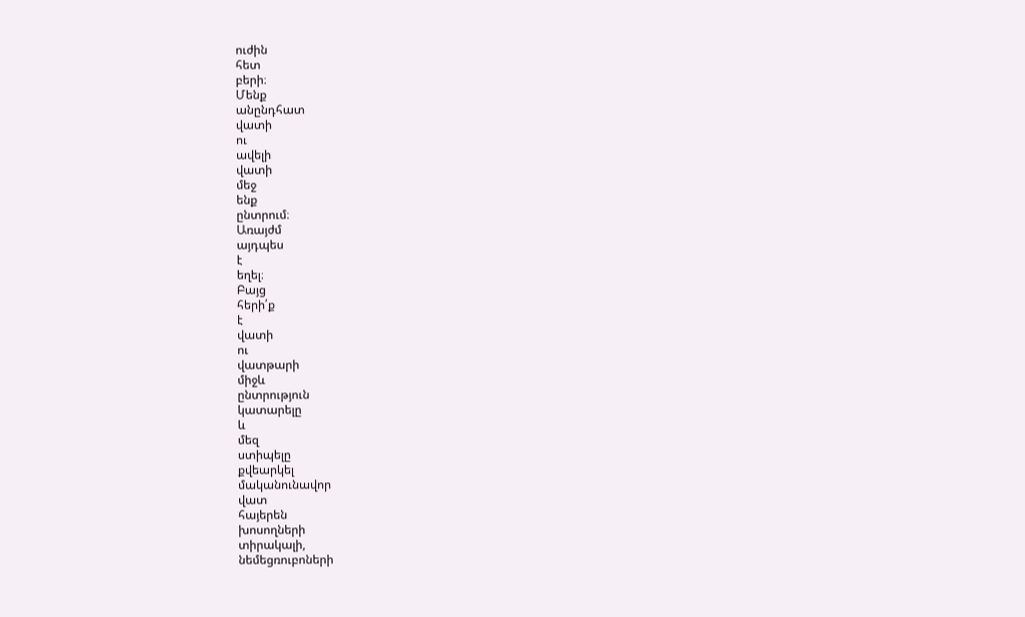ուժին
հետ
բերի։
Մենք
անընդհատ
վատի
ու
ավելի
վատի
մեջ
ենք
ընտրում։
Առայժմ
այդպես
է
եղել։
Բայց
հերի՛ք
է
վատի
ու
վատթարի
միջև
ընտրություն
կատարելը
և
մեզ
ստիպելը
քվեարկել
մականունավոր
վատ
հայերեն
խոսողների
տիրակալի,
նեմեցռուբոների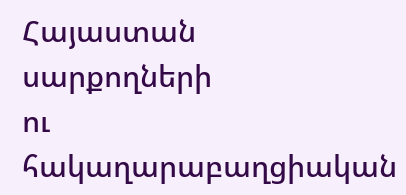Հայաստան
սարքողների
ու
հակաղարաբաղցիական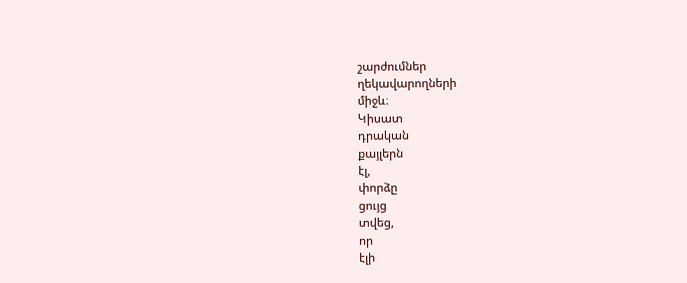շարժումներ
ղեկավարողների
միջև։
Կիսատ
դրական
քայլերն
էլ,
փորձը
ցույց
տվեց,
որ
էլի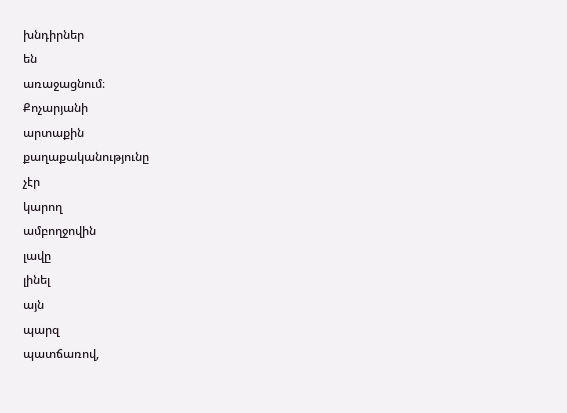խնդիրներ
են
առաջացնում։
Քոչարյանի
արտաքին
քաղաքականությունը
չէր
կարող
ամբողջովին
լավը
լինել
այն
պարզ
պատճառով,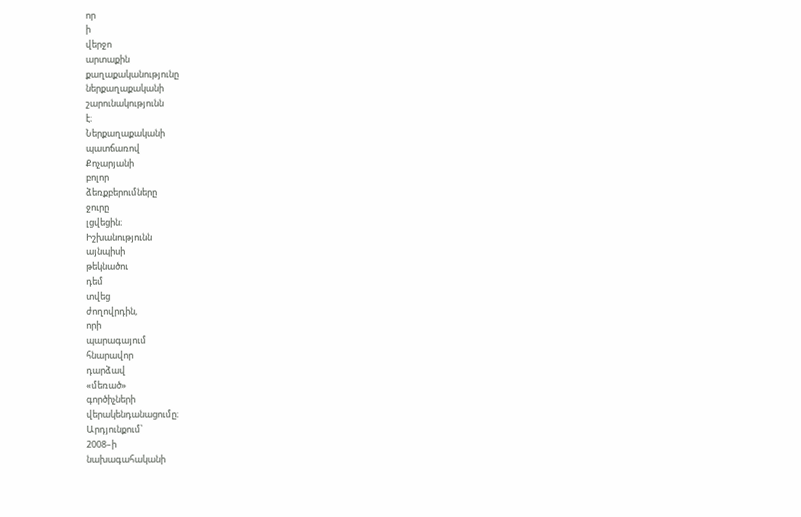որ
ի
վերջո
արտաքին
քաղաքականությունը
ներքաղաքականի
շարունակությունն
է։
Ներքաղաքականի
պատճառով
Քոչարյանի
բոլոր
ձեռքբերումները
ջուրը
լցվեցին։
Իշխանությունն
այնպիսի
թեկնածու
դեմ
տվեց
ժողովրդին,
որի
պարագայում
հնարավոր
դարձավ
«մեռած»
գործիչների
վերակենդանացումը։
Արդյունքում՝
2008–ի
նախագահականի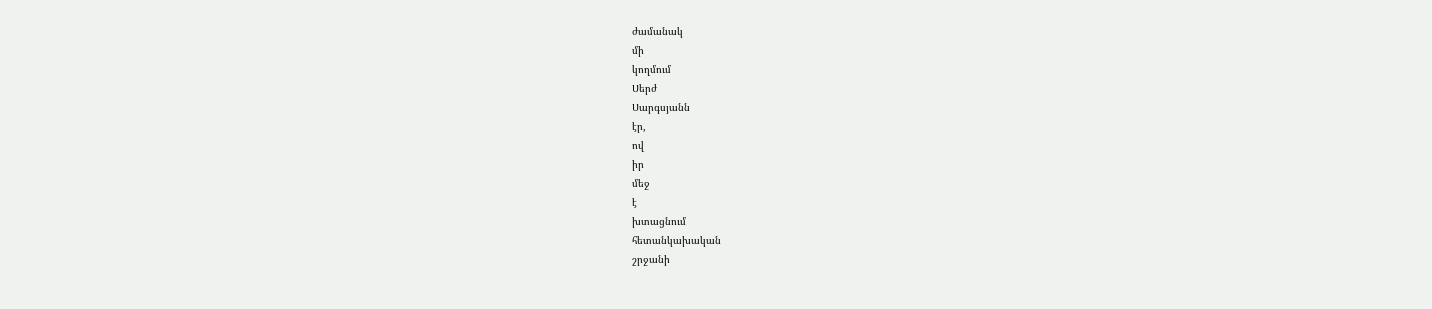ժամանակ
մի
կողմում
Սերժ
Սարգսյանն
էր,
ով
իր
մեջ
է
խտացնում
հետանկախական
շրջանի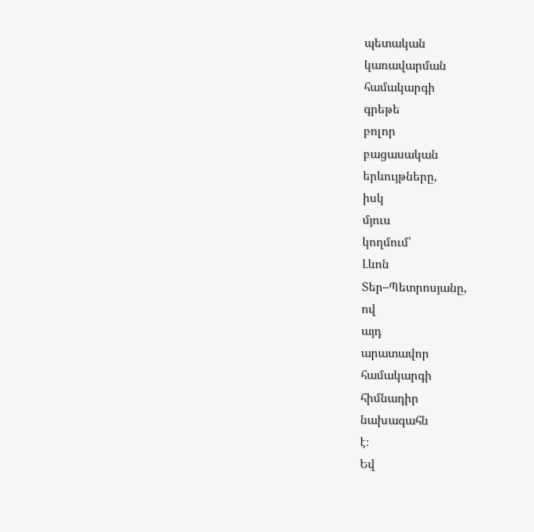պետական
կառավարման
համակարգի
գրեթե
բոլոր
բացասական
երևույթները,
իսկ
մյուս
կողմում՝
Լևոն
Տեր–Պետրոսյանը,
ով
այդ
արատավոր
համակարգի
հիմնադիր
նախագահն
է։
Եվ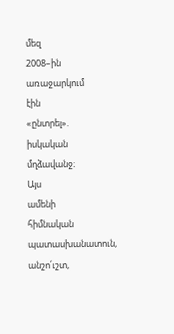մեզ
2008–ին
առաջարկում
էին
«ընտրել».
իսկական
մղձավանջ։
Այս
ամենի
հիմնական
պատասխանատուն,
անշո՛ւշտ,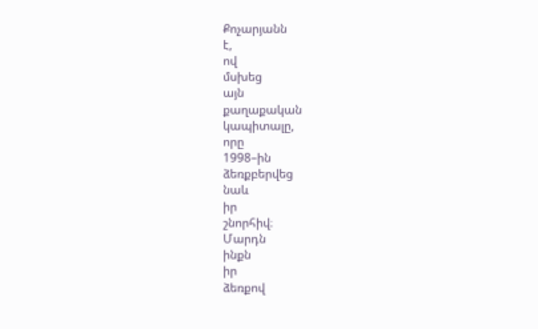Քոչարյանն
է,
ով
մսխեց
այն
քաղաքական
կապիտալը,
որը
1998–ին
ձեռքբերվեց
նաև
իր
շնորհիվ։
Մարդն
ինքն
իր
ձեռքով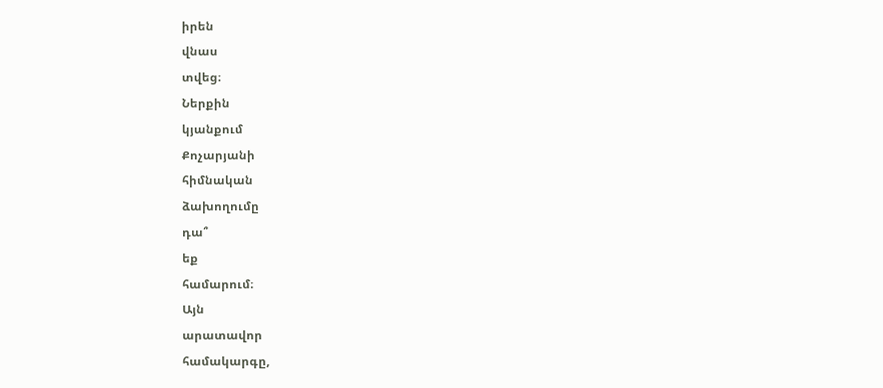իրեն
վնաս
տվեց։
Ներքին
կյանքում
Քոչարյանի
հիմնական
ձախողումը
դա՞
եք
համարում։
Այն
արատավոր
համակարգը,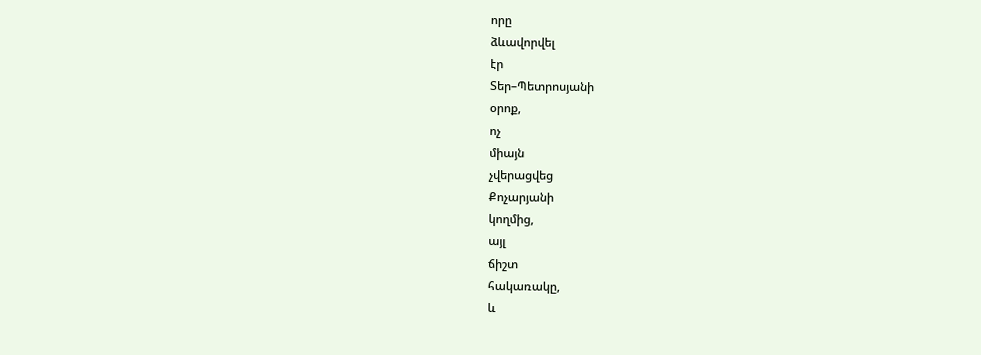որը
ձևավորվել
էր
Տեր–Պետրոսյանի
օրոք,
ոչ
միայն
չվերացվեց
Քոչարյանի
կողմից,
այլ
ճիշտ
հակառակը,
և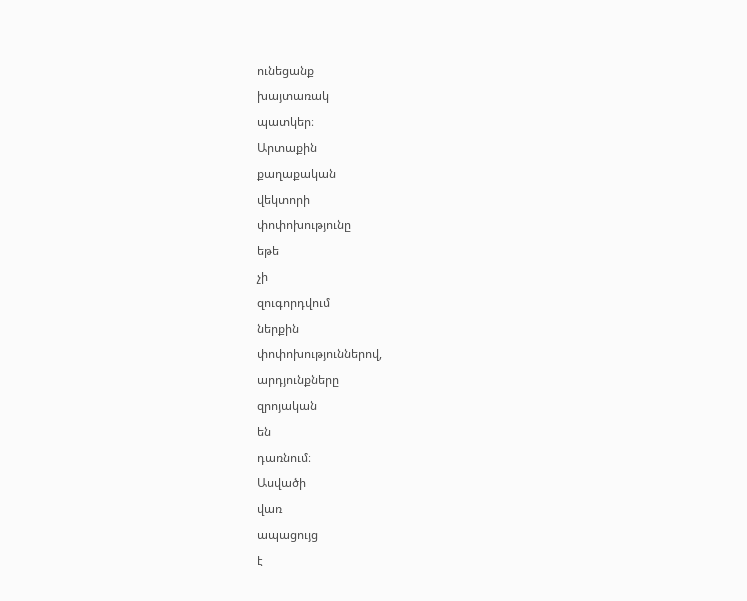ունեցանք
խայտառակ
պատկեր։
Արտաքին
քաղաքական
վեկտորի
փոփոխությունը
եթե
չի
զուգորդվում
ներքին
փոփոխություններով,
արդյունքները
զրոյական
են
դառնում։
Ասվածի
վառ
ապացույց
է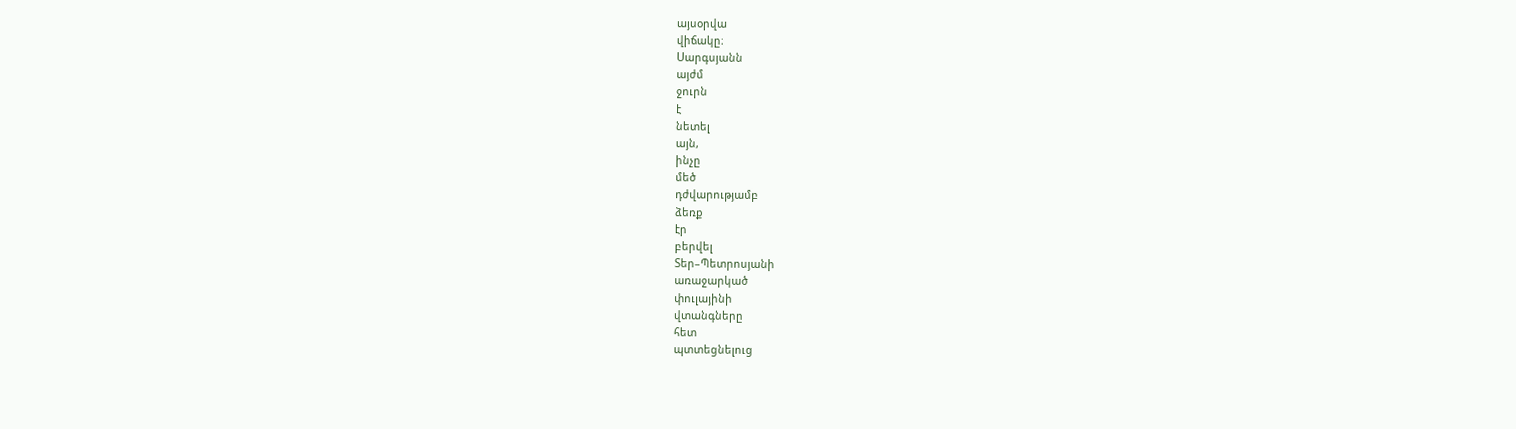այսօրվա
վիճակը։
Սարգսյանն
այժմ
ջուրն
է
նետել
այն,
ինչը
մեծ
դժվարությամբ
ձեռք
էր
բերվել
Տեր–Պետրոսյանի
առաջարկած
փուլայինի
վտանգները
հետ
պտտեցնելուց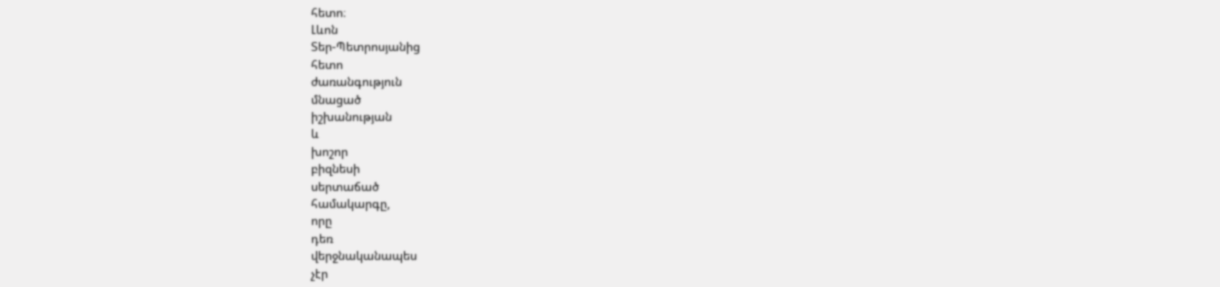հետո։
Լևոն
Տեր-Պետրոսյանից
հետո
ժառանգություն
մնացած
իշխանության
և
խոշոր
բիզնեսի
սերտաճած
համակարգը,
որը
դեռ
վերջնականապես
չէր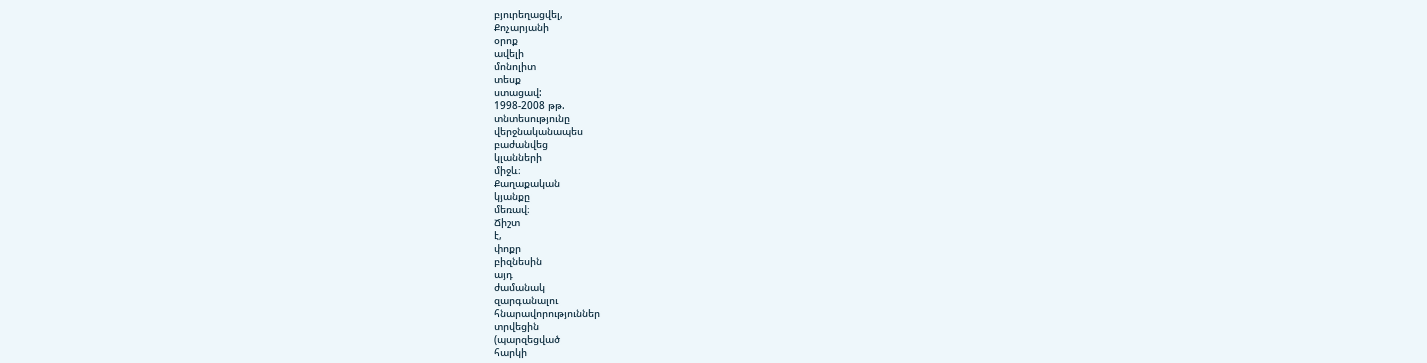բյուրեղացվել,
Քոչարյանի
օրոք
ավելի
մոնոլիտ
տեսք
ստացավ:
1998-2008 թթ.
տնտեսությունը
վերջնականապես
բաժանվեց
կլանների
միջև։
Քաղաքական
կյանքը
մեռավ։
Ճիշտ
է,
փոքր
բիզնեսին
այդ
ժամանակ
զարգանալու
հնարավորություններ
տրվեցին
(պարզեցված
հարկի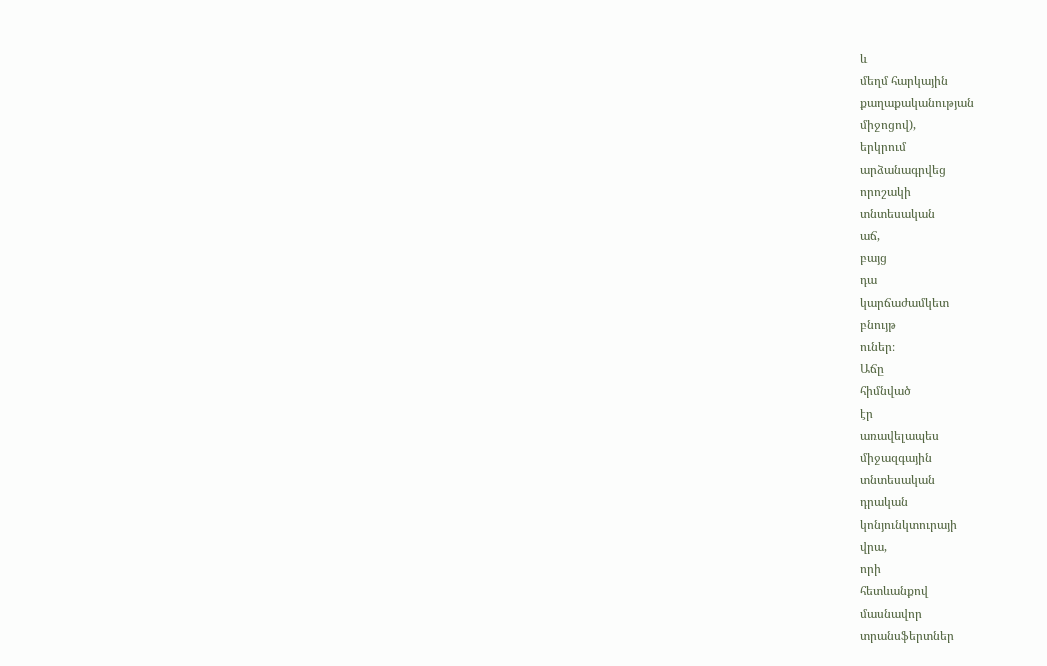և
մեղմ հարկային
քաղաքականության
միջոցով),
երկրում
արձանագրվեց
որոշակի
տնտեսական
աճ,
բայց
դա
կարճաժամկետ
բնույթ
ուներ։
Աճը
հիմնված
էր
առավելապես
միջազգային
տնտեսական
դրական
կոնյունկտուրայի
վրա,
որի
հետևանքով
մասնավոր
տրանսֆերտներ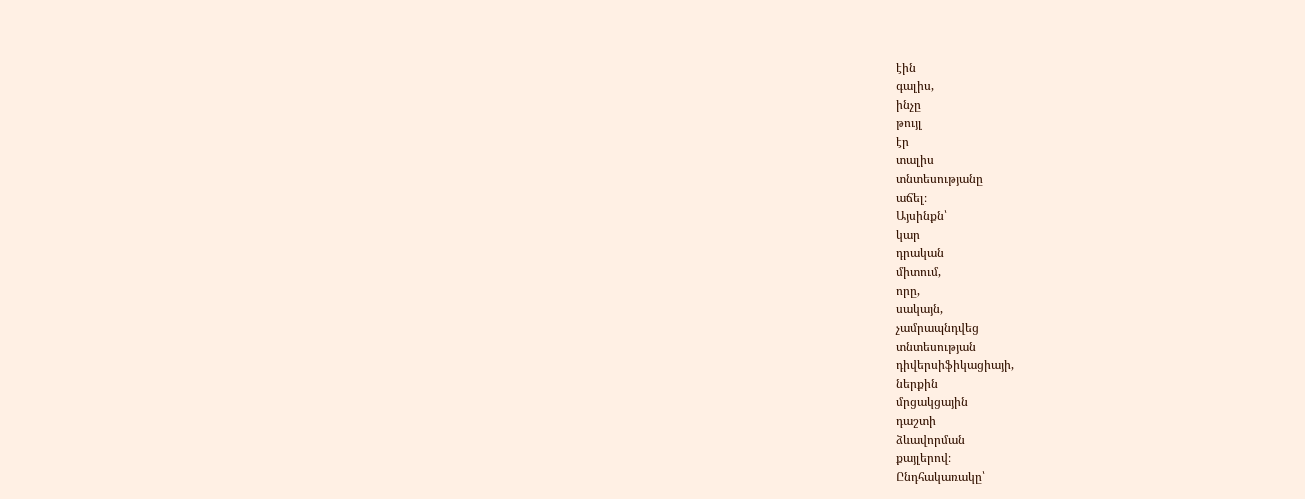էին
գալիս,
ինչը
թույլ
էր
տալիս
տնտեսությանը
աճել։
Այսինքն՝
կար
դրական
միտում,
որը,
սակայն,
չամրապնդվեց
տնտեսության
դիվերսիֆիկացիայի,
ներքին
մրցակցային
դաշտի
ձևավորման
քայլերով։
Ընդհակառակը՝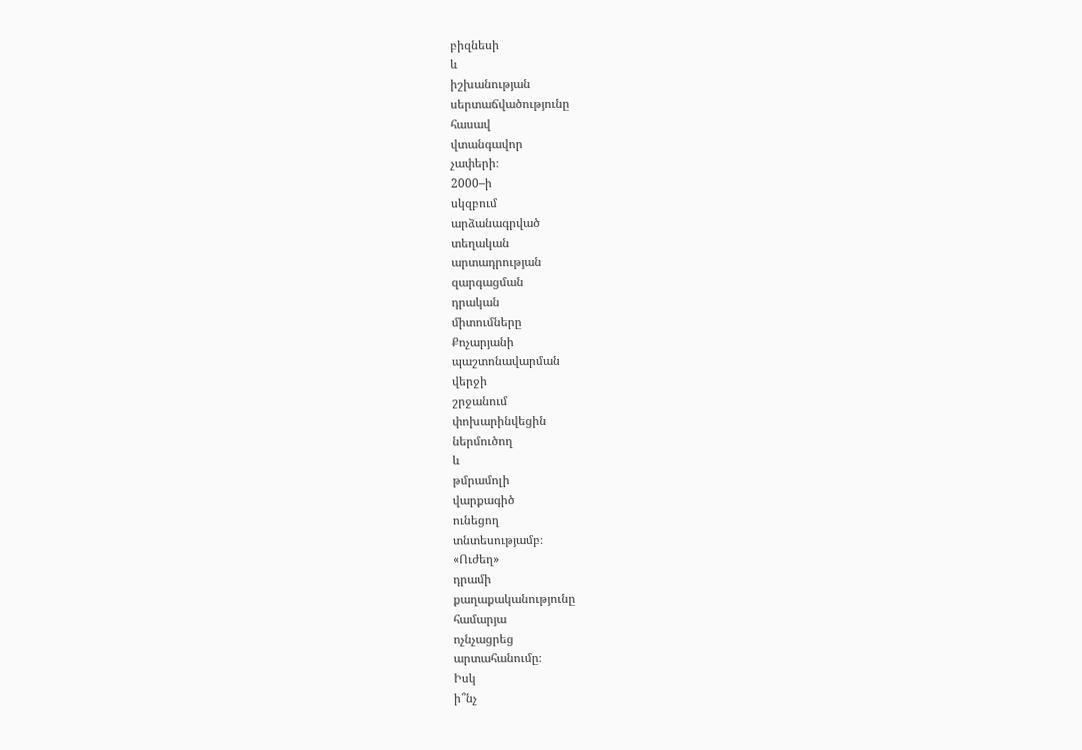բիզնեսի
և
իշխանության
սերտաճվածությունը
հասավ
վտանգավոր
չափերի։
2000–ի
սկզբում
արձանագրված
տեղական
արտադրության
զարգացման
դրական
միտումները
Քոչարյանի
պաշտոնավարման
վերջի
շրջանում
փոխարինվեցին
ներմուծող
և
թմրամոլի
վարքագիծ
ունեցող
տնտեսությամբ։
«Ուժեղ»
դրամի
քաղաքականությունը
համարյա
ոչնչացրեց
արտահանումը։
Իսկ
ի՞նչ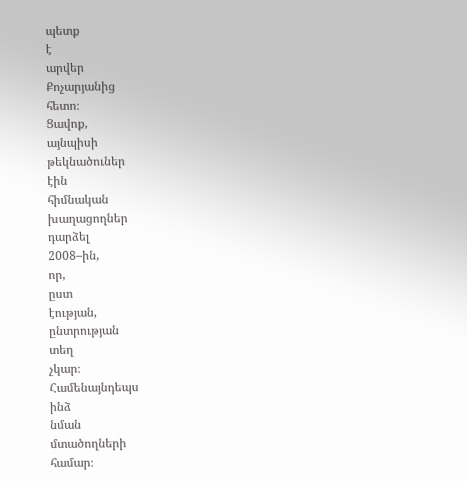պետք
է
արվեր
Քոչարյանից
հետո։
Ցավոք,
այնպիսի
թեկնածուներ
էին
հիմնական
խաղացողներ
դարձել
2008–ին,
որ,
ըստ
էության,
ընտրության
տեղ
չկար։
Համենայնդեպս
ինձ
նման
մտածողների
համար։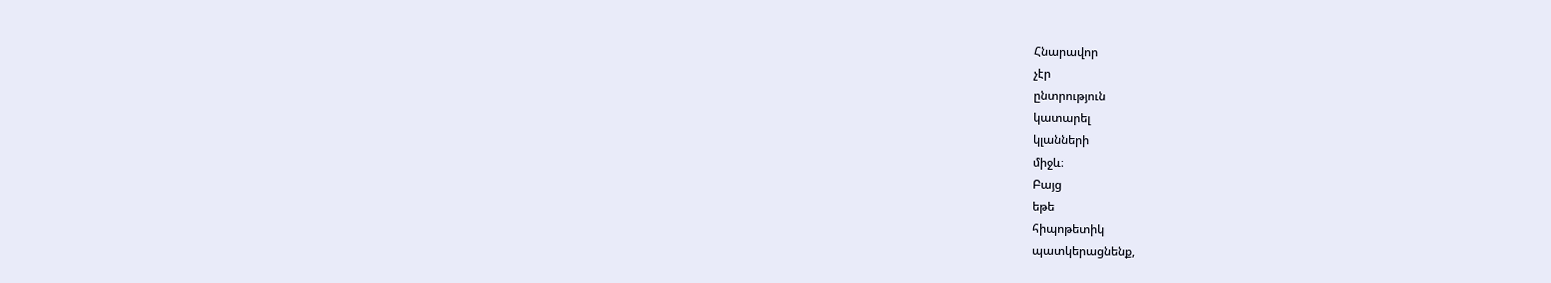Հնարավոր
չէր
ընտրություն
կատարել
կլանների
միջև։
Բայց
եթե
հիպոթետիկ
պատկերացնենք,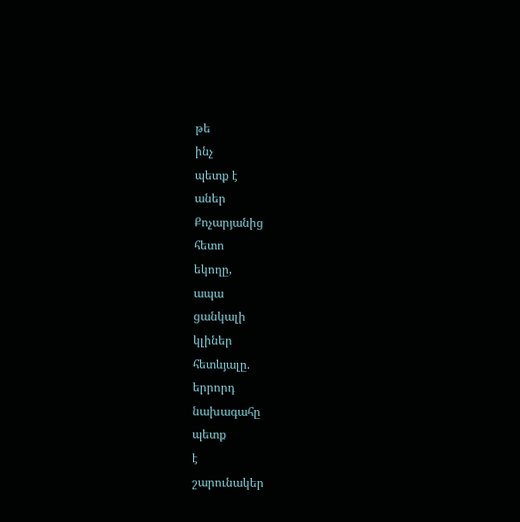թե
ինչ
պետք է
աներ
Քոչարյանից
հետո
եկողը,
ապա
ցանկալի
կլիներ
հետևյալը.
երրորդ
նախագահը
պետք
է
շարունակեր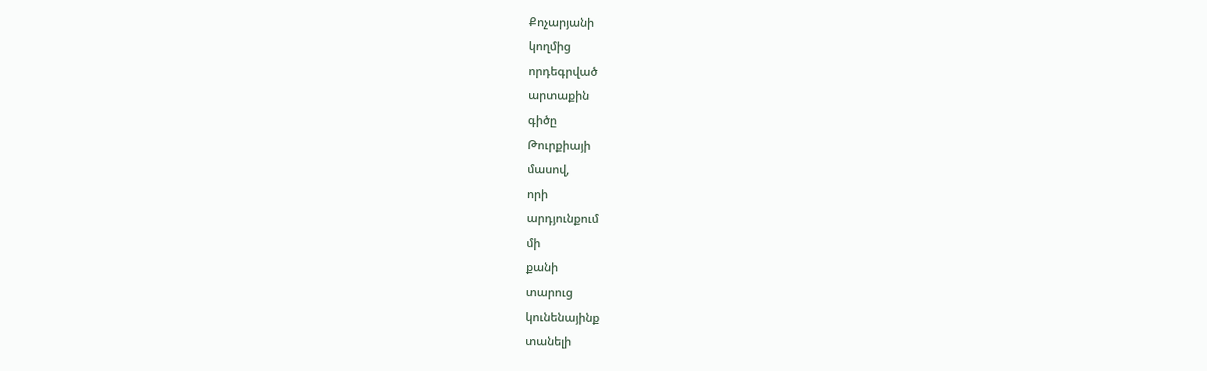Քոչարյանի
կողմից
որդեգրված
արտաքին
գիծը
Թուրքիայի
մասով,
որի
արդյունքում
մի
քանի
տարուց
կունենայինք
տանելի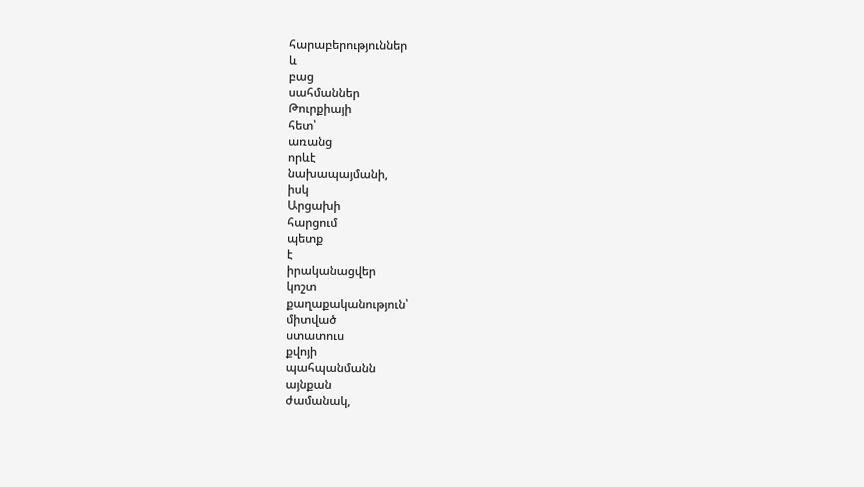հարաբերություններ
և
բաց
սահմաններ
Թուրքիայի
հետ՝
առանց
որևէ
նախապայմանի,
իսկ
Արցախի
հարցում
պետք
է
իրականացվեր
կոշտ
քաղաքականություն՝
միտված
ստատուս
քվոյի
պահպանմանն
այնքան
ժամանակ,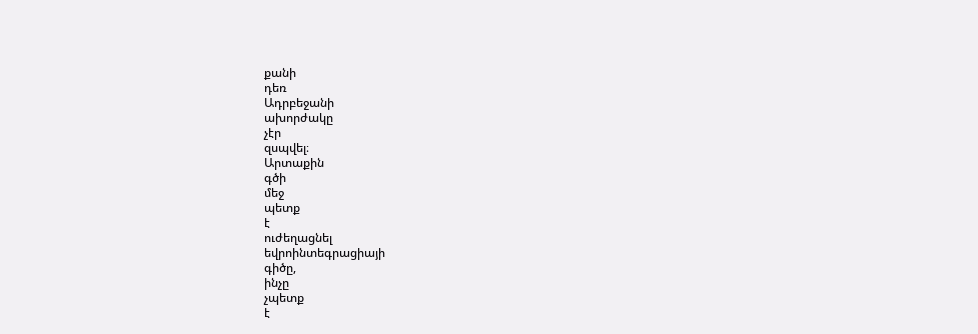քանի
դեռ
Ադրբեջանի
ախորժակը
չէր
զսպվել։
Արտաքին
գծի
մեջ
պետք
է
ուժեղացնել
եվրոինտեգրացիայի
գիծը,
ինչը
չպետք
է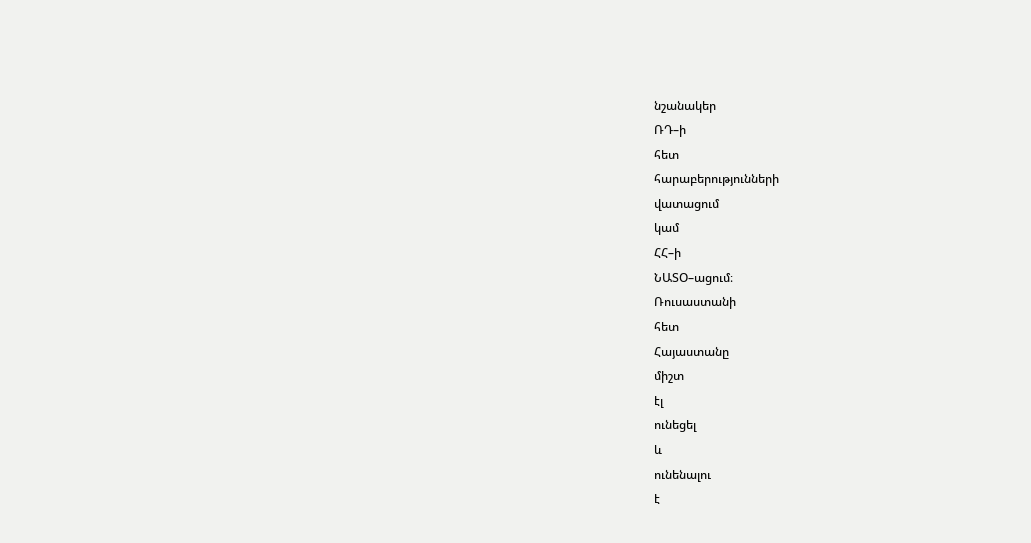նշանակեր
ՌԴ–ի
հետ
հարաբերությունների
վատացում
կամ
ՀՀ–ի
ՆԱՏՕ–ացում։
Ռուսաստանի
հետ
Հայաստանը
միշտ
էլ
ունեցել
և
ունենալու
է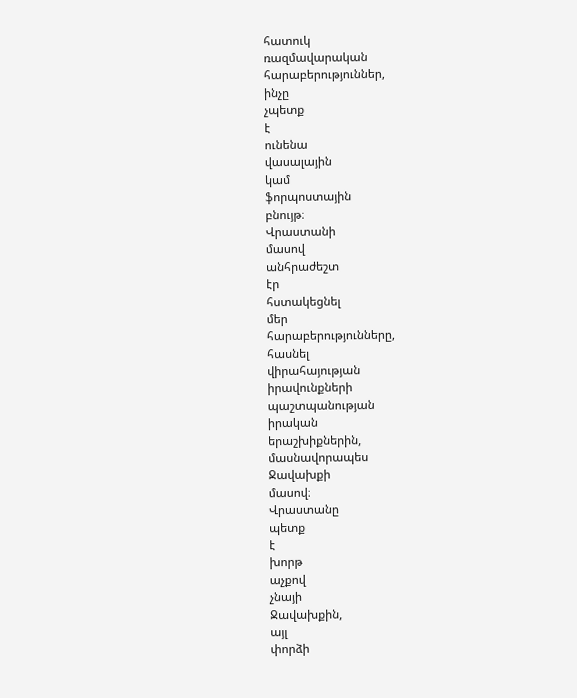հատուկ
ռազմավարական
հարաբերություններ,
ինչը
չպետք
է
ունենա
վասալային
կամ
ֆորպոստային
բնույթ։
Վրաստանի
մասով
անհրաժեշտ
էր
հստակեցնել
մեր
հարաբերությունները,
հասնել
վիրահայության
իրավունքների
պաշտպանության
իրական
երաշխիքներին,
մասնավորապես
Ջավախքի
մասով։
Վրաստանը
պետք
է
խորթ
աչքով
չնայի
Ջավախքին,
այլ
փորձի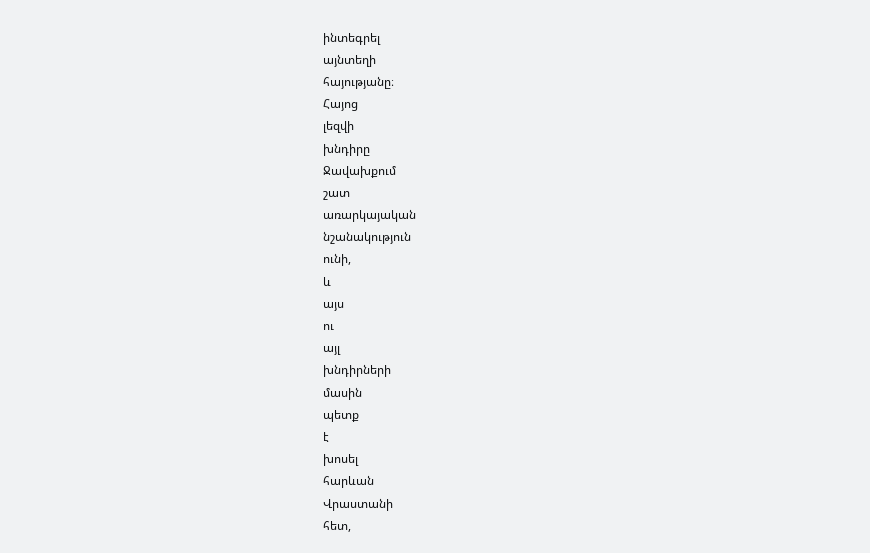ինտեգրել
այնտեղի
հայությանը։
Հայոց
լեզվի
խնդիրը
Ջավախքում
շատ
առարկայական
նշանակություն
ունի,
և
այս
ու
այլ
խնդիրների
մասին
պետք
է
խոսել
հարևան
Վրաստանի
հետ,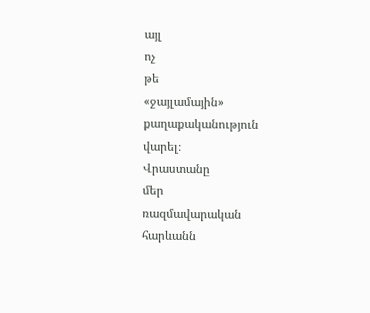այլ
ոչ
թե
«ջայլամային»
քաղաքականություն
վարել։
Վրաստանը
մեր
ռազմավարական
հարևանն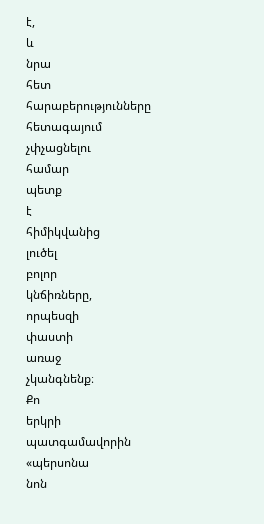է,
և
նրա
հետ
հարաբերությունները
հետագայում
չփչացնելու
համար
պետք
է
հիմիկվանից
լուծել
բոլոր
կնճիռները,
որպեսզի
փաստի
առաջ
չկանգնենք։
Քո
երկրի
պատգամավորին
«պերսոնա
նոն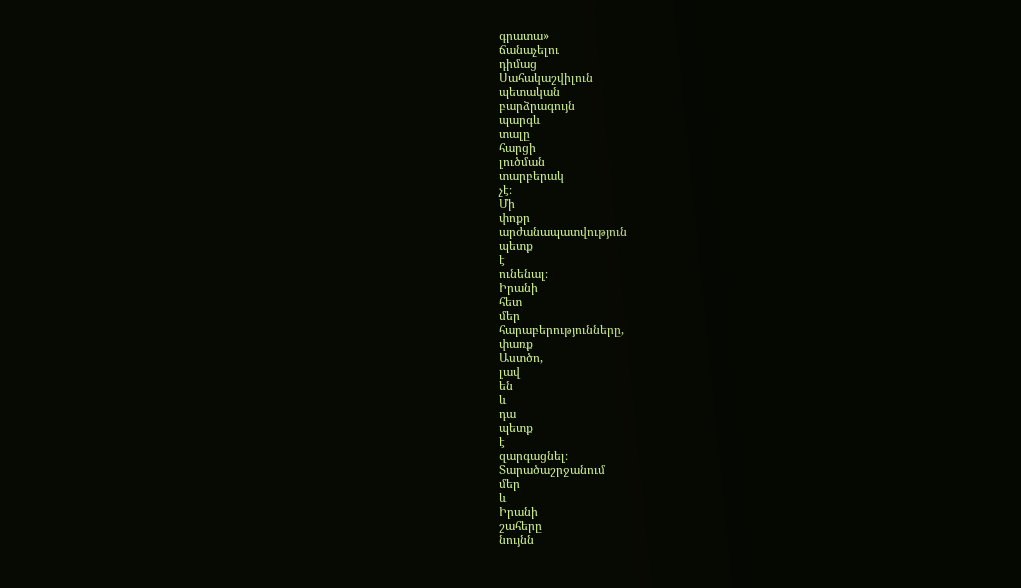գրատա»
ճանաչելու
դիմաց
Սահակաշվիլուն
պետական
բարձրագույն
պարգև
տալը
հարցի
լուծման
տարբերակ
չէ։
Մի
փոքր
արժանապատվություն
պետք
է
ունենալ։
Իրանի
հետ
մեր
հարաբերությունները,
փառք
Աստծո,
լավ
են
և
դա
պետք
է
զարգացնել։
Տարածաշրջանում
մեր
և
Իրանի
շահերը
նույնն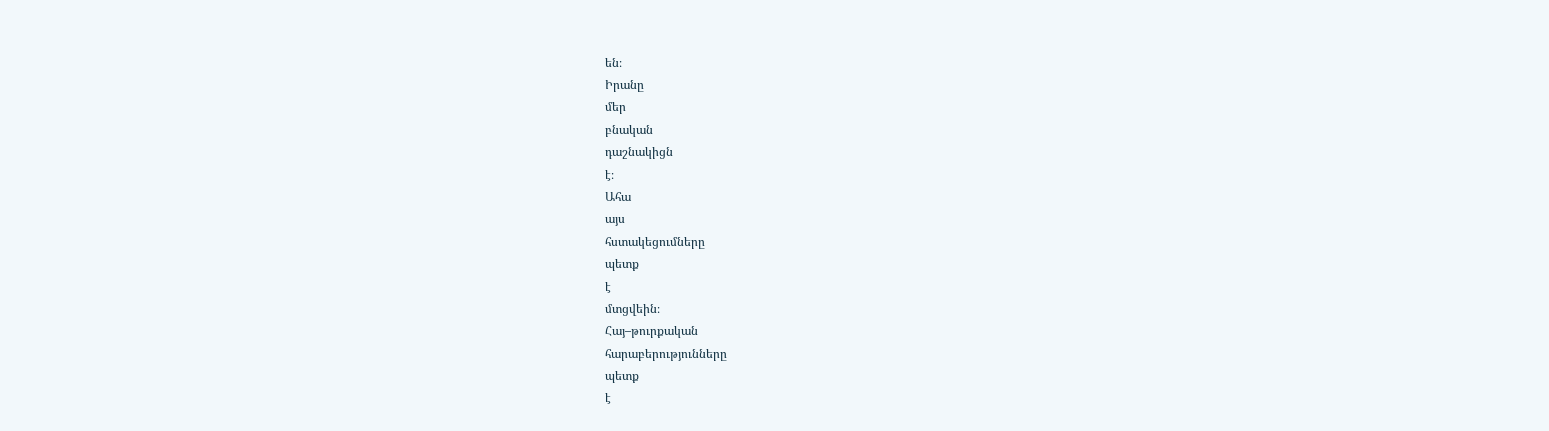են։
Իրանը
մեր
բնական
դաշնակիցն
է։
Ահա
այս
հստակեցումները
պետք
է
մտցվեին։
Հայ–թուրքական
հարաբերությունները
պետք
է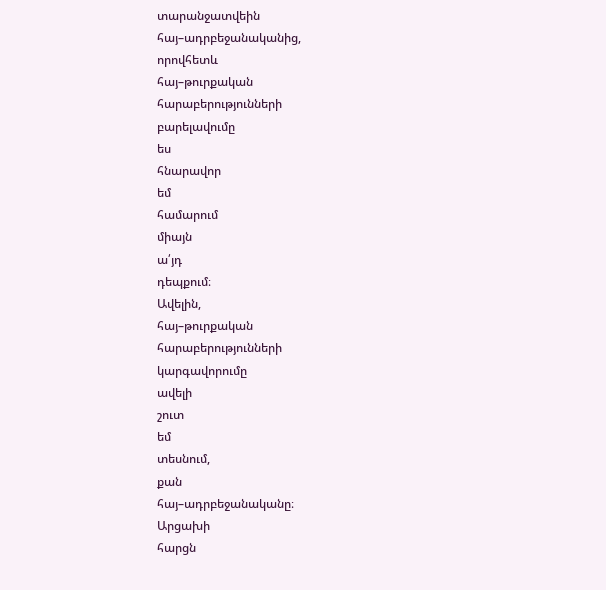տարանջատվեին
հայ–ադրբեջանականից,
որովհետև
հայ–թուրքական
հարաբերությունների
բարելավումը
ես
հնարավոր
եմ
համարում
միայն
ա՛յդ
դեպքում։
Ավելին,
հայ–թուրքական
հարաբերությունների
կարգավորումը
ավելի
շուտ
եմ
տեսնում,
քան
հայ–ադրբեջանականը։
Արցախի
հարցն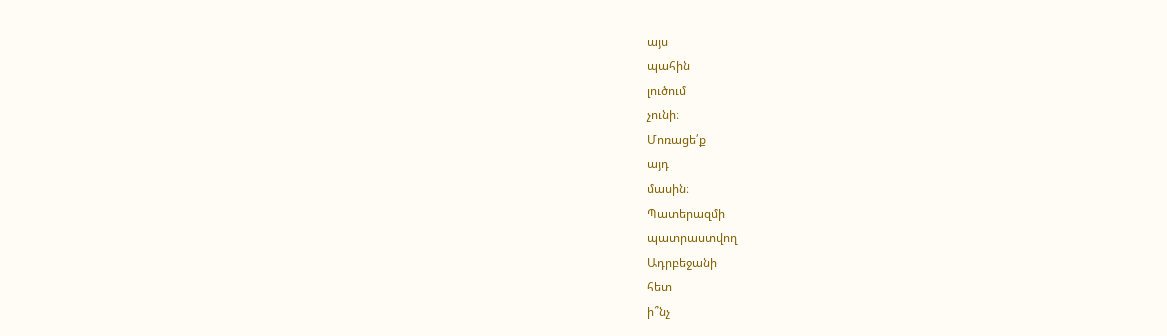այս
պահին
լուծում
չունի։
Մոռացե՛ք
այդ
մասին։
Պատերազմի
պատրաստվող
Ադրբեջանի
հետ
ի՞նչ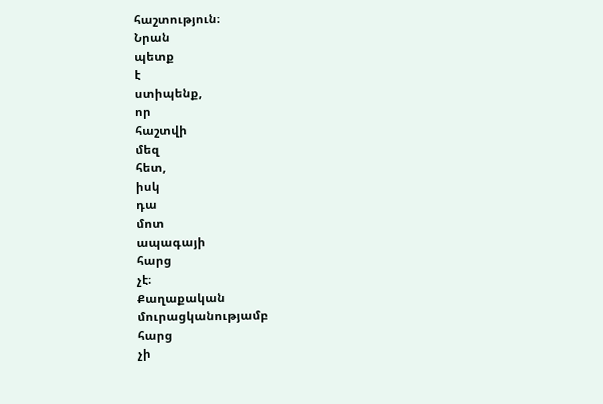հաշտություն։
Նրան
պետք
է
ստիպենք,
որ
հաշտվի
մեզ
հետ,
իսկ
դա
մոտ
ապագայի
հարց
չէ։
Քաղաքական
մուրացկանությամբ
հարց
չի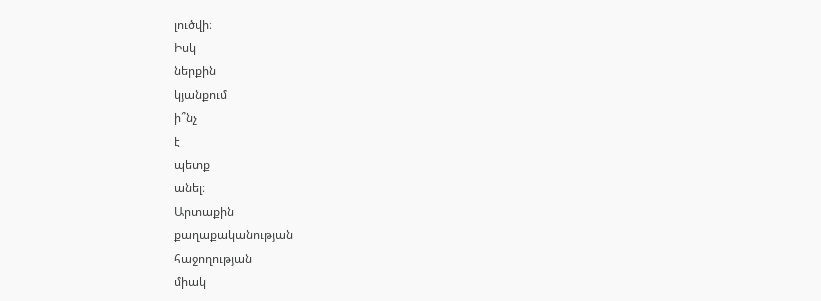լուծվի։
Իսկ
ներքին
կյանքում
ի՞նչ
է
պետք
անել։
Արտաքին
քաղաքականության
հաջողության
միակ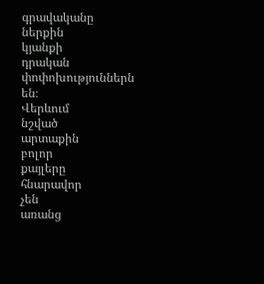գրավականը
ներքին
կյանքի
դրական
փոփոխություններն
են։
Վերևում
նշված
արտաքին
բոլոր
քայլերը
հնարավոր
չեն
առանց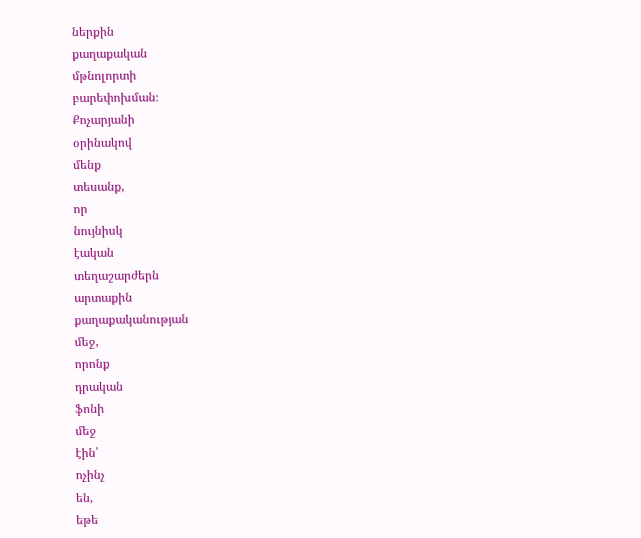ներքին
քաղաքական
մթնոլորտի
բարեփոխման։
Քոչարյանի
օրինակով
մենք
տեսանք,
որ
նույնիսկ
էական
տեղաշարժերն
արտաքին
քաղաքականության
մեջ,
որոնք
դրական
ֆոնի
մեջ
էին՝
ոչինչ
են,
եթե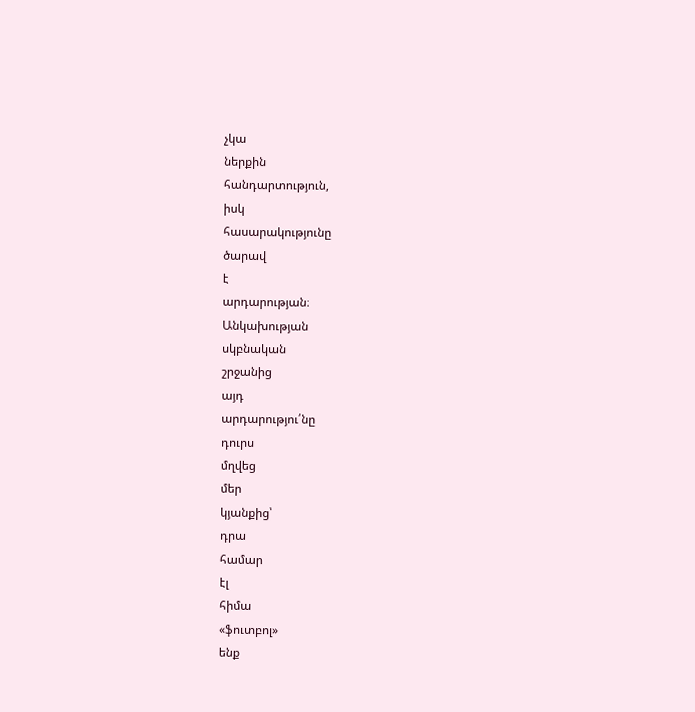չկա
ներքին
հանդարտություն,
իսկ
հասարակությունը
ծարավ
է
արդարության։
Անկախության
սկբնական
շրջանից
այդ
արդարությու՛նը
դուրս
մղվեց
մեր
կյանքից՝
դրա
համար
էլ
հիմա
«ֆուտբոլ»
ենք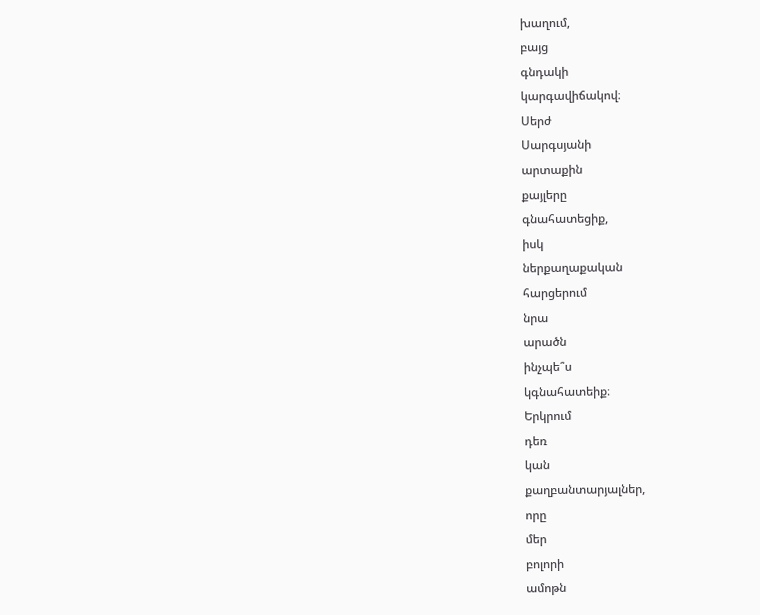խաղում,
բայց
գնդակի
կարգավիճակով։
Սերժ
Սարգսյանի
արտաքին
քայլերը
գնահատեցիք,
իսկ
ներքաղաքական
հարցերում
նրա
արածն
ինչպե՞ս
կգնահատեիք։
Երկրում
դեռ
կան
քաղբանտարյալներ,
որը
մեր
բոլորի
ամոթն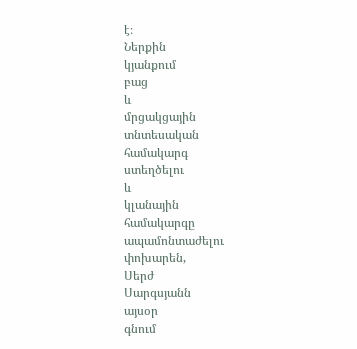է։
Ներքին
կյանքում
բաց
և
մրցակցային
տնտեսական
համակարգ
ստեղծելու
և
կլանային
համակարգը
ապամոնտաժելու
փոխարեն,
Սերժ
Սարգսյանն
այսօր
գնում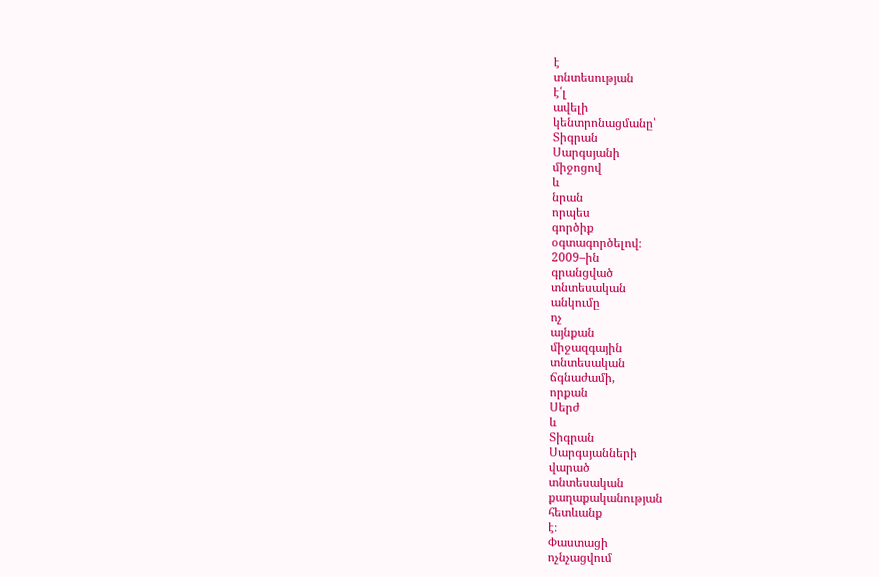է
տնտեսության
է՛լ
ավելի
կենտրոնացմանը՝
Տիգրան
Սարգսյանի
միջոցով
և
նրան
որպես
գործիք
օգտագործելով։
2009–ին
գրանցված
տնտեսական
անկումը
ոչ
այնքան
միջազգային
տնտեսական
ճգնաժամի,
որքան
Սերժ
և
Տիգրան
Սարգսյանների
վարած
տնտեսական
քաղաքականության
հետևանք
է։
Փաստացի
ոչնչացվում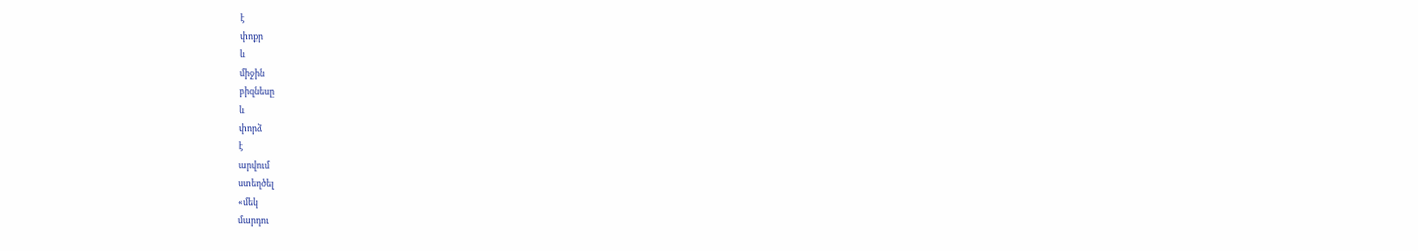է
փոքր
և
միջին
բիզնեսը
և
փորձ
է
արվում
ստեղծել
«մեկ
մարդու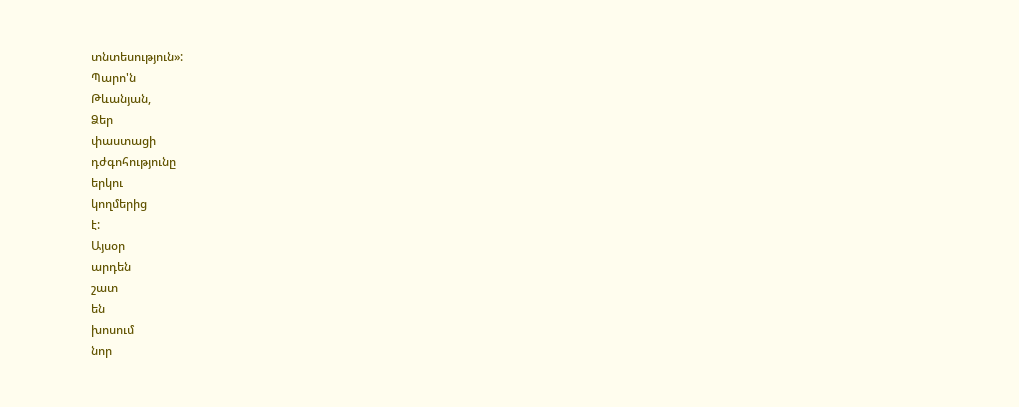տնտեսություն»:
Պարո'ն
Թևանյան,
Ձեր
փաստացի
դժգոհությունը
երկու
կողմերից
է:
Այսօր
արդեն
շատ
են
խոսում
նոր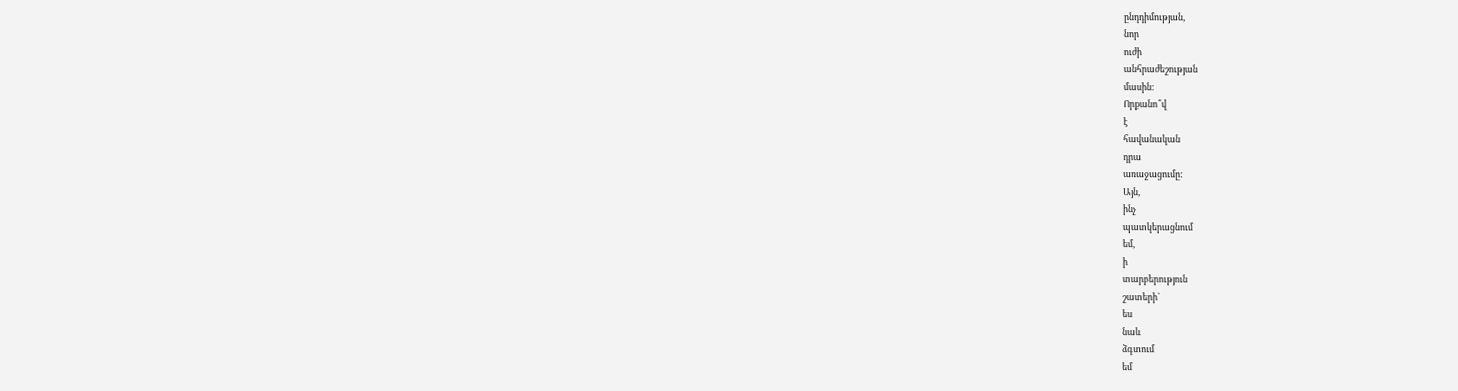ընդդիմության,
նոր
ուժի
անհրաժեշության
մասին:
Որքանո՞վ
է
հավանական
դրա
առաջացումը:
Այն,
ինչ
պատկերացնում
եմ,
ի
տարբերություն
շատերի`
ես
նաև
ձգտում
եմ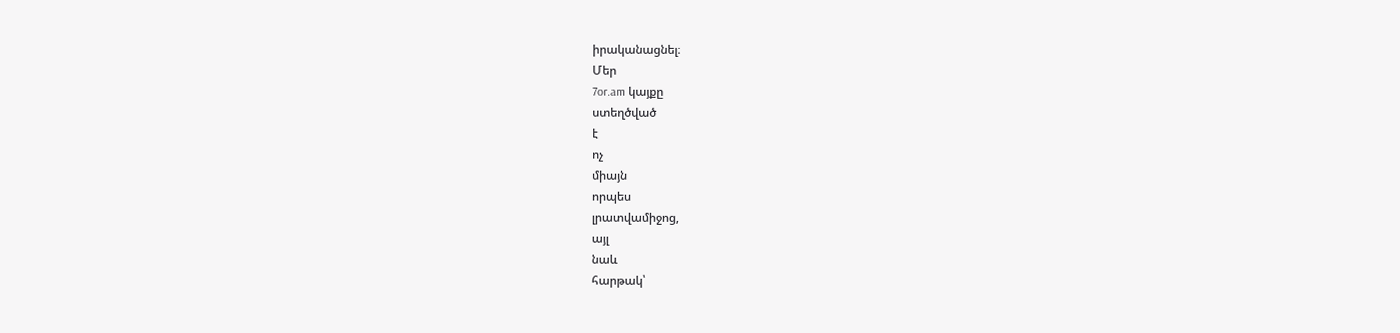իրականացնել։
Մեր
7or.am կայքը
ստեղծված
է
ոչ
միայն
որպես
լրատվամիջոց,
այլ
նաև
հարթակ՝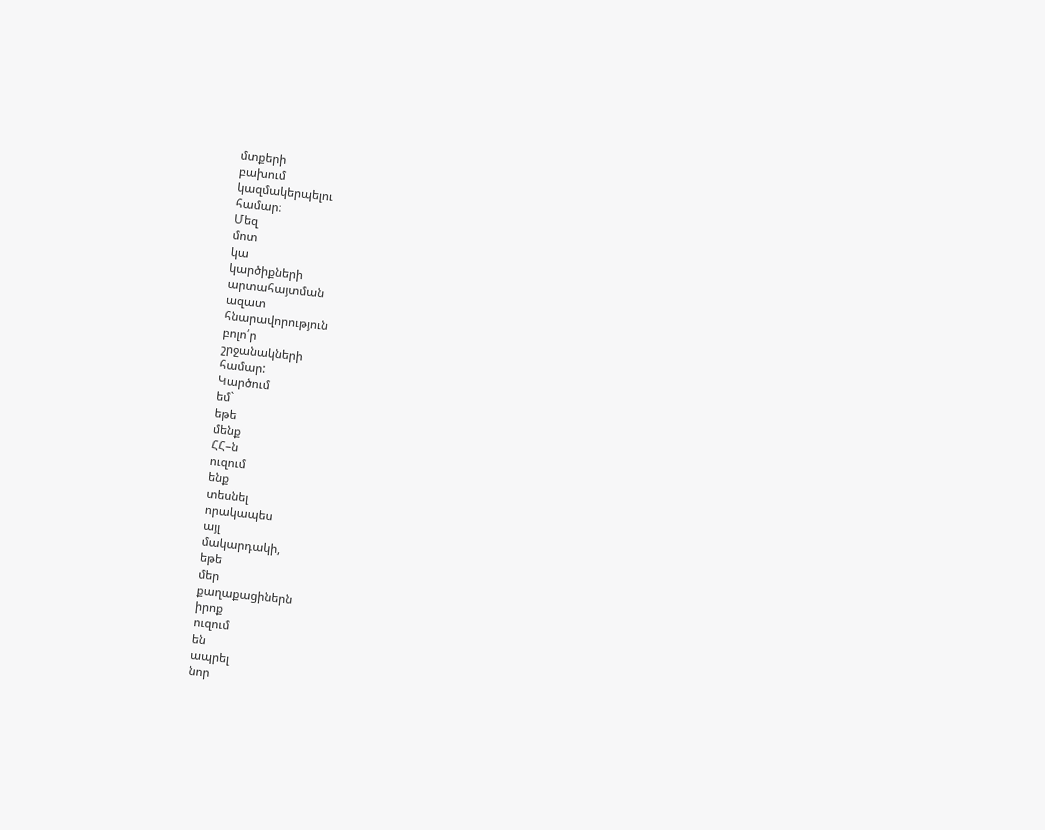մտքերի
բախում
կազմակերպելու
համար։
Մեզ
մոտ
կա
կարծիքների
արտահայտման
ազատ
հնարավորություն
բոլո՛ր
շրջանակների
համար:
Կարծում
եմ`
եթե
մենք
ՀՀ–ն
ուզում
ենք
տեսնել
որակապես
այլ
մակարդակի,
եթե
մեր
քաղաքացիներն
իրոք
ուզում
են
ապրել
նոր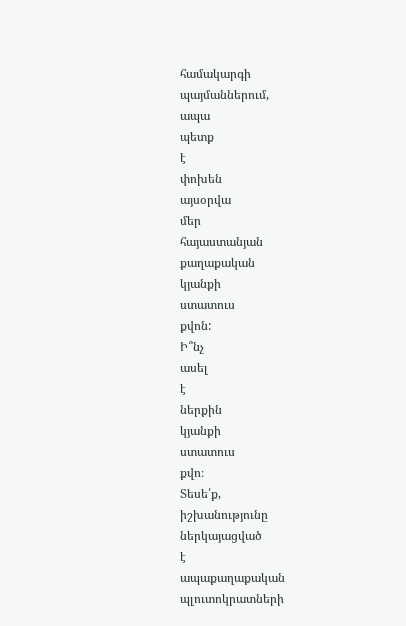համակարգի
պայմաններում,
ապա
պետք
է
փոխեն
այսօրվա
մեր
հայաստանյան
քաղաքական
կյանքի
ստատուս
քվոն:
Ի՞նչ
ասել
է
ներքին
կյանքի
ստատուս
քվո։
Տեսե՛ք,
իշխանությունը
ներկայացված
է
ապաքաղաքական
պլուտոկրատների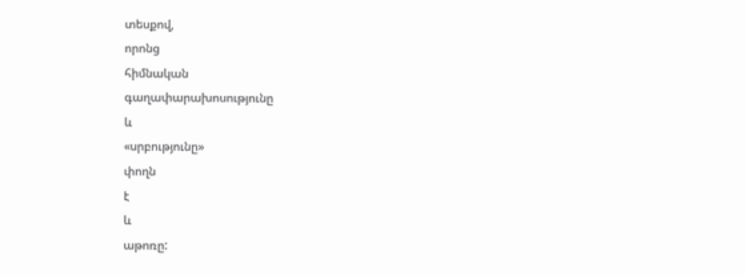տեսքով,
որոնց
հիմնական
գաղափարախոսությունը
և
«սրբությունը»
փողն
է
և
աթոռը: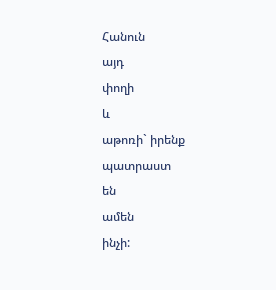Հանուն
այդ
փողի
և
աթոռի` իրենք
պատրաստ
են
ամեն
ինչի: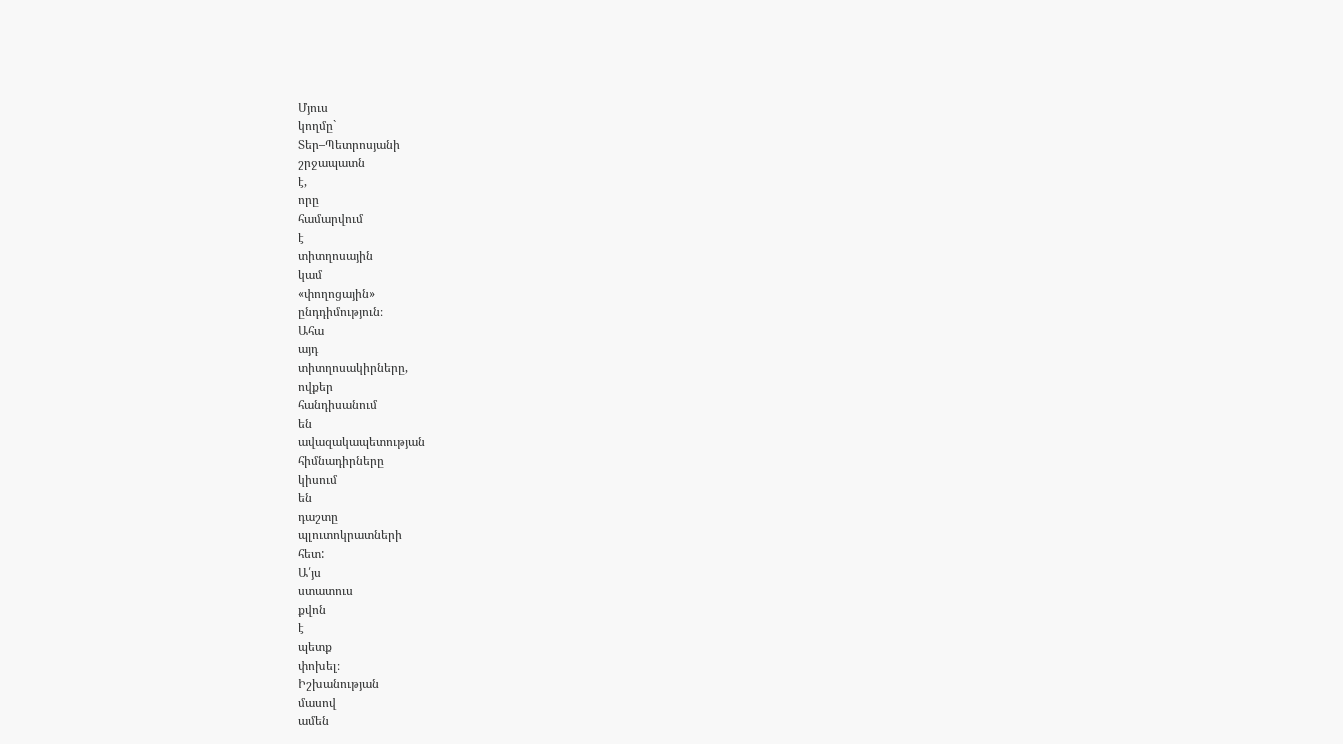Մյուս
կողմը`
Տեր–Պետրոսյանի
շրջապատն
է,
որը
համարվում
է
տիտղոսային
կամ
«փողոցային»
ընդդիմություն։
Ահա
այդ
տիտղոսակիրները,
ովքեր
հանդիսանում
են
ավազակապետության
հիմնադիրները
կիսում
են
դաշտը
պլուտոկրատների
հետ:
Ա՛յս
ստատուս
քվոն
է
պետք
փոխել։
Իշխանության
մասով
ամեն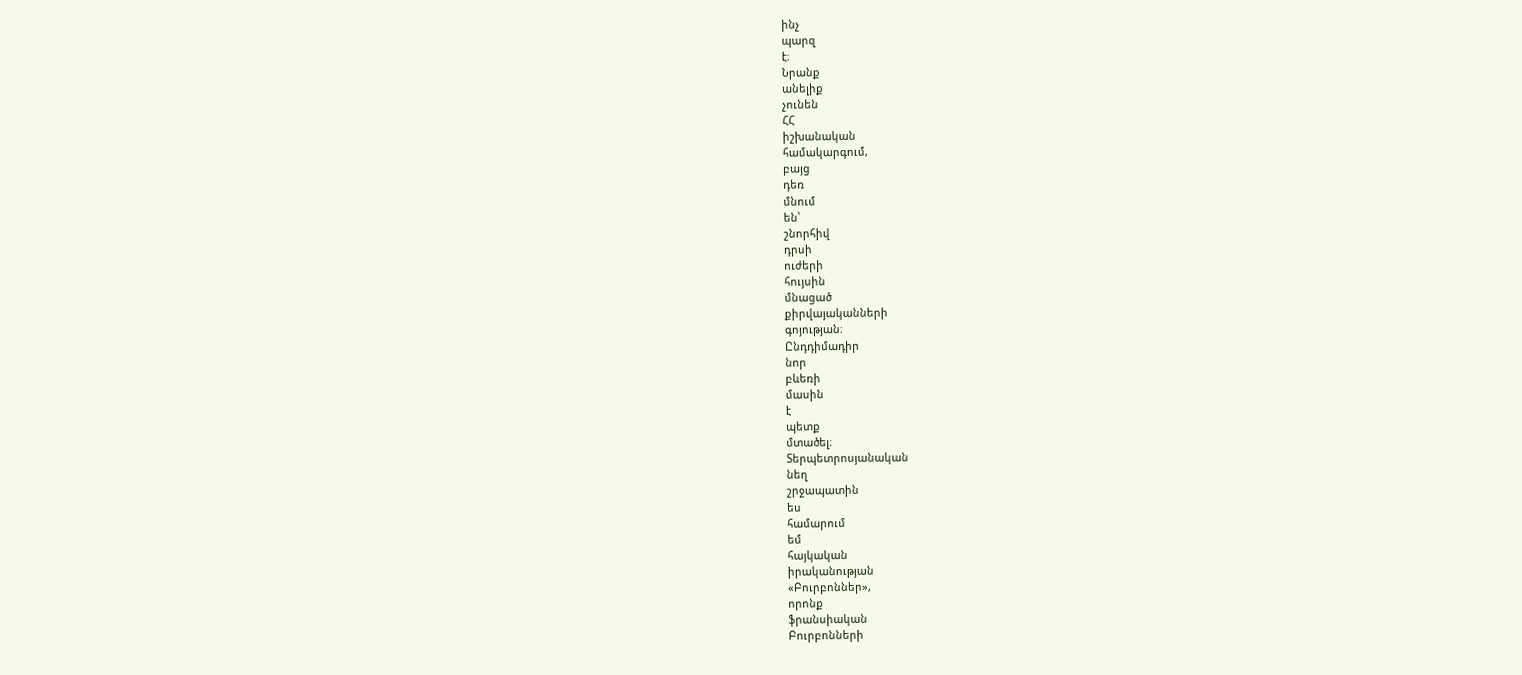ինչ
պարզ
է։
Նրանք
անելիք
չունեն
ՀՀ
իշխանական
համակարգում,
բայց
դեռ
մնում
են՝
շնորհիվ
դրսի
ուժերի
հույսին
մնացած
քիրվայականների
գոյության։
Ընդդիմադիր
նոր
բևեռի
մասին
է
պետք
մտածել։
Տերպետրոսյանական
նեղ
շրջապատին
ես
համարում
եմ
հայկական
իրականության
«Բուրբոններ»,
որոնք
ֆրանսիական
Բուրբոնների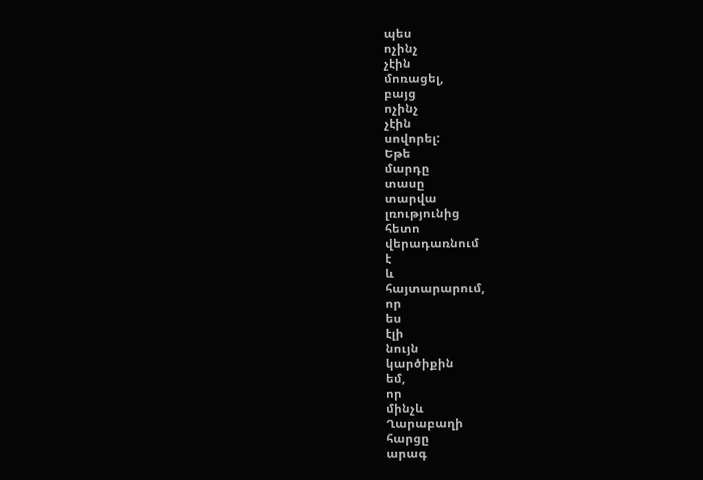պես
ոչինչ
չէին
մոռացել,
բայց
ոչինչ
չէին
սովորել:
Եթե
մարդը
տասը
տարվա
լռությունից
հետո
վերադառնում
է
և
հայտարարում,
որ
ես
էլի
նույն
կարծիքին
եմ,
որ
մինչև
Ղարաբաղի
հարցը
արագ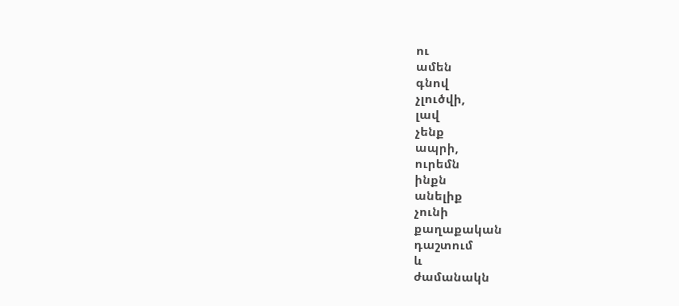ու
ամեն
գնով
չլուծվի,
լավ
չենք
ապրի,
ուրեմն
ինքն
անելիք
չունի
քաղաքական
դաշտում
և
ժամանակն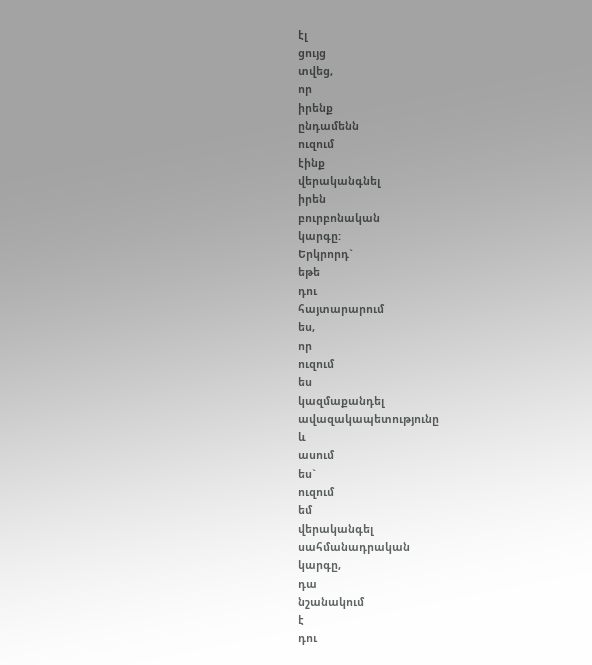էլ
ցույց
տվեց,
որ
իրենք
ընդամենն
ուզում
էինք
վերականգնել
իրեն
բուրբոնական
կարգը:
Երկրորդ`
եթե
դու
հայտարարում
ես,
որ
ուզում
ես
կազմաքանդել
ավազակապետությունը
և
ասում
ես`
ուզում
եմ
վերականգել
սահմանադրական
կարգը,
դա
նշանակում
է
դու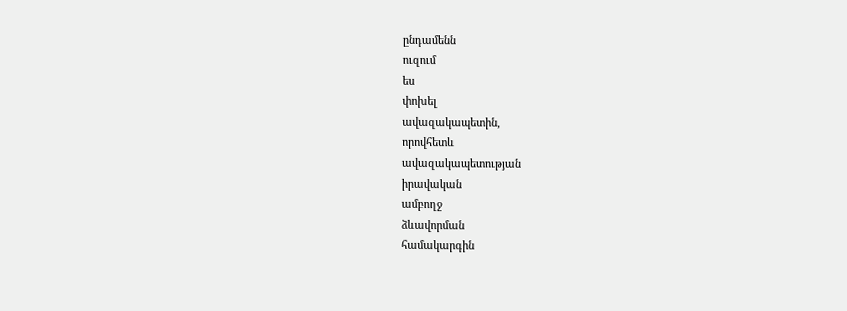ընդամենն
ուզում
ես
փոխել
ավազակապետին,
որովհետև
ավազակապետության
իրավական
ամբողջ
ձևավորման
համակարգին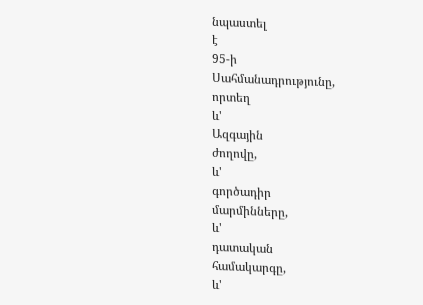նպաստել
է
95-ի
Սահմանադրությունը,
որտեղ
և'
Ազգային
ժողովը,
և'
գործադիր
մարմինները,
և'
դատական
համակարգը,
և'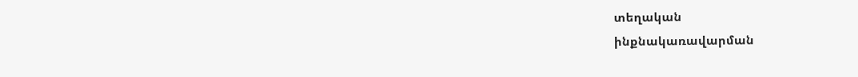տեղական
ինքնակառավարման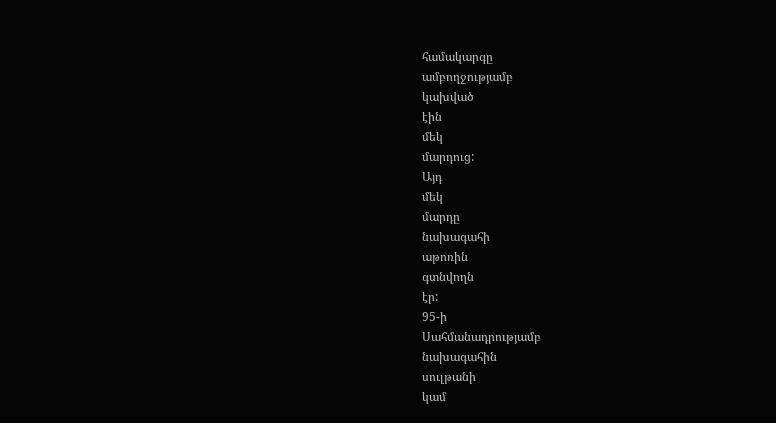համակարգը
ամբողջությամբ
կախված
էին
մեկ
մարդուց:
Այդ
մեկ
մարդը
նախագահի
աթոռին
գտնվողն
էր:
95-ի
Սահմանադրությամբ
նախագահին
սուլթանի
կամ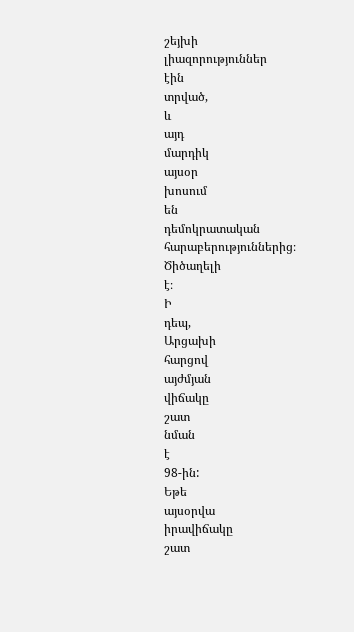շեյխի
լիազորություններ
էին
տրված,
և
այդ
մարդիկ
այսօր
խոսում
են
դեմոկրատական
հարաբերություններից։
Ծիծաղելի
է։
Ի
դեպ,
Արցախի
հարցով
այժմյան
վիճակը
շատ
նման
է
98-ին:
Եթե
այսօրվա
իրավիճակը
շատ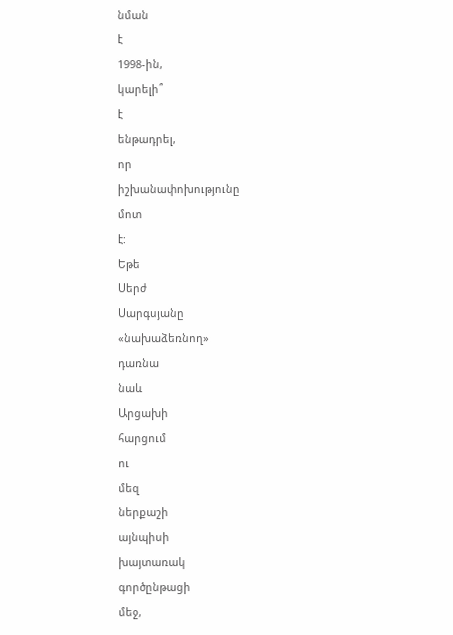նման
է
1998-ին,
կարելի՞
է
ենթադրել,
որ
իշխանափոխությունը
մոտ
է:
Եթե
Սերժ
Սարգսյանը
«նախաձեռնող»
դառնա
նաև
Արցախի
հարցում
ու
մեզ
ներքաշի
այնպիսի
խայտառակ
գործընթացի
մեջ,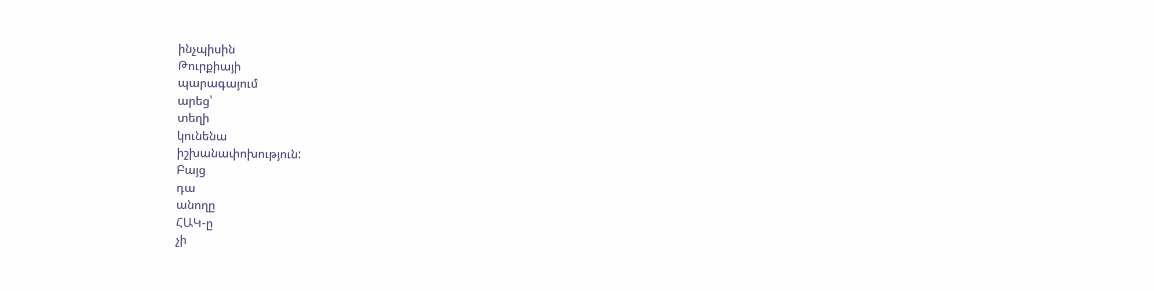ինչպիսին
Թուրքիայի
պարագայում
արեց՝
տեղի
կունենա
իշխանափոխություն:
Բայց
դա
անողը
ՀԱԿ-ը
չի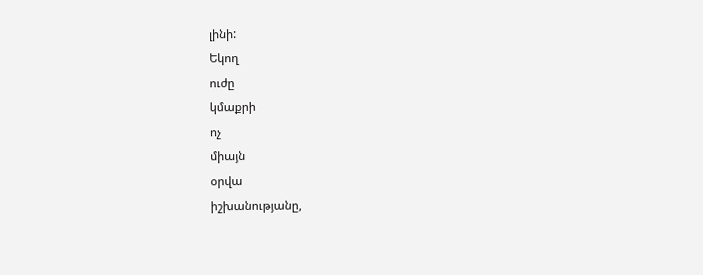լինի:
Եկող
ուժը
կմաքրի
ոչ
միայն
օրվա
իշխանությանը,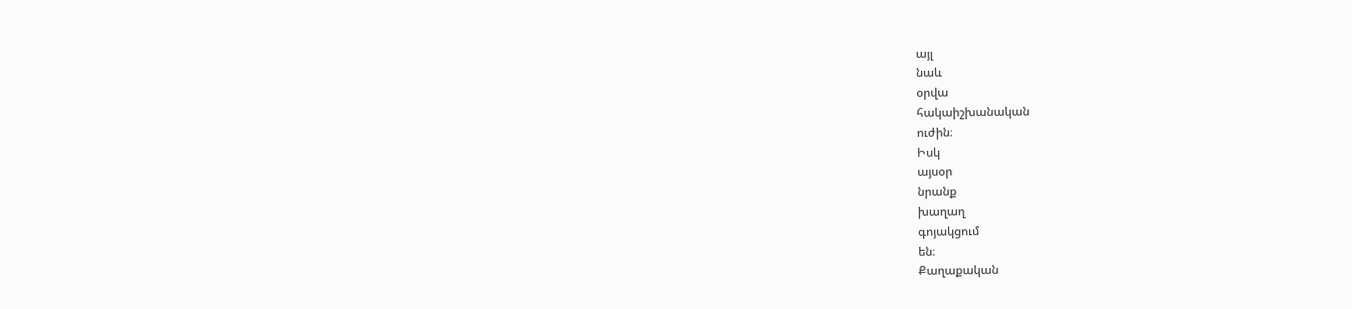այլ
նաև
օրվա
հակաիշխանական
ուժին։
Իսկ
այսօր
նրանք
խաղաղ
գոյակցում
են։
Քաղաքական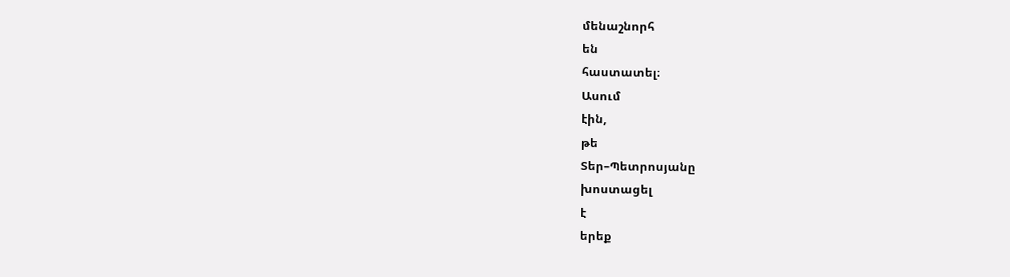մենաշնորհ
են
հաստատել։
Ասում
էին,
թե
Տեր–Պետրոսյանը
խոստացել
է
երեք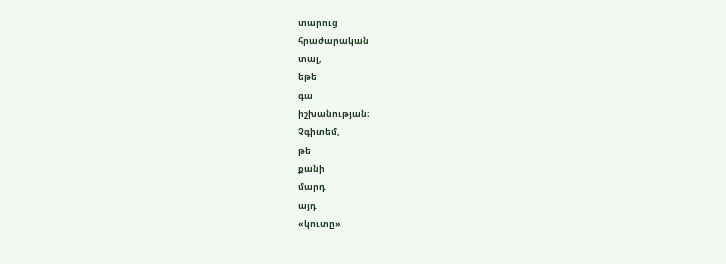տարուց
հրաժարական
տալ,
եթե
գա
իշխանության։
Չգիտեմ,
թե
քանի
մարդ
այդ
«կուտը»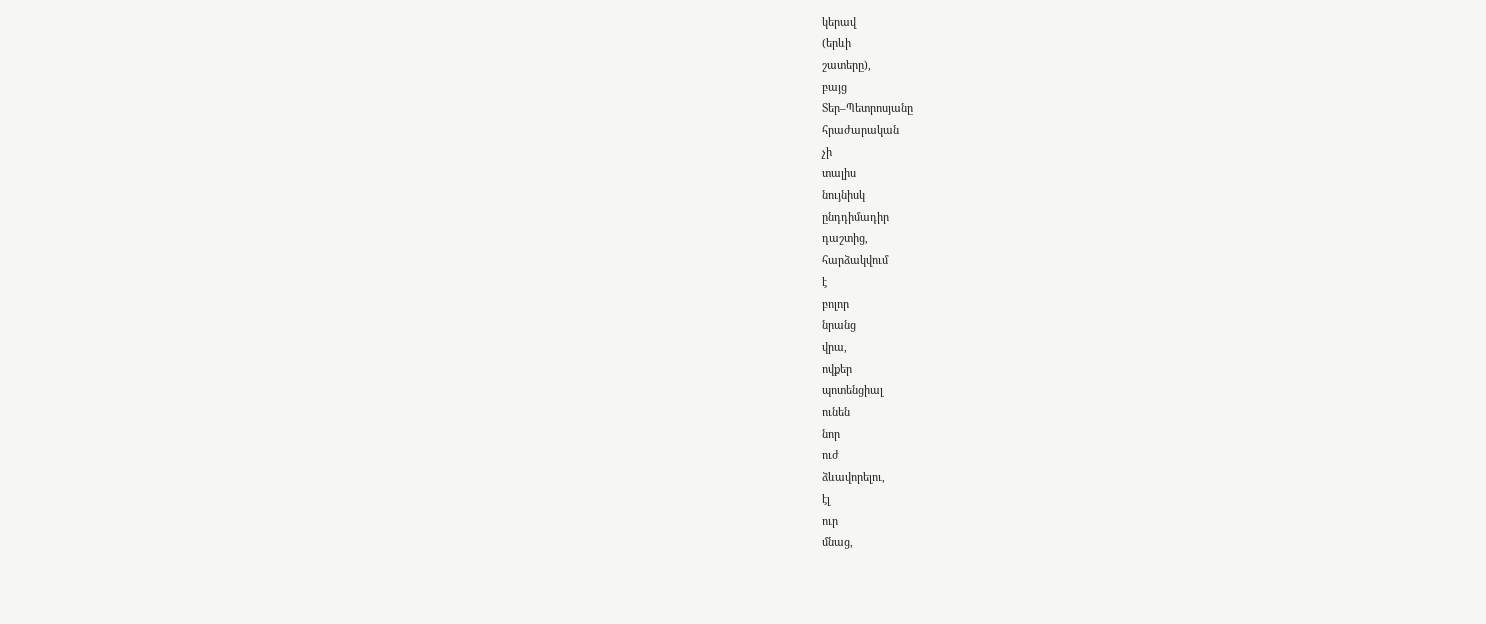կերավ
(երևի
շատերը),
բայց
Տեր–Պետրոսյանը
հրաժարական
չի
տալիս
նույնիսկ
ընդդիմադիր
դաշտից,
հարձակվում
է
բոլոր
նրանց
վրա,
ովքեր
պոտենցիալ
ունեն
նոր
ուժ
ձևավորելու,
էլ
ուր
մնաց,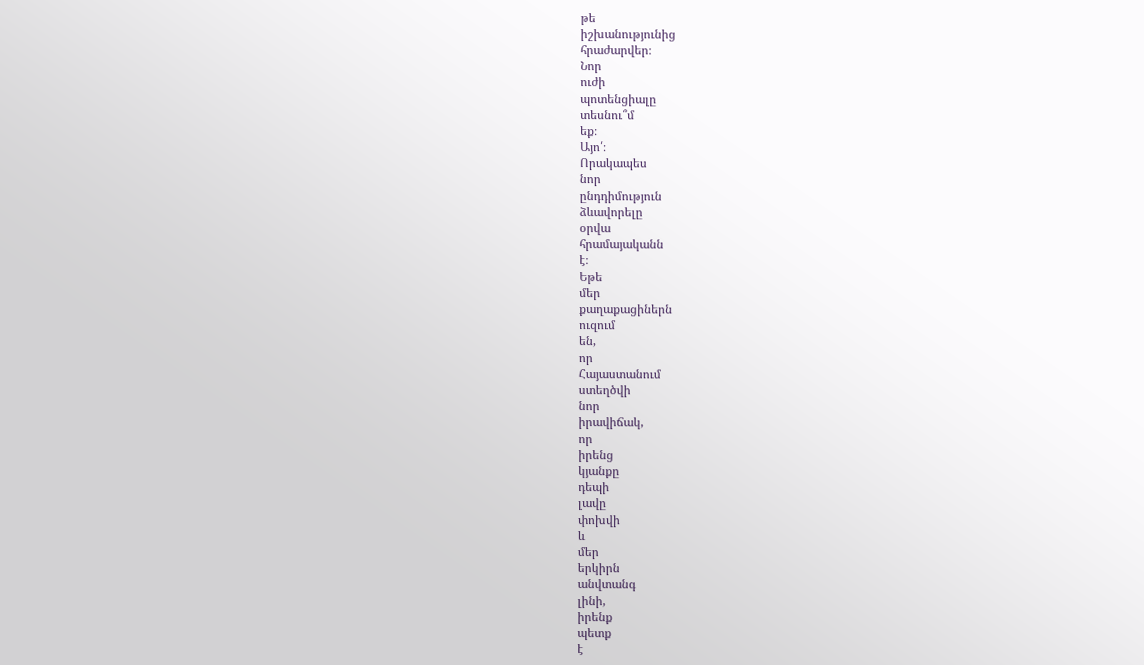թե
իշխանությունից
հրաժարվեր։
Նոր
ուժի
պոտենցիալը
տեսնու՞մ
եք։
Այո՛։
Որակապես
նոր
ընդդիմություն
ձևավորելը
օրվա
հրամայականն
է։
Եթե
մեր
քաղաքացիներն
ուզում
են,
որ
Հայաստանում
ստեղծվի
նոր
իրավիճակ,
որ
իրենց
կյանքը
դեպի
լավը
փոխվի
և
մեր
երկիրն
անվտանգ
լինի,
իրենք
պետք
է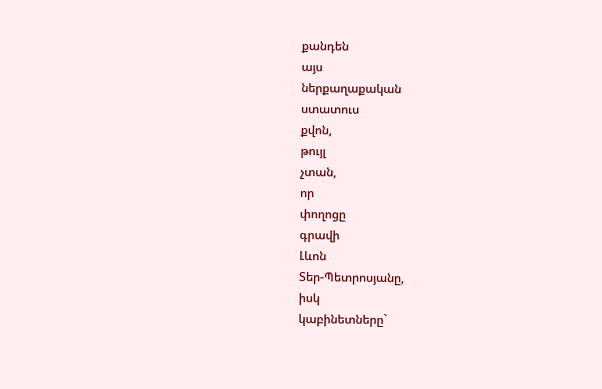քանդեն
այս
ներքաղաքական
ստատուս
քվոն,
թույլ
չտան,
որ
փողոցը
գրավի
Լևոն
Տեր-Պետրոսյանը,
իսկ
կաբինետները`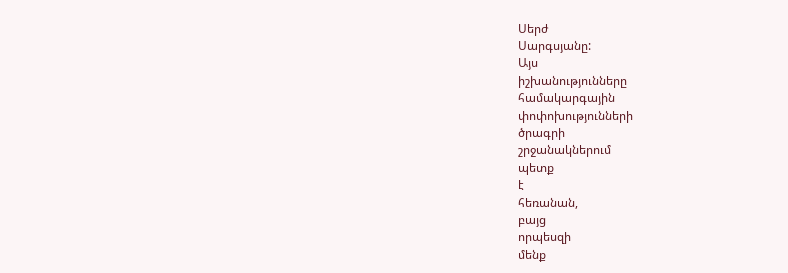Սերժ
Սարգսյանը:
Այս
իշխանությունները
համակարգային
փոփոխությունների
ծրագրի
շրջանակներում
պետք
է
հեռանան,
բայց
որպեսզի
մենք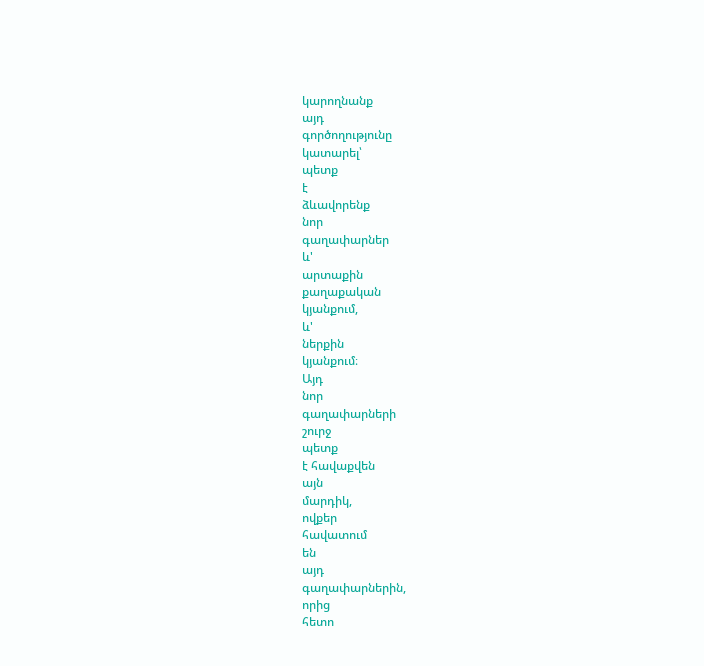կարողնանք
այդ
գործողությունը
կատարել՝
պետք
է
ձևավորենք
նոր
գաղափարներ
և'
արտաքին
քաղաքական
կյանքում,
և'
ներքին
կյանքում։
Այդ
նոր
գաղափարների
շուրջ
պետք
է հավաքվեն
այն
մարդիկ,
ովքեր
հավատում
են
այդ
գաղափարներին,
որից
հետո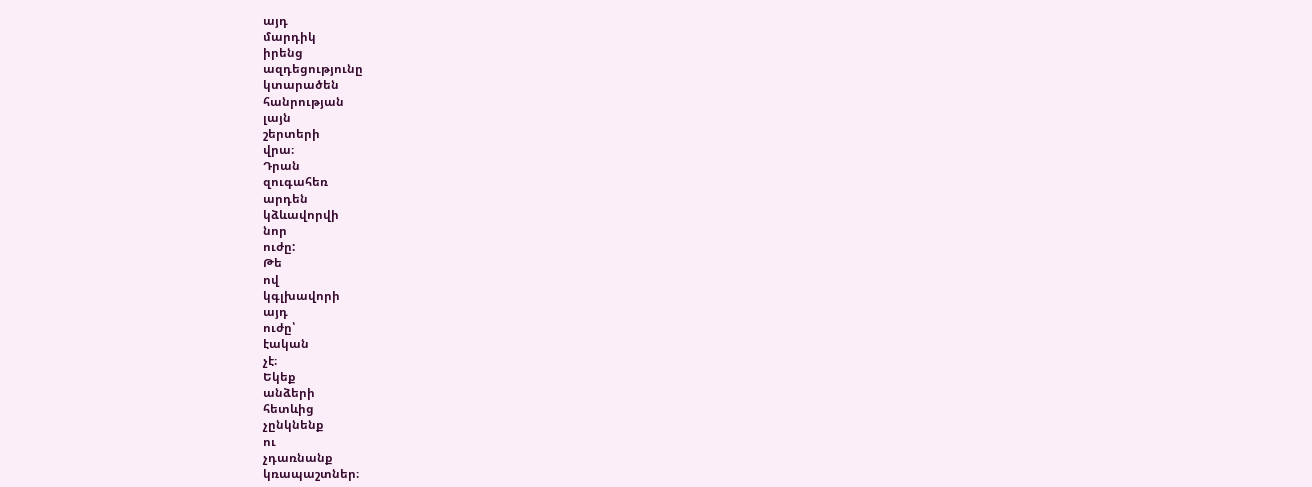այդ
մարդիկ
իրենց
ազդեցությունը
կտարածեն
հանրության
լայն
շերտերի
վրա։
Դրան
զուգահեռ
արդեն
կձևավորվի
նոր
ուժը:
Թե
ով
կգլխավորի
այդ
ուժը՝
էական
չէ։
Եկեք
անձերի
հետևից
չընկնենք
ու
չդառնանք
կռապաշտներ։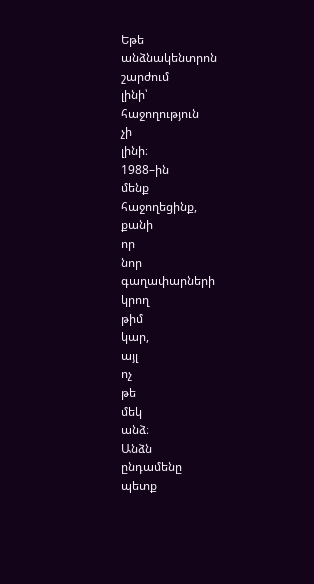Եթե
անձնակենտրոն
շարժում
լինի՝
հաջողություն
չի
լինի։
1988–ին
մենք
հաջողեցինք,
քանի
որ
նոր
գաղափարների
կրող
թիմ
կար,
այլ
ոչ
թե
մեկ
անձ։
Անձն
ընդամենը
պետք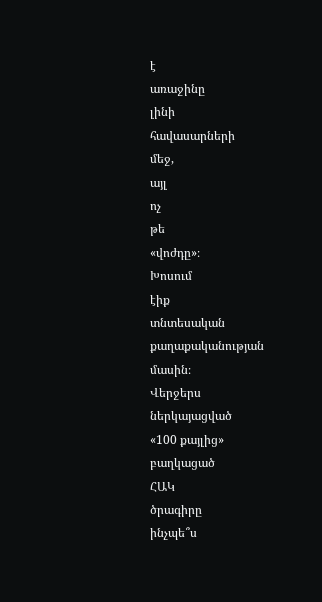է
առաջինը
լինի
հավասարների
մեջ,
այլ
ոչ
թե
«վոժդը»։
Խոսում
էիք
տնտեսական
քաղաքականության
մասին։
Վերջերս
ներկայացված
«100 քայլից»
բաղկացած
ՀԱԿ
ծրագիրը
ինչպե՞ս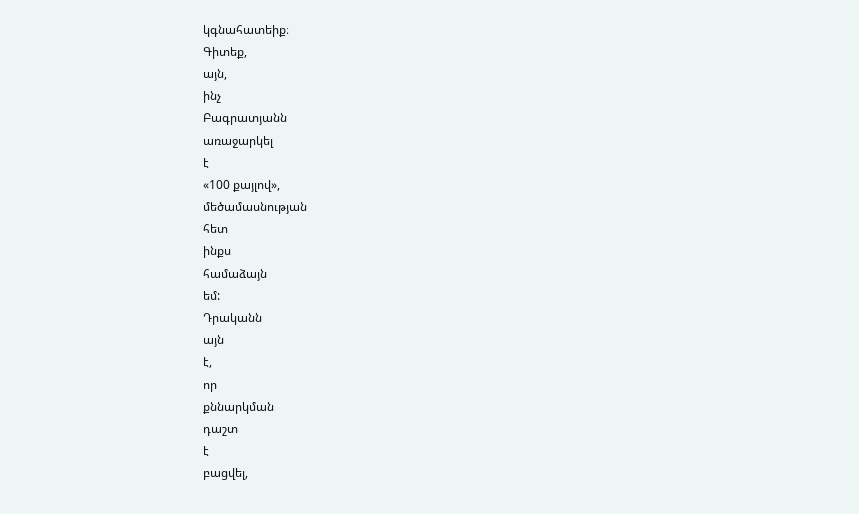կգնահատեիք։
Գիտեք,
այն,
ինչ
Բագրատյանն
առաջարկել
է
«100 քայլով»,
մեծամասնության
հետ
ինքս
համաձայն
եմ:
Դրականն
այն
է,
որ
քննարկման
դաշտ
է
բացվել,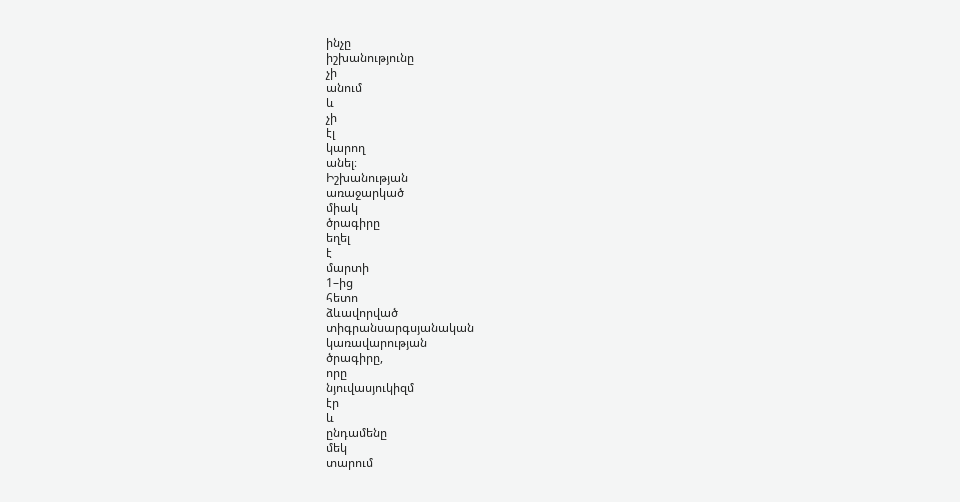ինչը
իշխանությունը
չի
անում
և
չի
էլ
կարող
անել։
Իշխանության
առաջարկած
միակ
ծրագիրը
եղել
է
մարտի
1–ից
հետո
ձևավորված
տիգրանսարգսյանական
կառավարության
ծրագիրը,
որը
նյուվասյուկիզմ
էր
և
ընդամենը
մեկ
տարում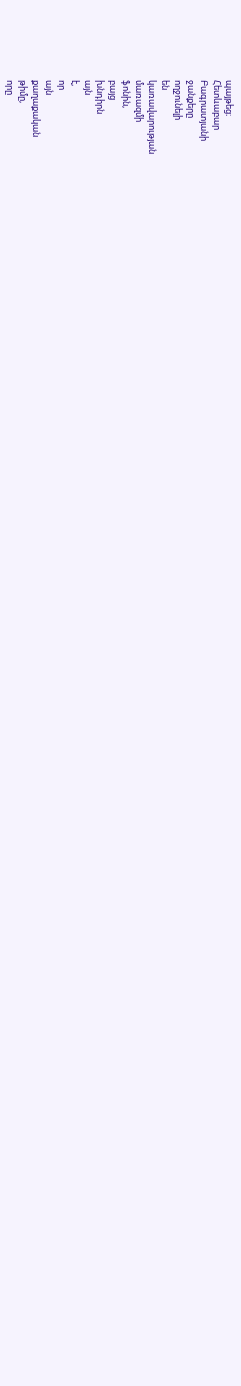պայթեց։
Հետևաբար
Բագրատյանի
ջանքերը
ողջունելի
են
կառավարության
մառազմի
ֆոնին,
բայց
խնդիրն
այն
է,
որ
այն
քաղաքական
թիմը,
որը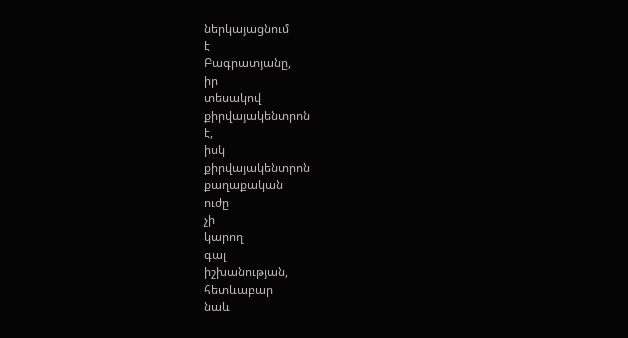ներկայացնում
է
Բագրատյանը,
իր
տեսակով
քիրվայակենտրոն
է,
իսկ
քիրվայակենտրոն
քաղաքական
ուժը
չի
կարող
գալ
իշխանության,
հետևաբար
նաև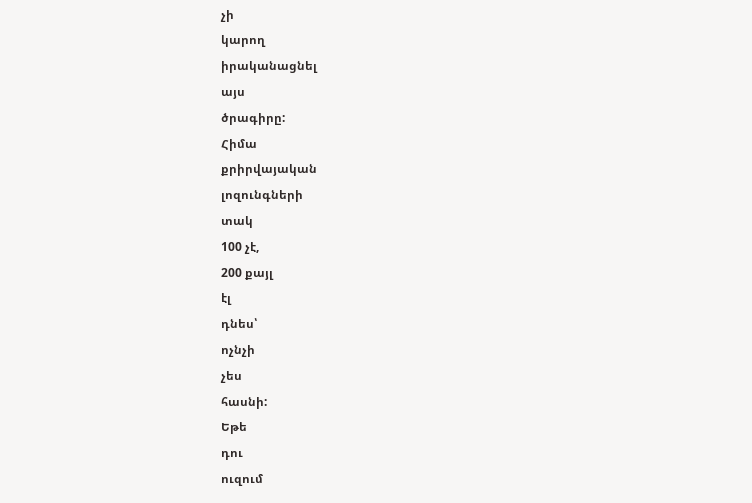չի
կարող
իրականացնել
այս
ծրագիրը:
Հիմա
քրիրվայական
լոզունգների
տակ
100 չէ,
200 քայլ
էլ
դնես՝
ոչնչի
չես
հասնի:
Եթե
դու
ուզում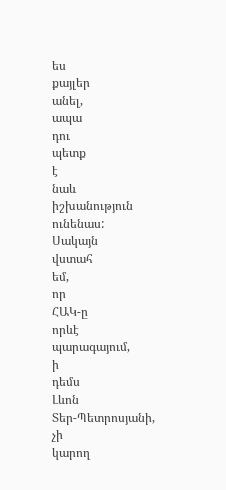ես
քայլեր
անել,
ապա
դու
պետք
է
նաև
իշխանություն
ունենաս:
Սակայն
վստահ
եմ,
որ
ՀԱԿ-ը
որևէ
պարագայում,
ի
դեմս
Լևոն
Տեր-Պետրոսյանի,
չի
կարող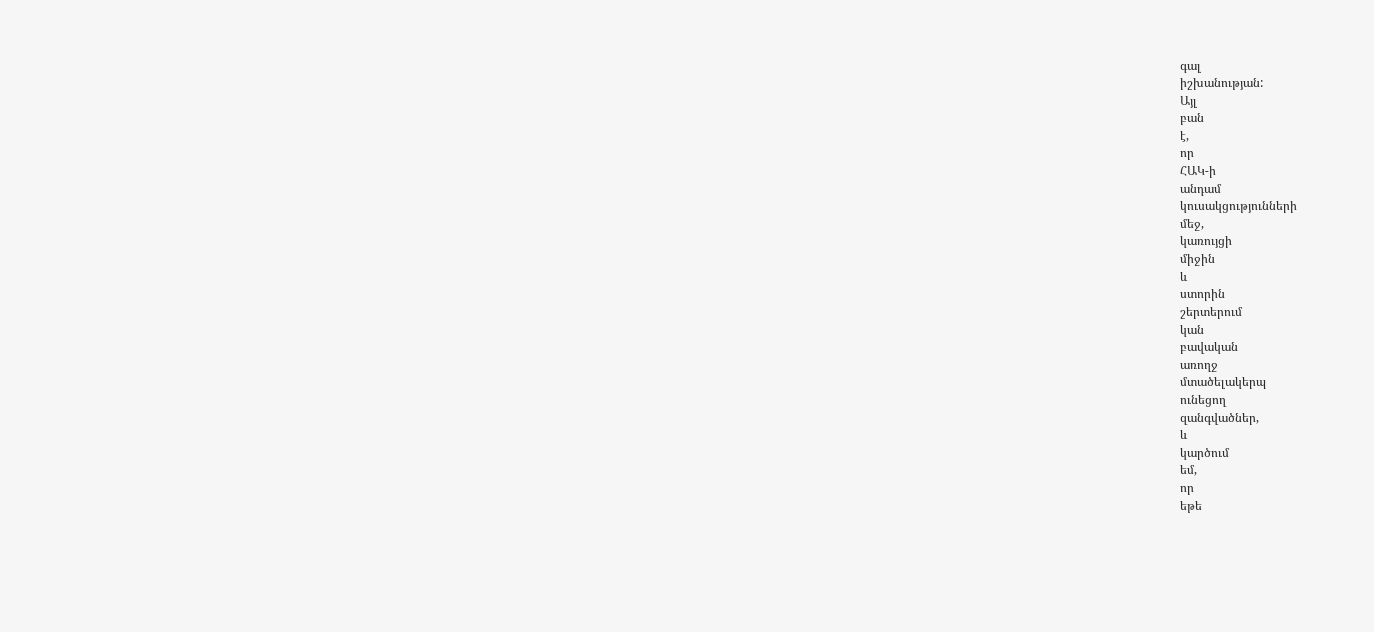գալ
իշխանության:
Այլ
բան
է,
որ
ՀԱԿ-ի
անդամ
կուսակցությունների
մեջ,
կառույցի
միջին
և
ստորին
շերտերում
կան
բավական
առողջ
մտածելակերպ
ունեցող
զանգվածներ,
և
կարծում
եմ,
որ
եթե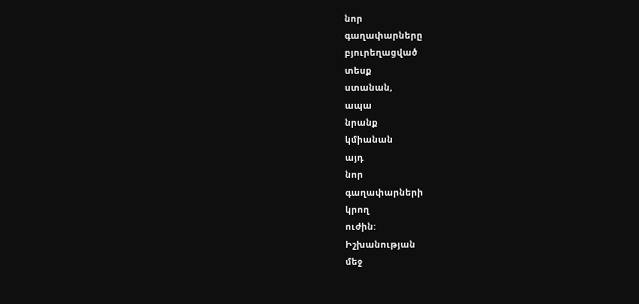նոր
գաղափարները
բյուրեղացված
տեսք
ստանան,
ապա
նրանք
կմիանան
այդ
նոր
գաղափարների
կրող
ուժին:
Իշխանության
մեջ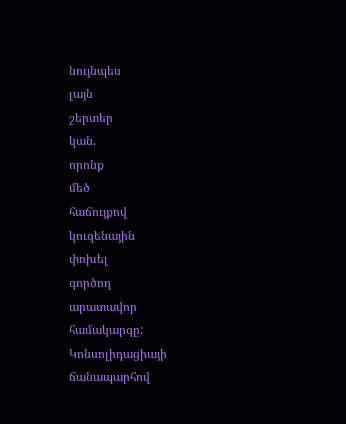նույնպես
լայն
շերտեր
կան,
որոնք
մեծ
հաճույքով
կուզենային
փոխել
գործող
արատավոր
համակարգը:
Կոնսոլիդացիայի
ճանապարհով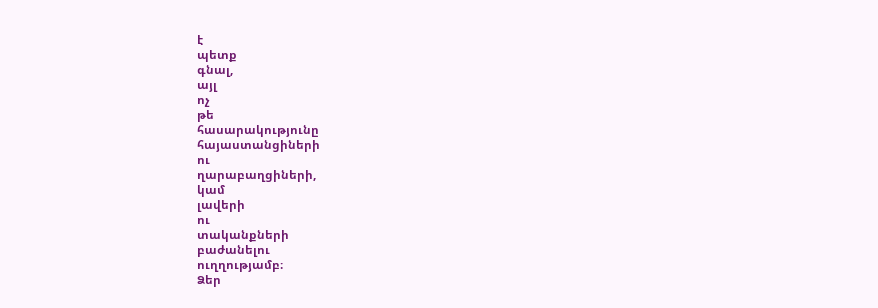է
պետք
գնալ,
այլ
ոչ
թե
հասարակությունը
հայաստանցիների
ու
ղարաբաղցիների,
կամ
լավերի
ու
տականքների
բաժանելու
ուղղությամբ։
Ձեր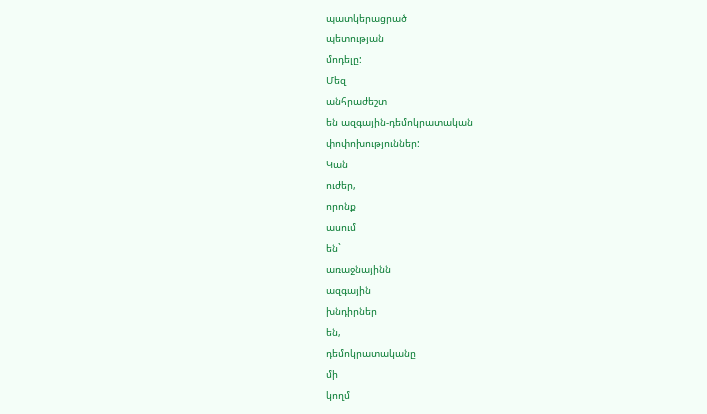պատկերացրած
պետության
մոդելը:
Մեզ
անհրաժեշտ
են ազգային-դեմոկրատական
փոփոխություններ:
Կան
ուժեր,
որոնք
ասում
են`
առաջնայինն
ազգային
խնդիրներ
են,
դեմոկրատականը
մի
կողմ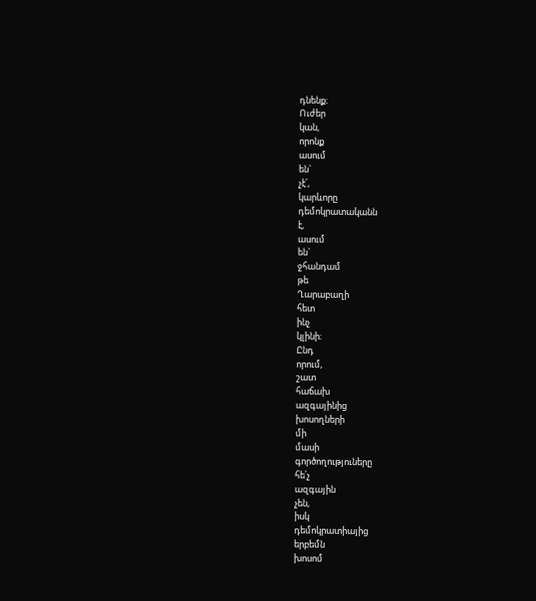դնենք։
Ուժեր
կան,
որոնք
ասում
են`
չէ՛,
կարևորը
դեմոկրատականն
է,
ասում
են`
ջհանդամ
թե
Ղարաբաղի
հետ
ինչ
կլինի։
Ընդ
որում,
շատ
հաճախ
ազգայինից
խոսողների
մի
մասի
գործողություները
հե՛չ
ազգային
չեն,
իսկ
դեմոկրատիայից
երբեմն
խոսոմ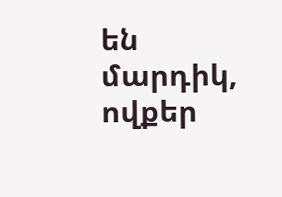են
մարդիկ,
ովքեր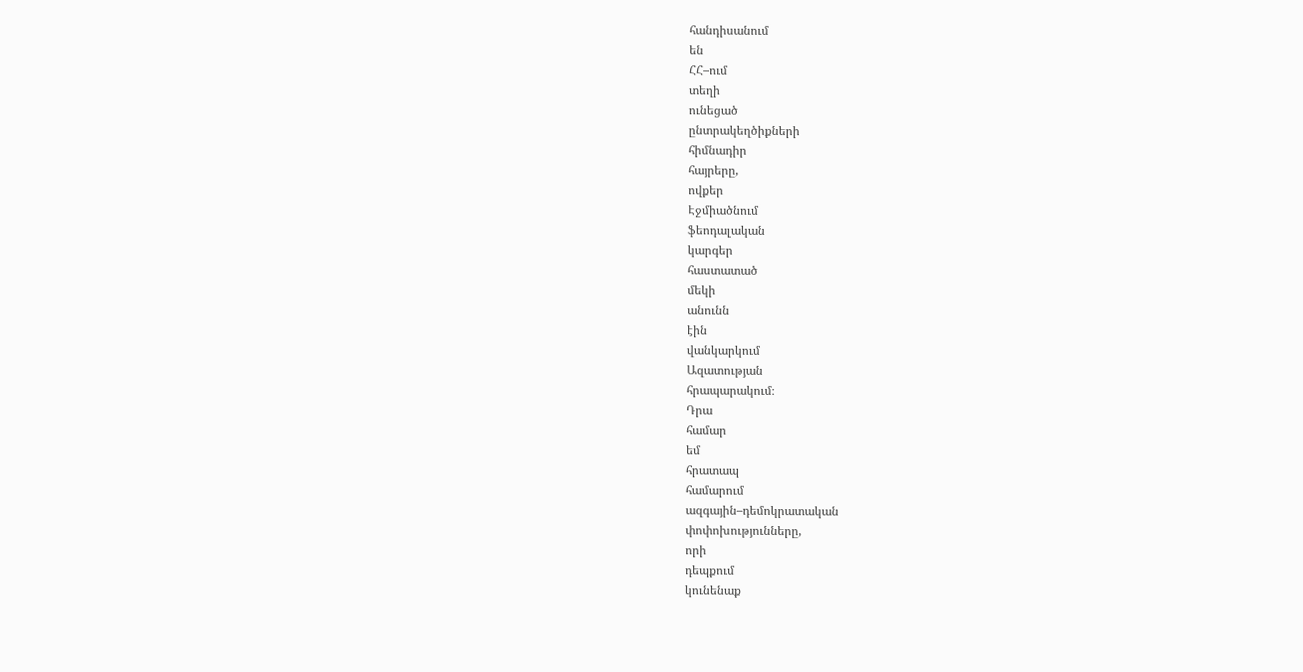հանդիսանում
են
ՀՀ–ում
տեղի
ունեցած
ընտրակեղծիքների
հիմնադիր
հայրերը,
ովքեր
Էջմիածնում
ֆեոդալական
կարգեր
հաստատած
մեկի
անունն
էին
վանկարկում
Ազատության
հրապարակում։
Դրա
համար
եմ
հրատապ
համարում
ազգային–դեմոկրատական
փոփոխությունները,
որի
դեպքում
կունենաք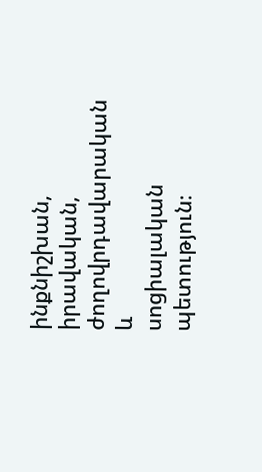ինքնիշխան,
իրավական,
ժողովրդավարական
և
սոցիալական
պետություն։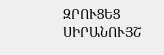ԶՐՈՒՑԵՑ
ՍԻՐԱՆՈՒՅՇ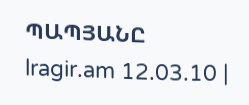ՊԱՊՅԱՆԸ
lragir.am 12.03.10 |